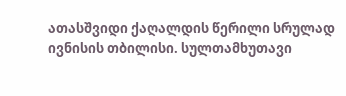ათასშვიდი ქაღალდის წერილი სრულად
ივნისის თბილისი. სულთამხუთავი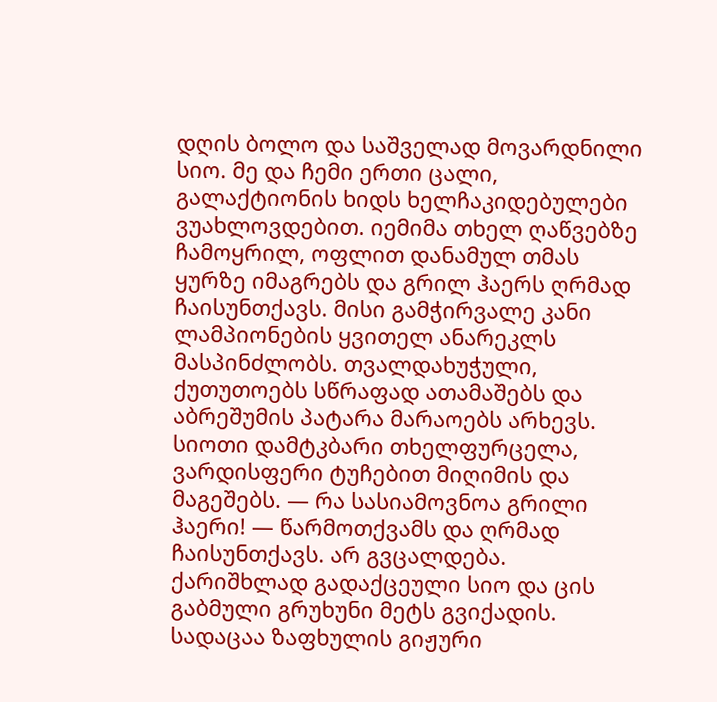დღის ბოლო და საშველად მოვარდნილი სიო. მე და ჩემი ერთი ცალი, გალაქტიონის ხიდს ხელჩაკიდებულები ვუახლოვდებით. იემიმა თხელ ღაწვებზე ჩამოყრილ, ოფლით დანამულ თმას ყურზე იმაგრებს და გრილ ჰაერს ღრმად ჩაისუნთქავს. მისი გამჭირვალე კანი ლამპიონების ყვითელ ანარეკლს მასპინძლობს. თვალდახუჭული, ქუთუთოებს სწრაფად ათამაშებს და აბრეშუმის პატარა მარაოებს არხევს. სიოთი დამტკბარი თხელფურცელა, ვარდისფერი ტუჩებით მიღიმის და მაგეშებს. — რა სასიამოვნოა გრილი ჰაერი! — წარმოთქვამს და ღრმად ჩაისუნთქავს. არ გვცალდება. ქარიშხლად გადაქცეული სიო და ცის გაბმული გრუხუნი მეტს გვიქადის. სადაცაა ზაფხულის გიჟური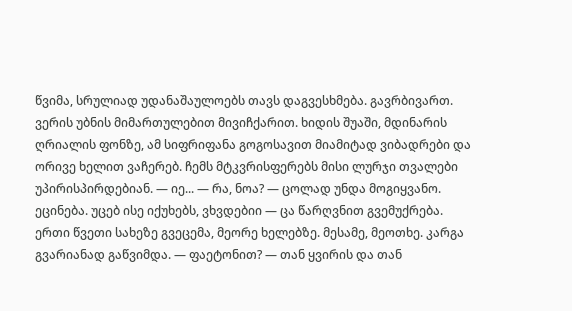წვიმა, სრულიად უდანაშაულოებს თავს დაგვესხმება. გავრბივართ. ვერის უბნის მიმართულებით მივიჩქარით. ხიდის შუაში, მდინარის ღრიალის ფონზე, ამ სიფრიფანა გოგოსავით მიამიტად ვიბადრები და ორივე ხელით ვაჩერებ. ჩემს მტკვრისფერებს მისი ლურჯი თვალები უპირისპირდებიან. — იე... — რა, ნოა? — ცოლად უნდა მოგიყვანო. ეცინება. უცებ ისე იქუხებს, ვხვდებიი — ცა წარღვნით გვემუქრება. ერთი წვეთი სახეზე გვეცემა, მეორე ხელებზე. მესამე, მეოთხე. კარგა გვარიანად გაწვიმდა. — ფაეტონით? — თან ყვირის და თან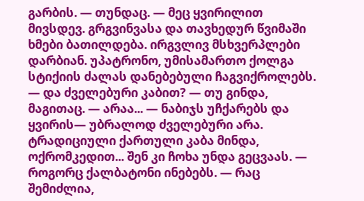გარბის. — თუნდაც. — მეც ყვირილით მივსდევ. გრგვინვასა და თავხედურ წვიმაში ხმები ბათილდება. ირგვლივ მსხვერპლები დარბიან. უპატრონო, უმისამართო ქოლგა სტიქიის ძალას დანებებული ჩაგვიქროლებს. — და ძველებური კაბით? — თუ გინდა, მაგითაც. — არაა... — ნაბიჯს უჩქარებს და ყვირის— უბრალოდ ძველებური არა. ტრადიციული ქართული კაბა მინდა, ოქრომკედით... შენ კი ჩოხა უნდა გეცვაას. — როგორც ქალბატონი ინებებს. — რაც შემიძლია,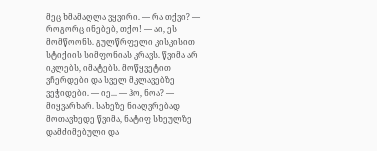მეც ხმამაღლა ვყვირი. — რა თქვი? — როგორც ინებებ, თქო! — აი, ეს მომწოონს. გულწრფელი კისკისით სტიქიის სიმფონიას კრავს. წვიმა არ იკლებს, იმატებს. მოწყვეტით ვჩერდები და სველ მკლავებზე ვეჭიდები. — იე... — ჰო, ნოა? — მიყვარხარ. სახეზე ნიაღვრებად მოთავხედე წვიმა, ნატიფ სხეულზე დამძიმებული და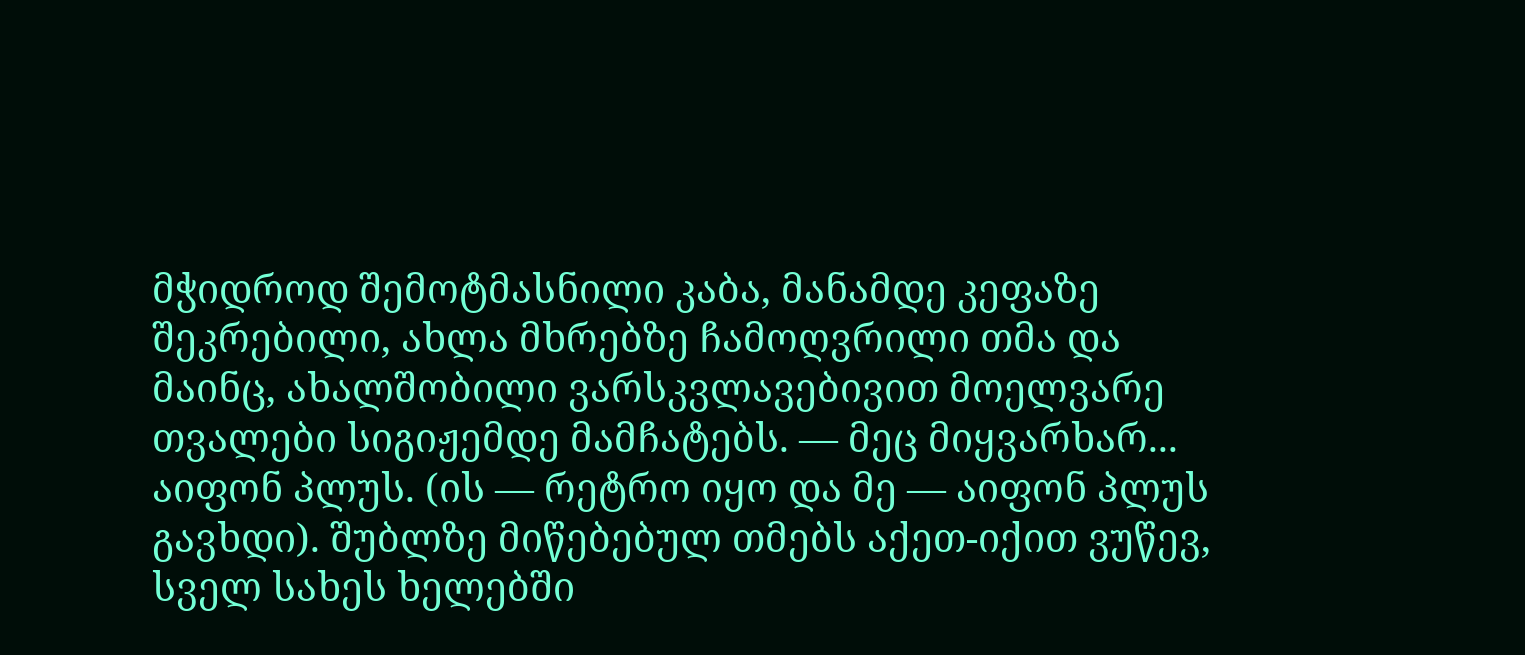მჭიდროდ შემოტმასნილი კაბა, მანამდე კეფაზე შეკრებილი, ახლა მხრებზე ჩამოღვრილი თმა და მაინც, ახალშობილი ვარსკვლავებივით მოელვარე თვალები სიგიჟემდე მამჩატებს. — მეც მიყვარხარ... აიფონ პლუს. (ის — რეტრო იყო და მე — აიფონ პლუს გავხდი). შუბლზე მიწებებულ თმებს აქეთ-იქით ვუწევ, სველ სახეს ხელებში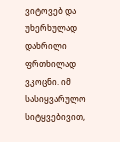ვიტოვებ და უხერხულად დახრილი ფრთხილად ვკოცნი. იმ სასიყვარულო სიტყვებივით,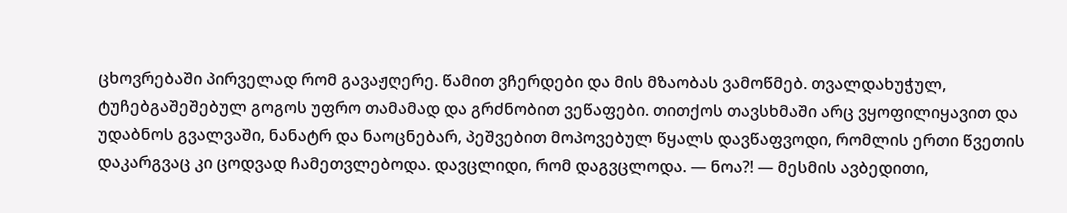ცხოვრებაში პირველად რომ გავაჟღერე. წამით ვჩერდები და მის მზაობას ვამოწმებ. თვალდახუჭულ, ტუჩებგაშეშებულ გოგოს უფრო თამამად და გრძნობით ვეწაფები. თითქოს თავსხმაში არც ვყოფილიყავით და უდაბნოს გვალვაში, ნანატრ და ნაოცნებარ, პეშვებით მოპოვებულ წყალს დავწაფვოდი, რომლის ერთი წვეთის დაკარგვაც კი ცოდვად ჩამეთვლებოდა. დავცლიდი, რომ დაგვცლოდა. — ნოა?! — მესმის ავბედითი,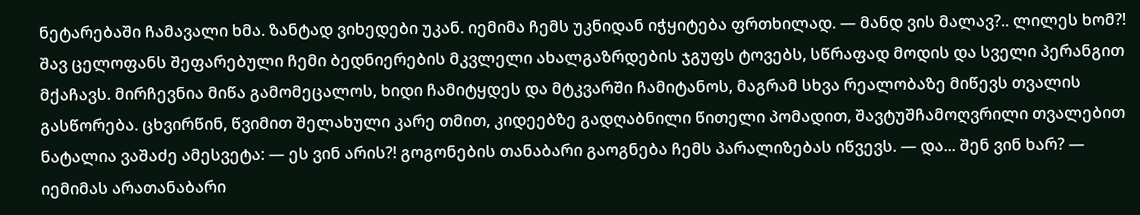ნეტარებაში ჩამავალი ხმა. ზანტად ვიხედები უკან. იემიმა ჩემს უკნიდან იჭყიტება ფრთხილად. — მანდ ვის მალავ?.. ლილეს ხომ?! შავ ცელოფანს შეფარებული ჩემი ბედნიერების მკვლელი ახალგაზრდების ჯგუფს ტოვებს, სწრაფად მოდის და სველი პერანგით მქაჩავს. მირჩევნია მიწა გამომეცალოს, ხიდი ჩამიტყდეს და მტკვარში ჩამიტანოს, მაგრამ სხვა რეალობაზე მიწევს თვალის გასწორება. ცხვირწინ, წვიმით შელახული კარე თმით, კიდეებზე გადღაბნილი წითელი პომადით, შავტუშჩამოღვრილი თვალებით ნატალია ვაშაძე ამესვეტა: — ეს ვინ არის?! გოგონების თანაბარი გაოგნება ჩემს პარალიზებას იწვევს. — და... შენ ვინ ხარ? — იემიმას არათანაბარი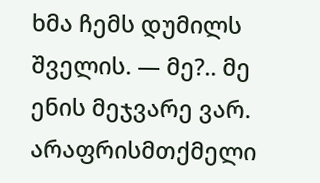ხმა ჩემს დუმილს შველის. — მე?.. მე ენის მეჯვარე ვარ. არაფრისმთქმელი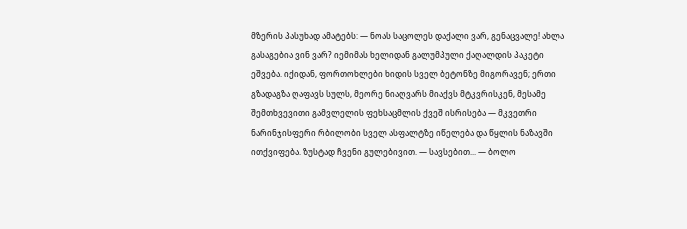მზერის პასუხად ამატებს: — ნოას საცოლეს დაქალი ვარ, გენაცვალე! ახლა გასაგებია ვინ ვარ? იემიმას ხელიდან გალუმპული ქაღალდის პაკეტი ეშვება. იქიდან, ფორთოხლები ხიდის სველ ბეტონზე მიგორავენ; ერთი გზადაგზა ღაფავს სულს, მეორე ნიაღვარს მიაქვს მტკვრისკენ, მესამე შემთხვევითი გამვლელის ფეხსაცმლის ქვეშ ისრისება — მკვეთრი ნარინჯისფერი რბილობი სველ ასფალტზე იწელება და წყლის ნაზავში ითქვიფება. ზუსტად ჩვენი გულებივით. — სავსებით... — ბოლო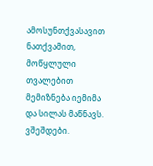ამოსუნთქვასავით ნათქვამით, მოწყლული თვალებით მემიზნება იემიმა და სილას მაწნავს. ვშეშდები.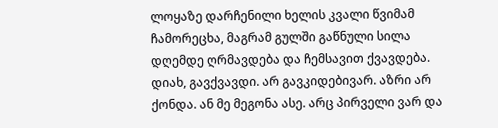ლოყაზე დარჩენილი ხელის კვალი წვიმამ ჩამორეცხა, მაგრამ გულში გაწნული სილა დღემდე ღრმავდება და ჩემსავით ქვავდება. დიახ, გავქვავდი. არ გავკიდებივარ. აზრი არ ქონდა. ან მე მეგონა ასე. არც პირველი ვარ და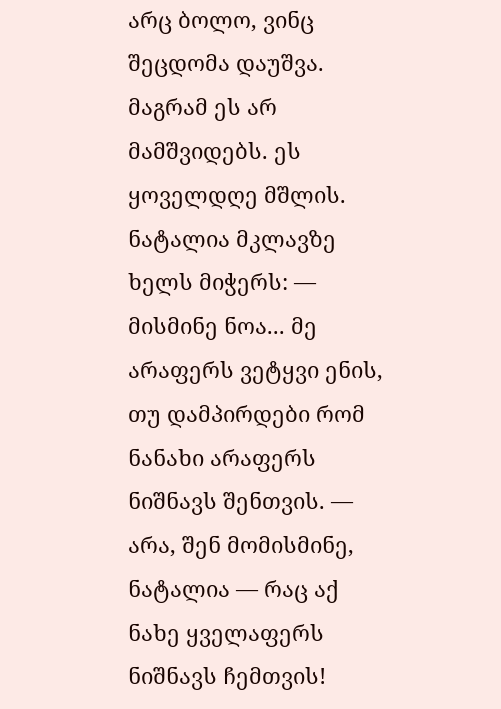არც ბოლო, ვინც შეცდომა დაუშვა. მაგრამ ეს არ მამშვიდებს. ეს ყოველდღე მშლის. ნატალია მკლავზე ხელს მიჭერს: — მისმინე ნოა... მე არაფერს ვეტყვი ენის, თუ დამპირდები რომ ნანახი არაფერს ნიშნავს შენთვის. — არა, შენ მომისმინე, ნატალია — რაც აქ ნახე ყველაფერს ნიშნავს ჩემთვის!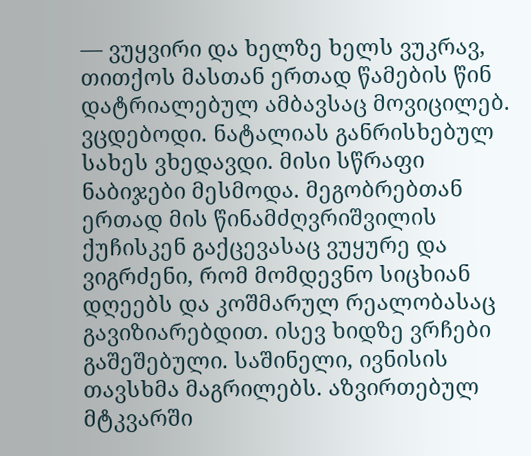— ვუყვირი და ხელზე ხელს ვუკრავ, თითქოს მასთან ერთად წამების წინ დატრიალებულ ამბავსაც მოვიცილებ. ვცდებოდი. ნატალიას განრისხებულ სახეს ვხედავდი. მისი სწრაფი ნაბიჯები მესმოდა. მეგობრებთან ერთად მის წინამძღვრიშვილის ქუჩისკენ გაქცევასაც ვუყურე და ვიგრძენი, რომ მომდევნო სიცხიან დღეებს და კოშმარულ რეალობასაც გავიზიარებდით. ისევ ხიდზე ვრჩები გაშეშებული. საშინელი, ივნისის თავსხმა მაგრილებს. აზვირთებულ მტკვარში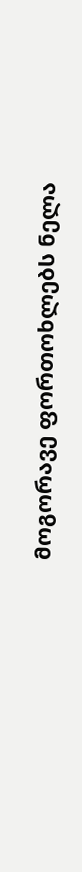მოგორავე ფორთოხლებს ნელა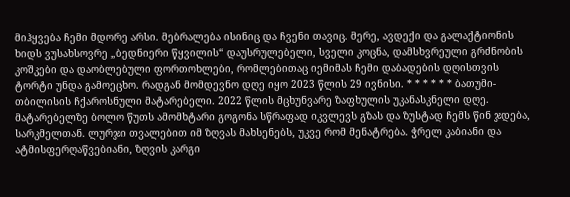მიჰყვება ჩემი მდორე არსი. მებრალება ისინიც და ჩვენი თავიც. მერე, ავდექი და გალაქტიონის ხიდს ვუსახსოვრე „ბედნიერი წყვილის“ დაუსრულებელი, სველი კოცნა, დამსხვრეული გრძნობის კოშკები და დაობლებული ფორთოხლები, რომლებითაც იემიმას ჩემი დაბადების დღისთვის ტორტი უნდა გამოეცხო. რადგან მომდევნო დღე იყო 2023 წლის 29 ივნისი. * * * * * * ბათუმი-თბილისის ჩქაროსნული მატარებელი. 2022 წლის მცხუნვარე ზაფხულის უკანასკნელი დღე. მატარებელზე ბოლო წუთს ამომხტარი გოგონა სწრაფად იკვლევს გზას და ზუსტად ჩემს წინ ჯდება, სარკმელთან. ლურჯი თვალებით იმ ზღვას მახსენებს, უკვე რომ მენატრება. ჭრელ კაბიანი და ატმისფერღაწვებიანი, ზღვის კარგი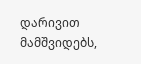დარივით მამშვიდებს,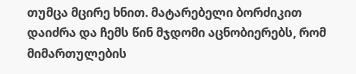თუმცა მცირე ხნით. მატარებელი ბორძიკით დაიძრა და ჩემს წინ მჯდომი აცნობიერებს, რომ მიმართულების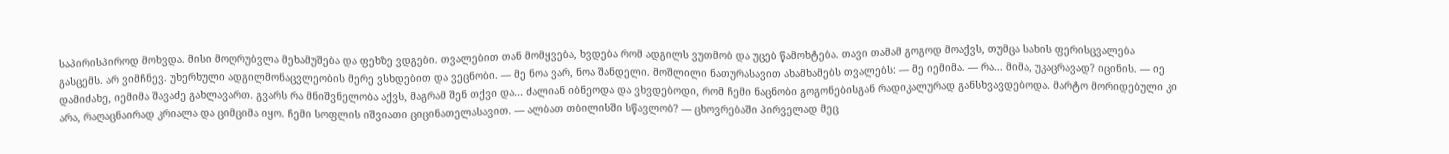საპირისპიროდ მოხვდა. მისი მოღრუბვლა მეხამუშება და ფეხზე ვდგები. თვალებით თან მომყვება, ხვდება რომ ადგილს ვუთმობ და უცებ წამოხტება. თავი თამამ გოგოდ მოაქვს, თუმცა სახის ფერისცვალება გასცემს. არ ვიმჩნევ. უხერხული ადგილმონაცვლეობის მერე ვსხდებით და ვეცნობი. — მე ნოა ვარ, ნოა შანდელი. მოშლილი ნათურასავით ახამხამებს თვალებს: — მე იემიმა. — რა... მიმა, უკაცრავად? იცინის. — იე დამიძახე, იემიმა შავაძე გახლავართ. გვარს რა მნიშვნელობა აქვს, მაგრამ შენ თქვი და... ძალიან იბნეოდა და ვხვდებოდი, რომ ჩემი ნაცნობი გოგონებისგან რადიკალურად განსხვავდებოდა. მარტო მორიდებული კი არა, რაღაცნაირად კრიალა და ციმციმა იყო. ჩემი სოფლის იშვიათი ციცინათელასავით. — ალბათ თბილისში სწავლობ? — ცხოვრებაში პირველად მეც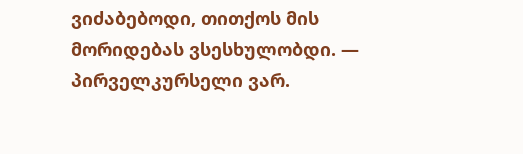ვიძაბებოდი, თითქოს მის მორიდებას ვსესხულობდი. — პირველკურსელი ვარ.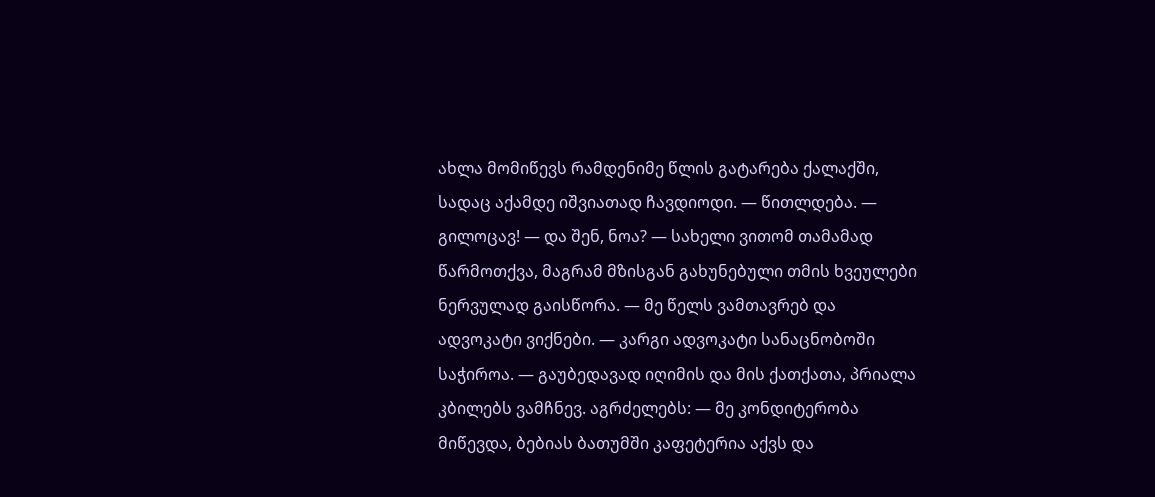ახლა მომიწევს რამდენიმე წლის გატარება ქალაქში, სადაც აქამდე იშვიათად ჩავდიოდი. — წითლდება. — გილოცავ! — და შენ, ნოა? — სახელი ვითომ თამამად წარმოთქვა, მაგრამ მზისგან გახუნებული თმის ხვეულები ნერვულად გაისწორა. — მე წელს ვამთავრებ და ადვოკატი ვიქნები. — კარგი ადვოკატი სანაცნობოში საჭიროა. — გაუბედავად იღიმის და მის ქათქათა, პრიალა კბილებს ვამჩნევ. აგრძელებს: — მე კონდიტერობა მიწევდა, ბებიას ბათუმში კაფეტერია აქვს და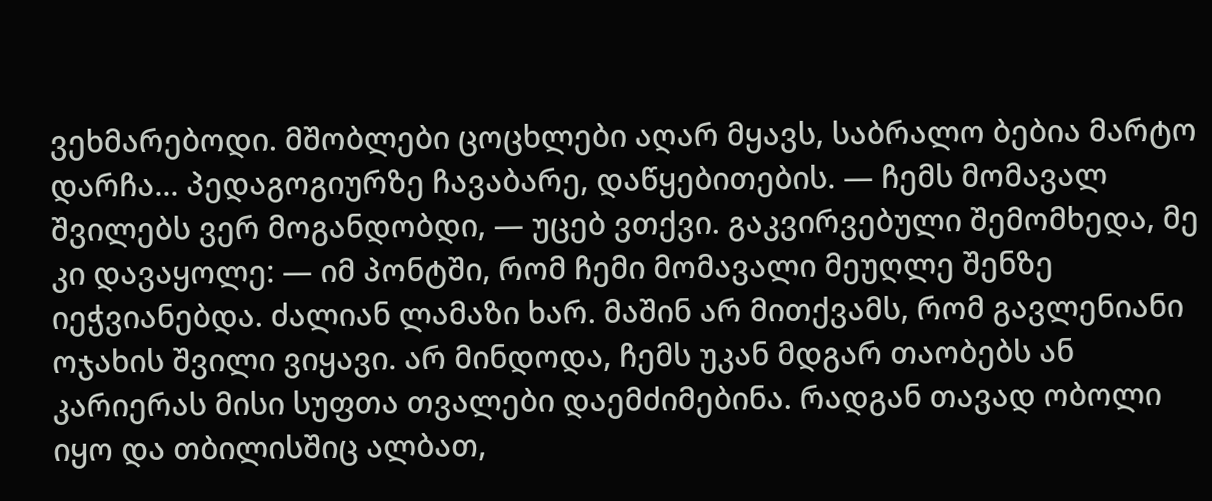ვეხმარებოდი. მშობლები ცოცხლები აღარ მყავს, საბრალო ბებია მარტო დარჩა... პედაგოგიურზე ჩავაბარე, დაწყებითების. — ჩემს მომავალ შვილებს ვერ მოგანდობდი, — უცებ ვთქვი. გაკვირვებული შემომხედა, მე კი დავაყოლე: — იმ პონტში, რომ ჩემი მომავალი მეუღლე შენზე იეჭვიანებდა. ძალიან ლამაზი ხარ. მაშინ არ მითქვამს, რომ გავლენიანი ოჯახის შვილი ვიყავი. არ მინდოდა, ჩემს უკან მდგარ თაობებს ან კარიერას მისი სუფთა თვალები დაემძიმებინა. რადგან თავად ობოლი იყო და თბილისშიც ალბათ,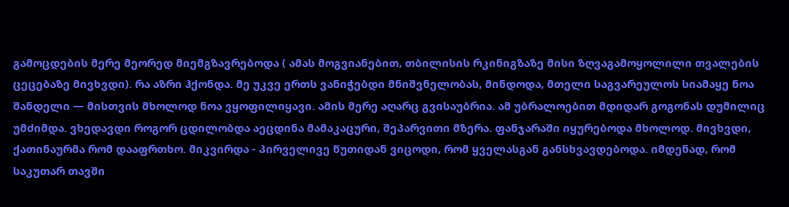გამოცდების მერე მეორედ მიემგზავრებოდა ( ამას მოგვიანებით, თბილისის რკინიგზაზე მისი ზღვაგამოყოლილი თვალების ცეცებაზე მივხვდი). რა აზრი ჰქონდა. მე უკვე ერთს ვანიჭებდი მნიშვნელობას, მინდოდა, მთელი საგვარეულოს სიამაყე ნოა შანდელი — მისთვის მხოლოდ ნოა ვყოფილიყავი. ამის მერე აღარც გვისაუბრია. ამ უბრალოებით მდიდარ გოგონას დუმილიც უმძიმდა. ვხედავდი როგორ ცდილობდა აეცდინა მამაკაცური, შეპარვითი მზერა. ფანჯარაში იყურებოდა მხოლოდ. მივხვდი, ქათინაურმა რომ დააფრთხო. მიკვირდა - პირველივე წუთიდან ვიცოდი, რომ ყველასგან განსხვავდებოდა. იმდენად, რომ საკუთარ თავში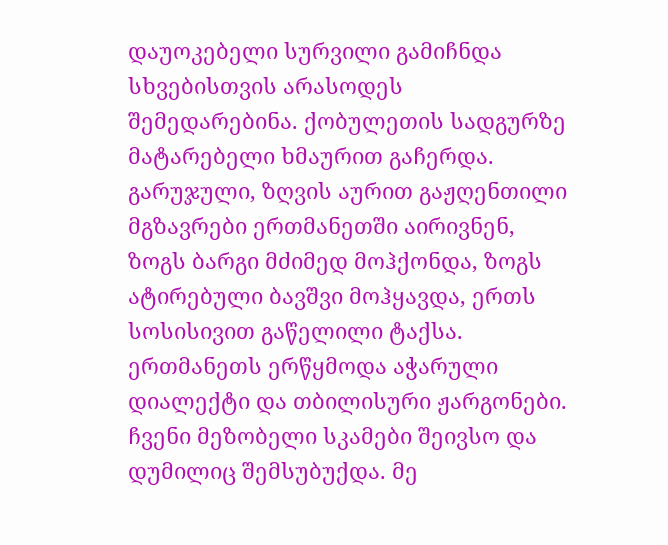დაუოკებელი სურვილი გამიჩნდა სხვებისთვის არასოდეს შემედარებინა. ქობულეთის სადგურზე მატარებელი ხმაურით გაჩერდა. გარუჯული, ზღვის აურით გაჟღენთილი მგზავრები ერთმანეთში აირივნენ, ზოგს ბარგი მძიმედ მოჰქონდა, ზოგს ატირებული ბავშვი მოჰყავდა, ერთს სოსისივით გაწელილი ტაქსა. ერთმანეთს ერწყმოდა აჭარული დიალექტი და თბილისური ჟარგონები. ჩვენი მეზობელი სკამები შეივსო და დუმილიც შემსუბუქდა. მე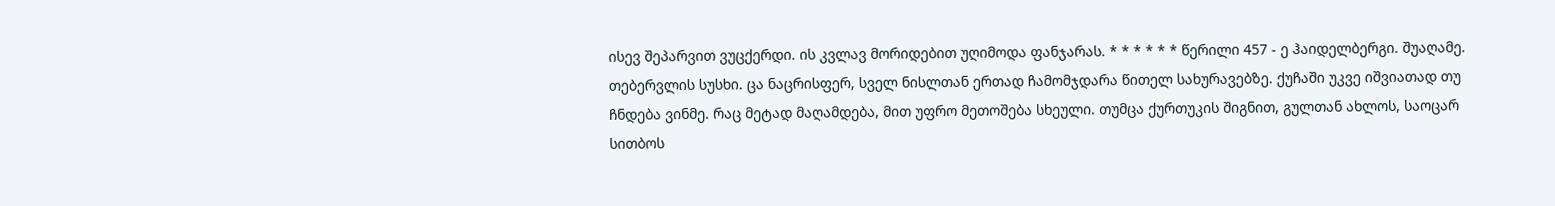ისევ შეპარვით ვუცქერდი. ის კვლავ მორიდებით უღიმოდა ფანჯარას. * * * * * * წერილი 457 - ე ჰაიდელბერგი. შუაღამე. თებერვლის სუსხი. ცა ნაცრისფერ, სველ ნისლთან ერთად ჩამომჯდარა წითელ სახურავებზე. ქუჩაში უკვე იშვიათად თუ ჩნდება ვინმე. რაც მეტად მაღამდება, მით უფრო მეთოშება სხეული. თუმცა ქურთუკის შიგნით, გულთან ახლოს, საოცარ სითბოს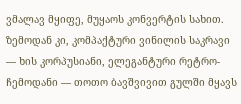ვმალავ მყიფე, მუყაოს კონვერტის სახით. ზემოდან კი, კომპაქტური ვინილის საკრავი — ხის კორპუსიანი, ელეგანტური რეტრო-ჩემოდანი — თოთო ბავშვივით გულში მყავს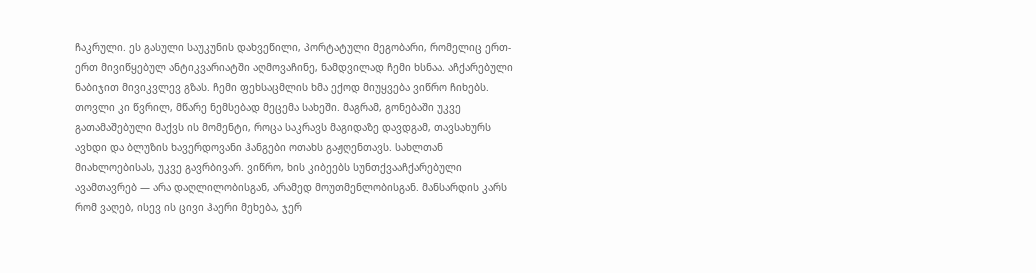ჩაკრული. ეს გასული საუკუნის დახვეწილი, პორტატული მეგობარი, რომელიც ერთ-ერთ მივიწყებულ ანტიკვარიატში აღმოვაჩინე, ნამდვილად ჩემი ხსნაა. აჩქარებული ნაბიჯით მივიკვლევ გზას. ჩემი ფეხსაცმლის ხმა ექოდ მიუყვება ვიწრო ჩიხებს. თოვლი კი წვრილ, მწარე ნემსებად მეცემა სახეში. მაგრამ, გონებაში უკვე გათამაშებული მაქვს ის მომენტი, როცა საკრავს მაგიდაზე დავდგამ, თავსახურს ავხდი და ბლუზის ხავერდოვანი ჰანგები ოთახს გაჟღენთავს. სახლთან მიახლოებისას, უკვე გავრბივარ. ვიწრო, ხის კიბეებს სუნთქვააჩქარებული ავამთავრებ — არა დაღლილობისგან, არამედ მოუთმენლობისგან. მანსარდის კარს რომ ვაღებ, ისევ ის ცივი ჰაერი მეხება, ჯერ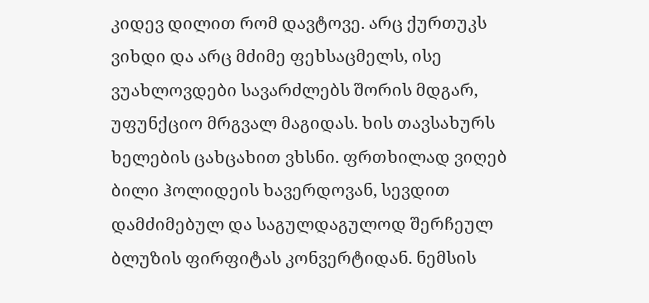კიდევ დილით რომ დავტოვე. არც ქურთუკს ვიხდი და არც მძიმე ფეხსაცმელს, ისე ვუახლოვდები სავარძლებს შორის მდგარ, უფუნქციო მრგვალ მაგიდას. ხის თავსახურს ხელების ცახცახით ვხსნი. ფრთხილად ვიღებ ბილი ჰოლიდეის ხავერდოვან, სევდით დამძიმებულ და საგულდაგულოდ შერჩეულ ბლუზის ფირფიტას კონვერტიდან. ნემსის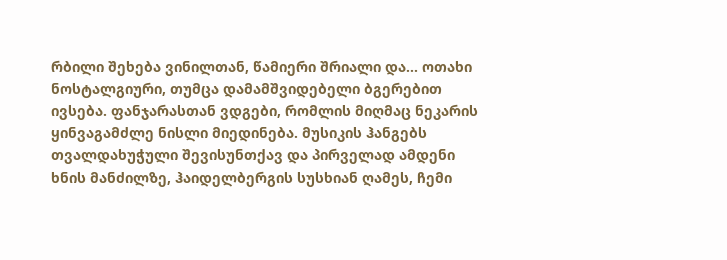რბილი შეხება ვინილთან, წამიერი შრიალი და... ოთახი ნოსტალგიური, თუმცა დამამშვიდებელი ბგერებით ივსება. ფანჯარასთან ვდგები, რომლის მიღმაც ნეკარის ყინვაგამძლე ნისლი მიედინება. მუსიკის ჰანგებს თვალდახუჭული შევისუნთქავ და პირველად ამდენი ხნის მანძილზე, ჰაიდელბერგის სუსხიან ღამეს, ჩემი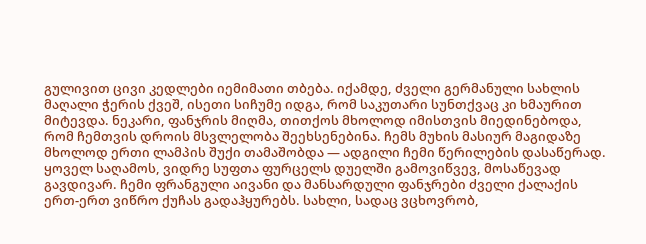გულივით ცივი კედლები იემიმათი თბება. იქამდე, ძველი გერმანული სახლის მაღალი ჭერის ქვეშ, ისეთი სიჩუმე იდგა, რომ საკუთარი სუნთქვაც კი ხმაურით მიტევდა. ნეკარი, ფანჯრის მიღმა, თითქოს მხოლოდ იმისთვის მიედინებოდა, რომ ჩემთვის დროის მსვლელობა შეეხსენებინა. ჩემს მუხის მასიურ მაგიდაზე მხოლოდ ერთი ლამპის შუქი თამაშობდა — ადგილი ჩემი წერილების დასაწერად. ყოველ საღამოს, ვიდრე სუფთა ფურცელს დუელში გამოვიწვევ, მოსაწევად გავდივარ. ჩემი ფრანგული აივანი და მანსარდული ფანჯრები ძველი ქალაქის ერთ-ერთ ვიწრო ქუჩას გადაჰყურებს. სახლი, სადაც ვცხოვრობ,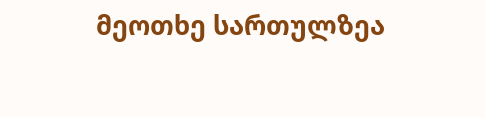მეოთხე სართულზეა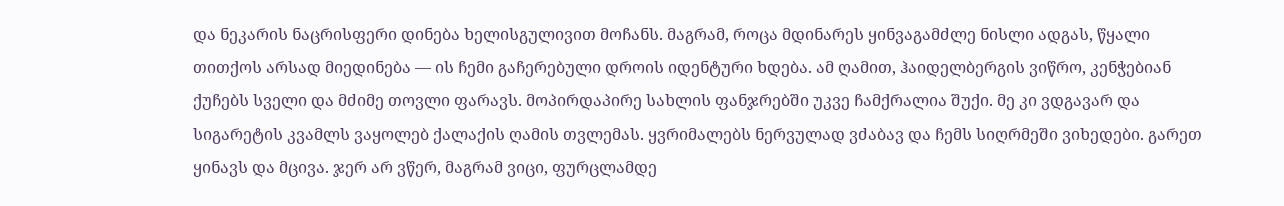და ნეკარის ნაცრისფერი დინება ხელისგულივით მოჩანს. მაგრამ, როცა მდინარეს ყინვაგამძლე ნისლი ადგას, წყალი თითქოს არსად მიედინება — ის ჩემი გაჩერებული დროის იდენტური ხდება. ამ ღამით, ჰაიდელბერგის ვიწრო, კენჭებიან ქუჩებს სველი და მძიმე თოვლი ფარავს. მოპირდაპირე სახლის ფანჯრებში უკვე ჩამქრალია შუქი. მე კი ვდგავარ და სიგარეტის კვამლს ვაყოლებ ქალაქის ღამის თვლემას. ყვრიმალებს ნერვულად ვძაბავ და ჩემს სიღრმეში ვიხედები. გარეთ ყინავს და მცივა. ჯერ არ ვწერ, მაგრამ ვიცი, ფურცლამდე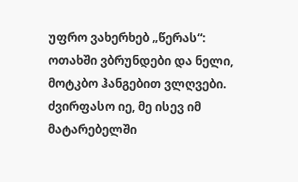უფრო ვახერხებ „წერას“: ოთახში ვბრუნდები და ნელი, მოტკბო ჰანგებით ვლღვები. ძვირფასო იე, მე ისევ იმ მატარებელში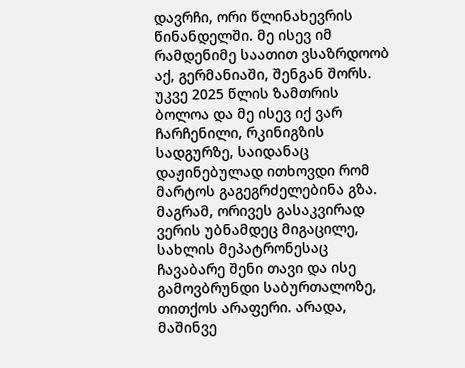დავრჩი, ორი წლინახევრის წინანდელში. მე ისევ იმ რამდენიმე საათით ვსაზრდოობ აქ, გერმანიაში, შენგან შორს. უკვე 2025 წლის ზამთრის ბოლოა და მე ისევ იქ ვარ ჩარჩენილი, რკინიგზის სადგურზე, საიდანაც დაჟინებულად ითხოვდი რომ მარტოს გაგეგრძელებინა გზა. მაგრამ, ორივეს გასაკვირად ვერის უბნამდეც მიგაცილე, სახლის მეპატრონესაც ჩავაბარე შენი თავი და ისე გამოვბრუნდი საბურთალოზე, თითქოს არაფერი. არადა, მაშინვე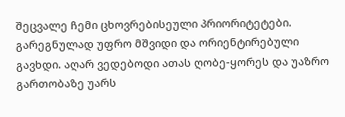შეცვალე ჩემი ცხოვრებისეული პრიორიტეტები. გარეგნულად უფრო მშვიდი და ორიენტირებული გავხდი. აღარ ვედებოდი ათას ღობე-ყორეს და უაზრო გართობაზე უარს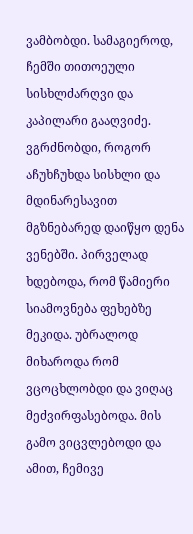ვამბობდი. სამაგიეროდ, ჩემში თითოეული სისხლძარღვი და კაპილარი გააღვიძე. ვგრძნობდი, როგორ აჩუხჩუხდა სისხლი და მდინარესავით მგზნებარედ დაიწყო დენა ვენებში. პირველად ხდებოდა, რომ წამიერი სიამოვნება ფეხებზე მეკიდა. უბრალოდ მიხაროდა რომ ვცოცხლობდი და ვიღაც მეძვირფასებოდა. მის გამო ვიცვლებოდი და ამით, ჩემივე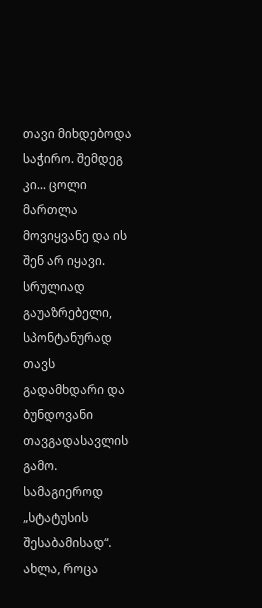თავი მიხდებოდა საჭირო. შემდეგ კი... ცოლი მართლა მოვიყვანე და ის შენ არ იყავი. სრულიად გაუაზრებელი, სპონტანურად თავს გადამხდარი და ბუნდოვანი თავგადასავლის გამო. სამაგიეროდ „სტატუსის შესაბამისად“. ახლა, როცა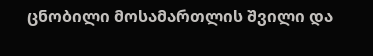ცნობილი მოსამართლის შვილი და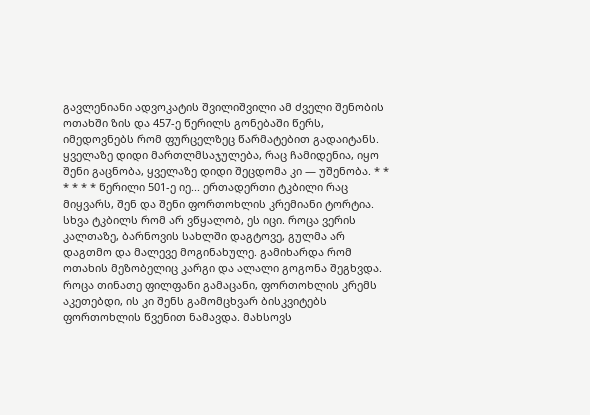გავლენიანი ადვოკატის შვილიშვილი ამ ძველი შენობის ოთახში ზის და 457-ე წერილს გონებაში წერს, იმედოვნებს რომ ფურცელზეც წარმატებით გადაიტანს. ყველაზე დიდი მართლმსაჯულება, რაც ჩამიდენია, იყო შენი გაცნობა, ყველაზე დიდი შეცდომა კი — უშენობა. * * * * * * წერილი 501-ე იე... ერთადერთი ტკბილი რაც მიყვარს, შენ და შენი ფორთოხლის კრემიანი ტორტია. სხვა ტკბილს რომ არ ვწყალობ, ეს იცი. როცა ვერის კალთაზე, ბარნოვის სახლში დაგტოვე, გულმა არ დაგთმო და მალევე მოგინახულე. გამიხარდა რომ ოთახის მეზობელიც კარგი და ალალი გოგონა შეგხვდა. როცა თინათე ფილფანი გამაცანი, ფორთოხლის კრემს აკეთებდი, ის კი შენს გამომცხვარ ბისკვიტებს ფორთოხლის წვენით ნამავდა. მახსოვს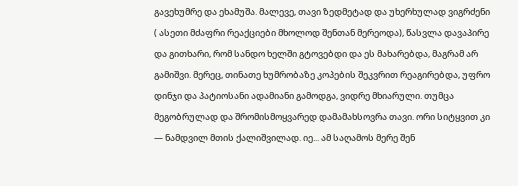გავეხუმრე და ეხამუშა. მალევე, თავი ზედმეტად და უხერხულად ვიგრძენი ( ასეთი მძაფრი რეაქციები მხოლოდ შენთან მერეოდა), წასვლა დავაპირე და გითხარი, რომ სანდო ხელში გტოვებდი და ეს მახარებდა, მაგრამ არ გამიშვი. მერეც, თინათე ხუმრობაზე კოპების შეკვრით რეაგირებდა, უფრო დინჯი და პატიოსანი ადამიანი გამოდგა, ვიდრე მხიარული. თუმცა მეგობრულად და შრომისმოყვარედ დამამახსოვრა თავი. ორი სიტყვით კი — ნამდვილ მთის ქალიშვილად. იე... ამ საღამოს მერე შენ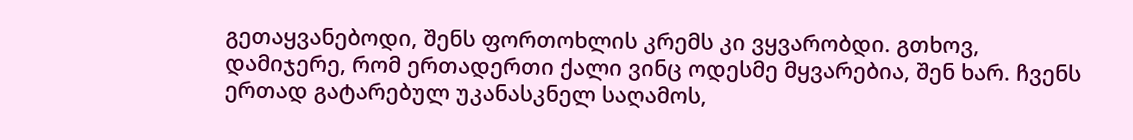გეთაყვანებოდი, შენს ფორთოხლის კრემს კი ვყვარობდი. გთხოვ, დამიჯერე, რომ ერთადერთი ქალი ვინც ოდესმე მყვარებია, შენ ხარ. ჩვენს ერთად გატარებულ უკანასკნელ საღამოს,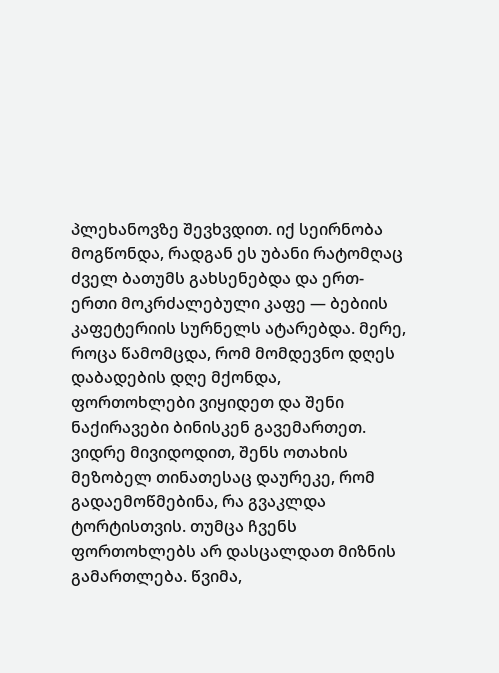პლეხანოვზე შევხვდით. იქ სეირნობა მოგწონდა, რადგან ეს უბანი რატომღაც ძველ ბათუმს გახსენებდა და ერთ-ერთი მოკრძალებული კაფე — ბებიის კაფეტერიის სურნელს ატარებდა. მერე, როცა წამომცდა, რომ მომდევნო დღეს დაბადების დღე მქონდა, ფორთოხლები ვიყიდეთ და შენი ნაქირავები ბინისკენ გავემართეთ. ვიდრე მივიდოდით, შენს ოთახის მეზობელ თინათესაც დაურეკე, რომ გადაემოწმებინა, რა გვაკლდა ტორტისთვის. თუმცა ჩვენს ფორთოხლებს არ დასცალდათ მიზნის გამართლება. წვიმა,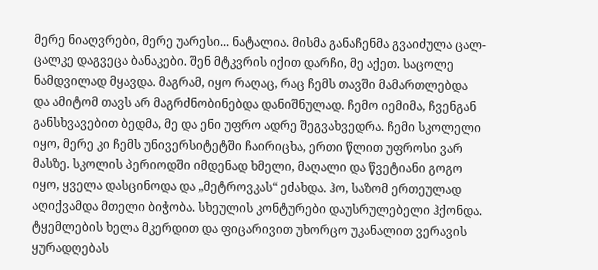მერე ნიაღვრები, მერე უარესი... ნატალია. მისმა განაჩენმა გვაიძულა ცალ-ცალკე დაგვეცა ბანაკები. შენ მტკვრის იქით დარჩი, მე აქეთ. საცოლე ნამდვილად მყავდა. მაგრამ, იყო რაღაც, რაც ჩემს თავში მამართლებდა და ამიტომ თავს არ მაგრძნობინებდა დანიშნულად. ჩემო იემიმა, ჩვენგან განსხვავებით ბედმა, მე და ენი უფრო ადრე შეგვახვედრა. ჩემი სკოლელი იყო, მერე კი ჩემს უნივერსიტეტში ჩაირიცხა, ერთი წლით უფროსი ვარ მასზე. სკოლის პერიოდში იმდენად ხმელი, მაღალი და წვეტიანი გოგო იყო, ყველა დასცინოდა და „მეტროვკას“ ეძახდა. ჰო, საზომ ერთეულად აღიქვამდა მთელი ბიჭობა. სხეულის კონტურები დაუსრულებელი ჰქონდა. ტყემლების ხელა მკერდით და ფიცარივით უხორცო უკანალით ვერავის ყურადღებას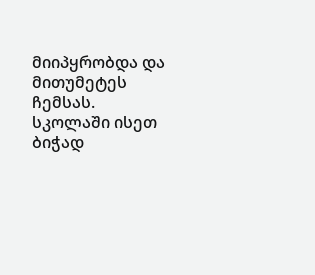მიიპყრობდა და მითუმეტეს ჩემსას. სკოლაში ისეთ ბიჭად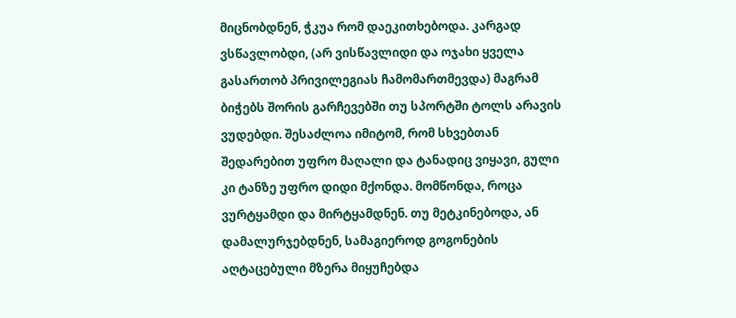მიცნობდნენ, ჭკუა რომ დაეკითხებოდა. კარგად ვსწავლობდი, (არ ვისწავლიდი და ოჯახი ყველა გასართობ პრივილეგიას ჩამომართმევდა) მაგრამ ბიჭებს შორის გარჩევებში თუ სპორტში ტოლს არავის ვუდებდი. შესაძლოა იმიტომ, რომ სხვებთან შედარებით უფრო მაღალი და ტანადიც ვიყავი, გული კი ტანზე უფრო დიდი მქონდა. მომწონდა, როცა ვურტყამდი და მირტყამდნენ. თუ მეტკინებოდა, ან დამალურჯებდნენ, სამაგიეროდ გოგონების აღტაცებული მზერა მიყუჩებდა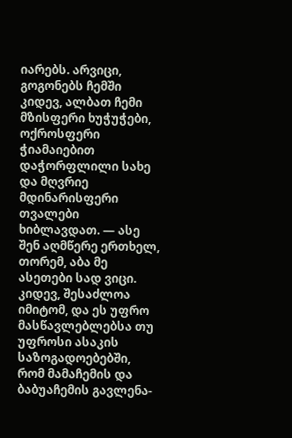იარებს. არვიცი, გოგონებს ჩემში კიდევ, ალბათ ჩემი მზისფერი ხუჭუჭები, ოქროსფერი ჭიამაიებით დაჭორფლილი სახე და მღვრიე მდინარისფერი თვალები ხიბლავდათ. — ასე შენ აღმწერე ერთხელ, თორემ, აბა მე ასეთები სად ვიცი. კიდევ, შესაძლოა იმიტომ, და ეს უფრო მასწავლებლებსა თუ უფროსი ასაკის საზოგადოებებში, რომ მამაჩემის და ბაბუაჩემის გავლენა-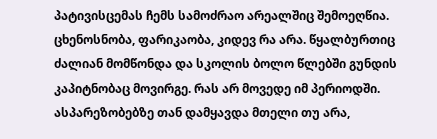პატივისცემას ჩემს სამოძრაო არეალშიც შემოეღწია. ცხენოსნობა, ფარიკაობა, კიდევ რა არა. წყალბურთიც ძალიან მომწონდა და სკოლის ბოლო წლებში გუნდის კაპიტნობაც მოვირგე. რას არ მოვედე იმ პერიოდში. ასპარეზობებზე თან დამყავდა მთელი თუ არა,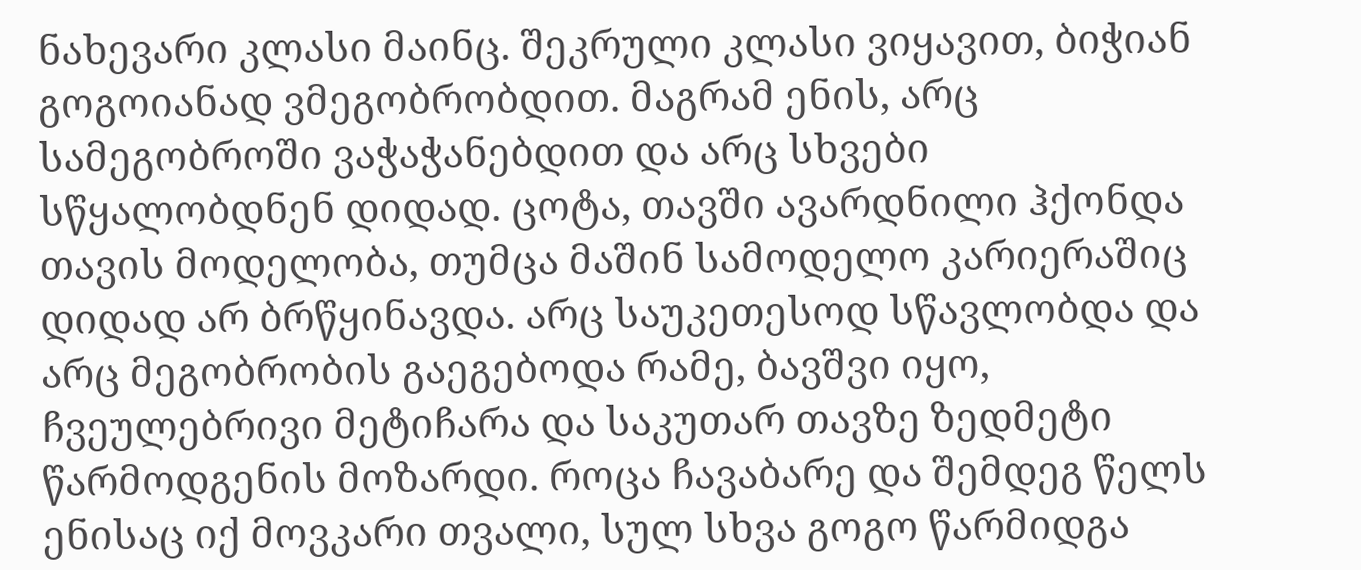ნახევარი კლასი მაინც. შეკრული კლასი ვიყავით, ბიჭიან გოგოიანად ვმეგობრობდით. მაგრამ ენის, არც სამეგობროში ვაჭაჭანებდით და არც სხვები სწყალობდნენ დიდად. ცოტა, თავში ავარდნილი ჰქონდა თავის მოდელობა, თუმცა მაშინ სამოდელო კარიერაშიც დიდად არ ბრწყინავდა. არც საუკეთესოდ სწავლობდა და არც მეგობრობის გაეგებოდა რამე, ბავშვი იყო, ჩვეულებრივი მეტიჩარა და საკუთარ თავზე ზედმეტი წარმოდგენის მოზარდი. როცა ჩავაბარე და შემდეგ წელს ენისაც იქ მოვკარი თვალი, სულ სხვა გოგო წარმიდგა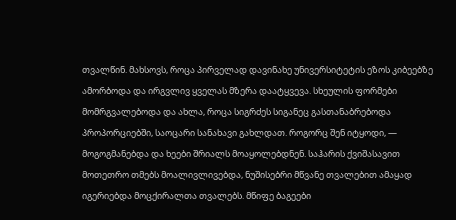თვალწინ. მახსოვს, როცა პირველად დავინახე უნივერსიტეტის ეზოს კიბეებზე ამორბოდა და ირგვლივ ყველას მზერა დაატყვევა. სხეულის ფორმები მომრგვალებოდა და ახლა, როცა სიგრძეს სიგანეც გასთანაბრებოდა პროპორციებში, საოცარი სანახავი გახლდათ. როგორც შენ იტყოდი, — მოგოგმანებდა და ხეები შრიალს მოაყოლებდნენ. საჰარის ქვიშასავით მოთეთრო თმებს მოალივლივებდა, ნუშისებრი მწვანე თვალებით ამაყად იგერიებდა მოცქირალთა თვალებს. მწიფე ბაგეები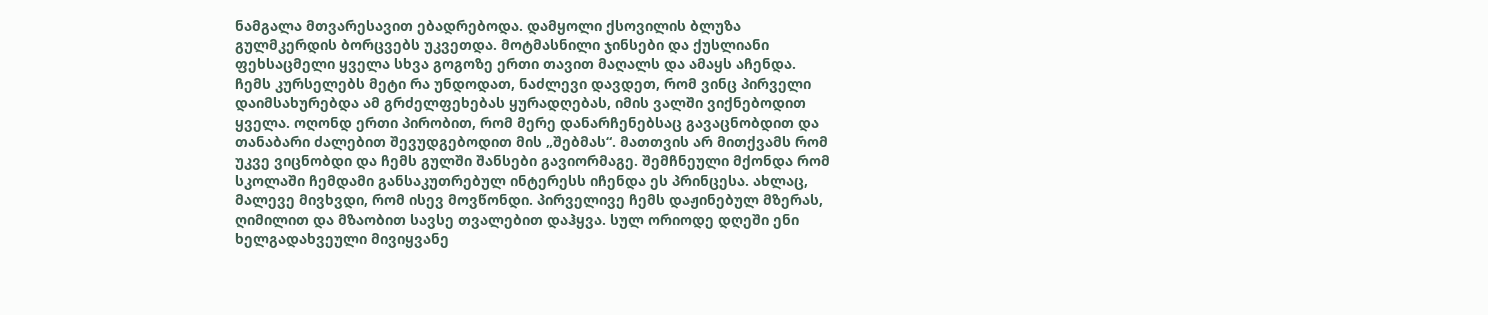ნამგალა მთვარესავით ებადრებოდა. დამყოლი ქსოვილის ბლუზა გულმკერდის ბორცვებს უკვეთდა. მოტმასნილი ჯინსები და ქუსლიანი ფეხსაცმელი ყველა სხვა გოგოზე ერთი თავით მაღალს და ამაყს აჩენდა. ჩემს კურსელებს მეტი რა უნდოდათ, ნაძლევი დავდეთ, რომ ვინც პირველი დაიმსახურებდა ამ გრძელფეხებას ყურადღებას, იმის ვალში ვიქნებოდით ყველა. ოღონდ ერთი პირობით, რომ მერე დანარჩენებსაც გავაცნობდით და თანაბარი ძალებით შევუდგებოდით მის „შებმას“. მათთვის არ მითქვამს რომ უკვე ვიცნობდი და ჩემს გულში შანსები გავიორმაგე. შემჩნეული მქონდა რომ სკოლაში ჩემდამი განსაკუთრებულ ინტერესს იჩენდა ეს პრინცესა. ახლაც, მალევე მივხვდი, რომ ისევ მოვწონდი. პირველივე ჩემს დაჟინებულ მზერას, ღიმილით და მზაობით სავსე თვალებით დაჰყვა. სულ ორიოდე დღეში ენი ხელგადახვეული მივიყვანე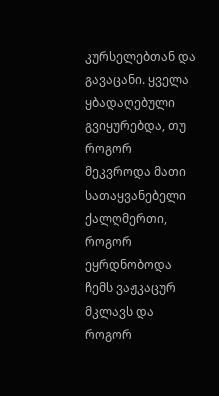კურსელებთან და გავაცანი. ყველა ყბადაღებული გვიყურებდა, თუ როგორ მეკვროდა მათი სათაყვანებელი ქალღმერთი, როგორ ეყრდნობოდა ჩემს ვაჟკაცურ მკლავს და როგორ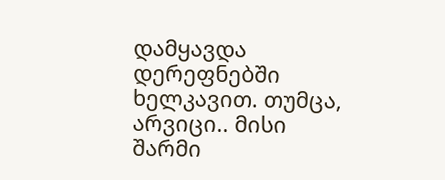დამყავდა დერეფნებში ხელკავით. თუმცა, არვიცი.. მისი შარმი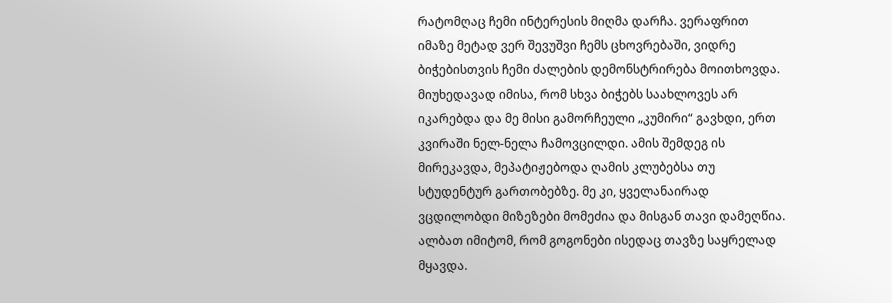რატომღაც ჩემი ინტერესის მიღმა დარჩა. ვერაფრით იმაზე მეტად ვერ შევუშვი ჩემს ცხოვრებაში, ვიდრე ბიჭებისთვის ჩემი ძალების დემონსტრირება მოითხოვდა. მიუხედავად იმისა, რომ სხვა ბიჭებს საახლოვეს არ იკარებდა და მე მისი გამორჩეული „კუმირი“ გავხდი, ერთ კვირაში ნელ-ნელა ჩამოვცილდი. ამის შემდეგ ის მირეკავდა, მეპატიჟებოდა ღამის კლუბებსა თუ სტუდენტურ გართობებზე. მე კი, ყველანაირად ვცდილობდი მიზეზები მომეძია და მისგან თავი დამეღწია. ალბათ იმიტომ, რომ გოგონები ისედაც თავზე საყრელად მყავდა.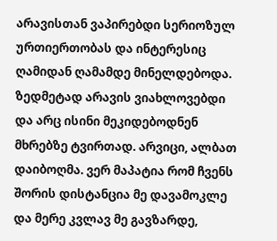არავისთან ვაპირებდი სერიოზულ ურთიერთობას და ინტერესიც ღამიდან ღამამდე მინელდებოდა. ზედმეტად არავის ვიახლოვებდი და არც ისინი მეკიდებოდნენ მხრებზე ტვირთად. არვიცი, ალბათ დაიბოღმა. ვერ მაპატია რომ ჩვენს შორის დისტანცია მე დავამოკლე და მერე კვლავ მე გავზარდე,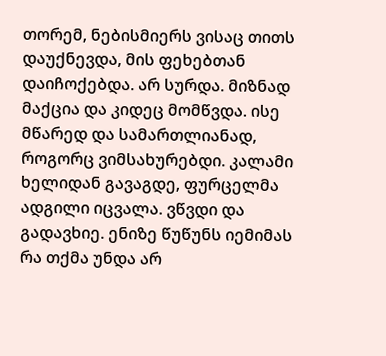თორემ, ნებისმიერს ვისაც თითს დაუქნევდა, მის ფეხებთან დაიჩოქებდა. არ სურდა. მიზნად მაქცია და კიდეც მომწვდა. ისე მწარედ და სამართლიანად, როგორც ვიმსახურებდი. კალამი ხელიდან გავაგდე, ფურცელმა ადგილი იცვალა. ვწვდი და გადავხიე. ენიზე წუწუნს იემიმას რა თქმა უნდა არ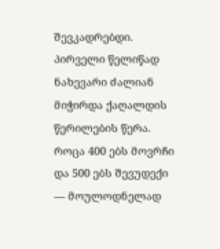შევკადრებდი. პირველი წელიწად ნახევარი ძალიან მიჭირდა ქაღალდის წერილების წერა. როცა 400 ებს მოვრჩი და 500 ებს შევუდექი — მოულოდნელად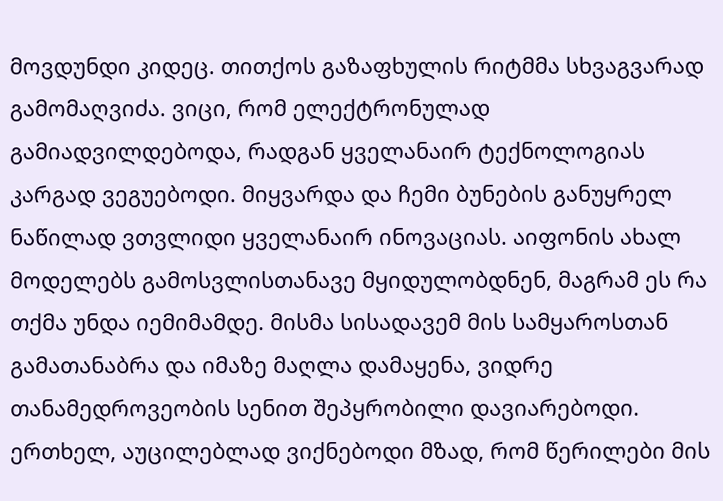მოვდუნდი კიდეც. თითქოს გაზაფხულის რიტმმა სხვაგვარად გამომაღვიძა. ვიცი, რომ ელექტრონულად გამიადვილდებოდა, რადგან ყველანაირ ტექნოლოგიას კარგად ვეგუებოდი. მიყვარდა და ჩემი ბუნების განუყრელ ნაწილად ვთვლიდი ყველანაირ ინოვაციას. აიფონის ახალ მოდელებს გამოსვლისთანავე მყიდულობდნენ, მაგრამ ეს რა თქმა უნდა იემიმამდე. მისმა სისადავემ მის სამყაროსთან გამათანაბრა და იმაზე მაღლა დამაყენა, ვიდრე თანამედროვეობის სენით შეპყრობილი დავიარებოდი. ერთხელ, აუცილებლად ვიქნებოდი მზად, რომ წერილები მის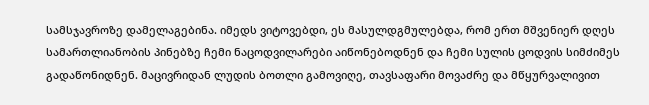სამსჯავროზე დამელაგებინა. იმედს ვიტოვებდი, ეს მასულდგმულებდა, რომ ერთ მშვენიერ დღეს სამართლიანობის პინებზე ჩემი ნაცოდვილარები აიწონებოდნენ და ჩემი სულის ცოდვის სიმძიმეს გადაწონიდნენ. მაცივრიდან ლუდის ბოთლი გამოვიღე, თავსაფარი მოვაძრე და მწყურვალივით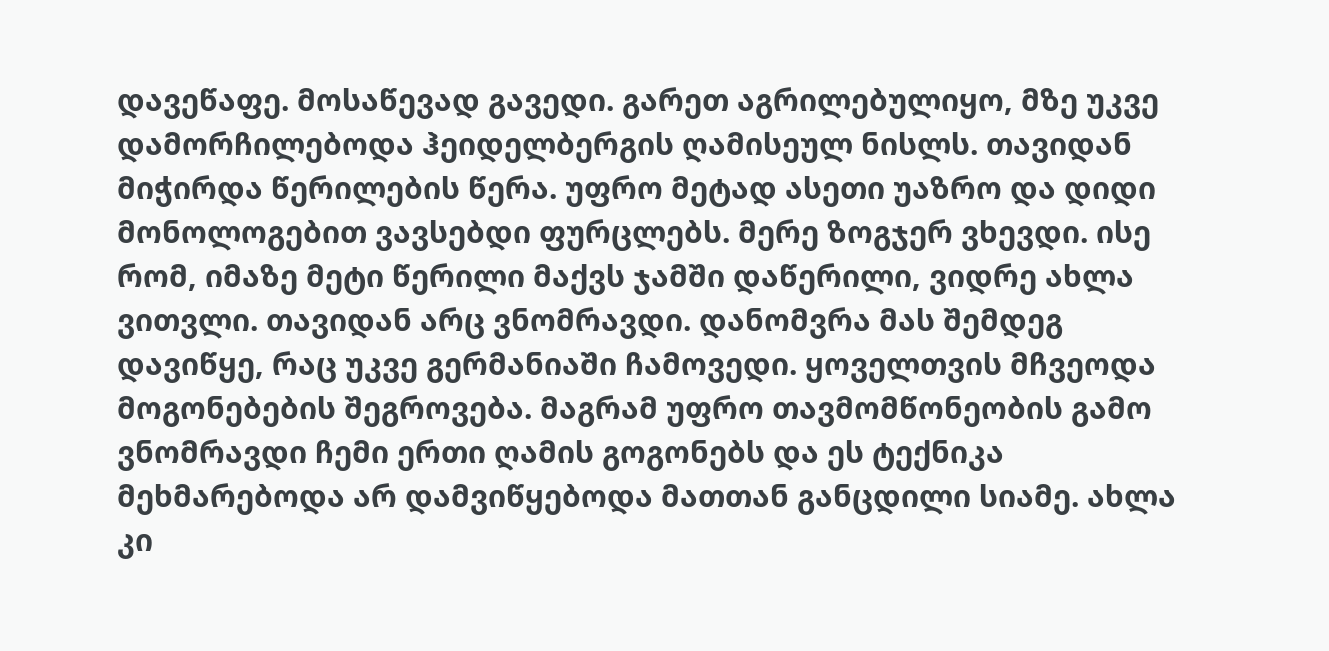დავეწაფე. მოსაწევად გავედი. გარეთ აგრილებულიყო, მზე უკვე დამორჩილებოდა ჰეიდელბერგის ღამისეულ ნისლს. თავიდან მიჭირდა წერილების წერა. უფრო მეტად ასეთი უაზრო და დიდი მონოლოგებით ვავსებდი ფურცლებს. მერე ზოგჯერ ვხევდი. ისე რომ, იმაზე მეტი წერილი მაქვს ჯამში დაწერილი, ვიდრე ახლა ვითვლი. თავიდან არც ვნომრავდი. დანომვრა მას შემდეგ დავიწყე, რაც უკვე გერმანიაში ჩამოვედი. ყოველთვის მჩვეოდა მოგონებების შეგროვება. მაგრამ უფრო თავმომწონეობის გამო ვნომრავდი ჩემი ერთი ღამის გოგონებს და ეს ტექნიკა მეხმარებოდა არ დამვიწყებოდა მათთან განცდილი სიამე. ახლა კი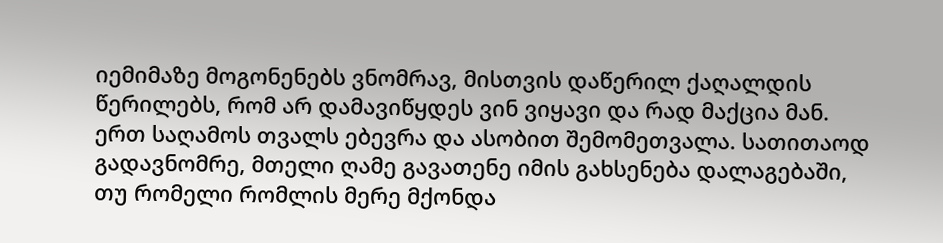იემიმაზე მოგონენებს ვნომრავ, მისთვის დაწერილ ქაღალდის წერილებს, რომ არ დამავიწყდეს ვინ ვიყავი და რად მაქცია მან. ერთ საღამოს თვალს ებევრა და ასობით შემომეთვალა. სათითაოდ გადავნომრე, მთელი ღამე გავათენე იმის გახსენება დალაგებაში, თუ რომელი რომლის მერე მქონდა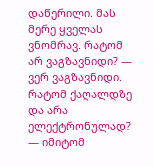დაწერილი. მას მერე ყველას ვნომრავ. რატომ არ ვაგზავნიდი? — ვერ ვაგზავნიდი. რატომ ქაღალდზე და არა ელექტრონულად? — იმიტომ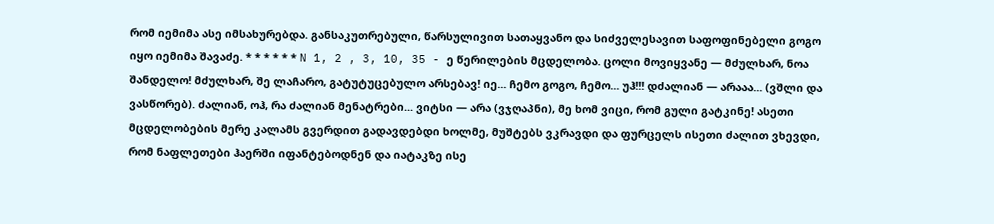რომ იემიმა ასე იმსახურებდა. განსაკუთრებული, წარსულივით სათაყვანო და სიძველესავით საფოფინებელი გოგო იყო იემიმა შავაძე. * * * * * * N 1, 2 , 3, 10, 35 - ე წერილების მცდელობა. ცოლი მოვიყვანე — მძულხარ, ნოა შანდელო! მძულხარ, შე ლაჩარო, გატუტუცებულო არსებავ! იე... ჩემო გოგო, ჩემო... უჰ!!! დძალიან — არააა... (ვშლი და ვასწორებ). ძალიან, ოჰ, რა ძალიან მენატრები... ვიტსი — არა (ვჯღაპნი), მე ხომ ვიცი, რომ გული გატკინე! ასეთი მცდელობების მერე კალამს გვერდით გადავდებდი ხოლმე, მუშტებს ვკრავდი და ფურცელს ისეთი ძალით ვხევდი, რომ ნაფლეთები ჰაერში იფანტებოდნენ და იატაკზე ისე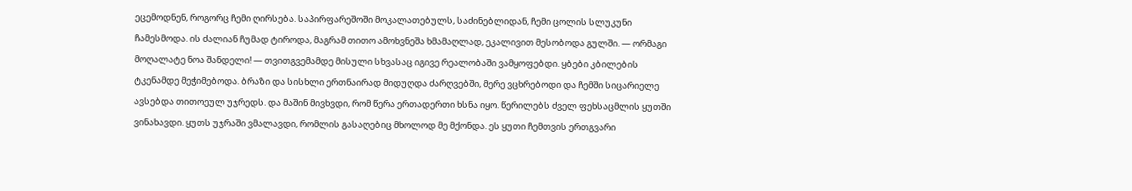ეცემოდნენ, როგორც ჩემი ღირსება. საპირფარეშოში მოკალათებულს, საძინებლიდან, ჩემი ცოლის სლუკუნი ჩამესმოდა. ის ძალიან ჩუმად ტიროდა, მაგრამ თითო ამოხვნეშა ხმამაღლად, ეკალივით მესობოდა გულში. — ორმაგი მოღალატე ნოა შანდელი! — თვითგვემამდე მისული სხვასაც იგივე რეალობაში ვამყოფებდი. ყბები კბილების ტკენამდე მეჭიმებოდა. ბრაზი და სისხლი ერთნაირად მიდუღდა ძარღვებში, მერე ვცხრებოდი და ჩემში სიცარიელე ავსებდა თითოეულ უჯრედს. და მაშინ მივხვდი, რომ წერა ერთადერთი ხსნა იყო. წერილებს ძველ ფეხსაცმლის ყუთში ვინახავდი. ყუთს უჯრაში ვმალავდი, რომლის გასაღებიც მხოლოდ მე მქონდა. ეს ყუთი ჩემთვის ერთგვარი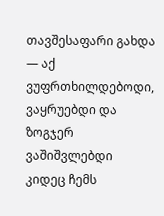თავშესაფარი გახდა — აქ ვუფრთხილდებოდი, ვაყრუებდი და ზოგჯერ ვაშიშვლებდი კიდეც ჩემს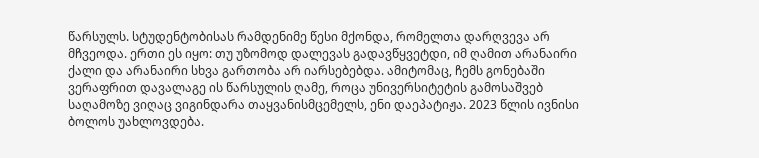წარსულს. სტუდენტობისას რამდენიმე წესი მქონდა, რომელთა დარღვევა არ მჩვეოდა. ერთი ეს იყო: თუ უზომოდ დალევას გადავწყვეტდი, იმ ღამით არანაირი ქალი და არანაირი სხვა გართობა არ იარსებებდა. ამიტომაც, ჩემს გონებაში ვერაფრით დავალაგე ის წარსულის ღამე, როცა უნივერსიტეტის გამოსაშვებ საღამოზე ვიღაც ვიგინდარა თაყვანისმცემელს, ენი დაეპატიჟა. 2023 წლის ივნისი ბოლოს უახლოვდება.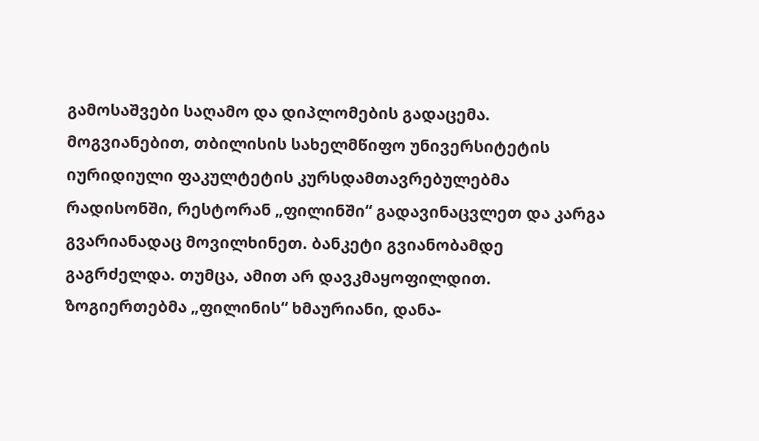გამოსაშვები საღამო და დიპლომების გადაცემა. მოგვიანებით, თბილისის სახელმწიფო უნივერსიტეტის იურიდიული ფაკულტეტის კურსდამთავრებულებმა რადისონში, რესტორან „ფილინში“ გადავინაცვლეთ და კარგა გვარიანადაც მოვილხინეთ. ბანკეტი გვიანობამდე გაგრძელდა. თუმცა, ამით არ დავკმაყოფილდით. ზოგიერთებმა „ფილინის“ ხმაურიანი, დანა-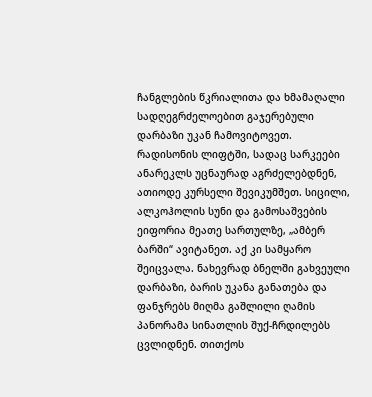ჩანგლების წკრიალითა და ხმამაღალი სადღეგრძელოებით გაჯერებული დარბაზი უკან ჩამოვიტოვეთ. რადისონის ლიფტში, სადაც სარკეები ანარეკლს უცნაურად აგრძელებდნენ, ათიოდე კურსელი შევიკუმშეთ. სიცილი, ალკოჰოლის სუნი და გამოსაშვების ეიფორია მეათე სართულზე, „ამბერ ბარში“ ავიტანეთ. აქ კი სამყარო შეიცვალა. ნახევრად ბნელში გახვეული დარბაზი, ბარის უკანა განათება და ფანჯრებს მიღმა გაშლილი ღამის პანორამა სინათლის შუქ-ჩრდილებს ცვლიდნენ. თითქოს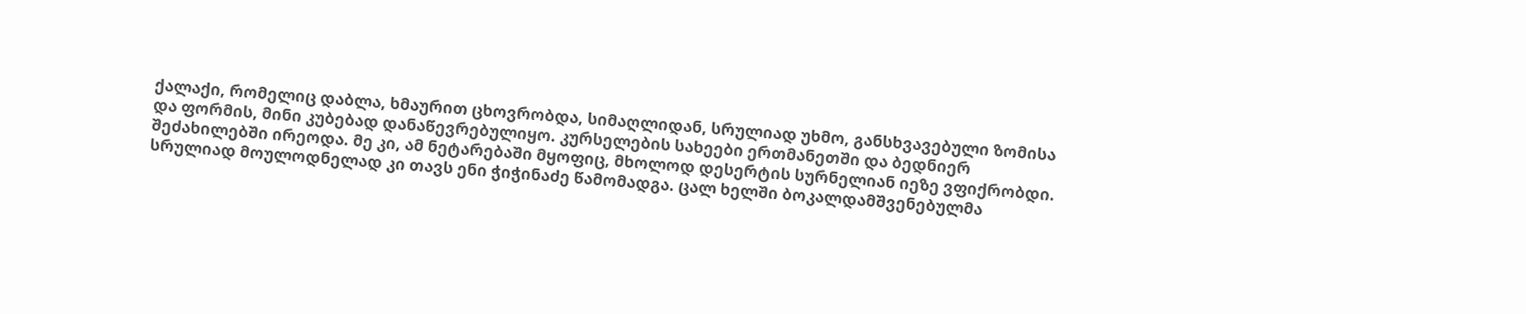ქალაქი, რომელიც დაბლა, ხმაურით ცხოვრობდა, სიმაღლიდან, სრულიად უხმო, განსხვავებული ზომისა და ფორმის, მინი კუბებად დანაწევრებულიყო. კურსელების სახეები ერთმანეთში და ბედნიერ შეძახილებში ირეოდა. მე კი, ამ ნეტარებაში მყოფიც, მხოლოდ დესერტის სურნელიან იეზე ვფიქრობდი. სრულიად მოულოდნელად კი თავს ენი ჭიჭინაძე წამომადგა. ცალ ხელში ბოკალდამშვენებულმა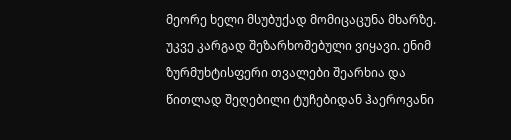მეორე ხელი მსუბუქად მომიცაცუნა მხარზე. უკვე კარგად შეზარხოშებული ვიყავი. ენიმ ზურმუხტისფერი თვალები შეარხია და წითლად შეღებილი ტუჩებიდან ჰაეროვანი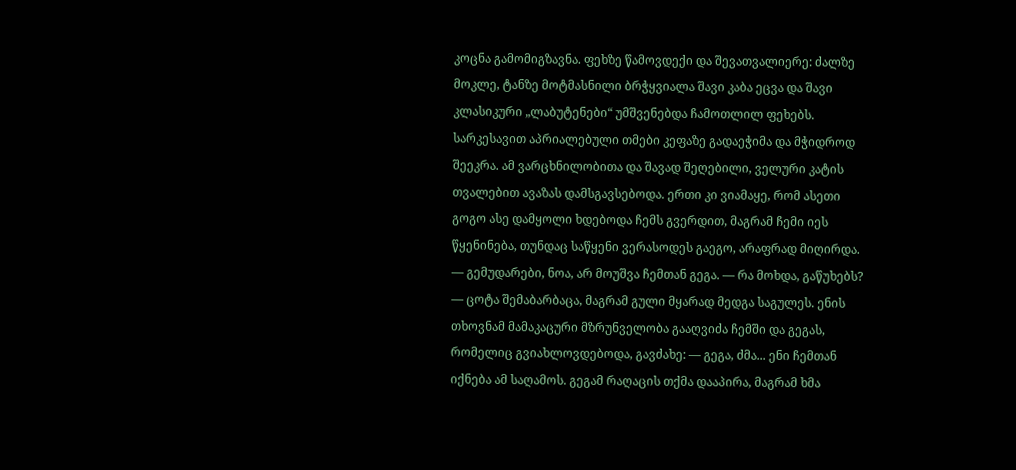კოცნა გამომიგზავნა. ფეხზე წამოვდექი და შევათვალიერე: ძალზე მოკლე, ტანზე მოტმასნილი ბრჭყვიალა შავი კაბა ეცვა და შავი კლასიკური „ლაბუტენები“ უმშვენებდა ჩამოთლილ ფეხებს. სარკესავით აპრიალებული თმები კეფაზე გადაეჭიმა და მჭიდროდ შეეკრა. ამ ვარცხნილობითა და შავად შეღებილი, ველური კატის თვალებით ავაზას დამსგავსებოდა. ერთი კი ვიამაყე, რომ ასეთი გოგო ასე დამყოლი ხდებოდა ჩემს გვერდით, მაგრამ ჩემი იეს წყენინება, თუნდაც საწყენი ვერასოდეს გაეგო, არაფრად მიღირდა. — გემუდარები, ნოა, არ მოუშვა ჩემთან გეგა. — რა მოხდა, გაწუხებს? — ცოტა შემაბარბაცა, მაგრამ გული მყარად მედგა საგულეს. ენის თხოვნამ მამაკაცური მზრუნველობა გააღვიძა ჩემში და გეგას, რომელიც გვიახლოვდებოდა, გავძახე: — გეგა, ძმა... ენი ჩემთან იქნება ამ საღამოს. გეგამ რაღაცის თქმა დააპირა, მაგრამ ხმა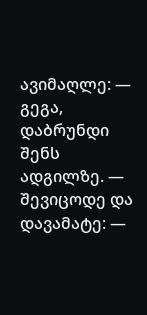ავიმაღლე: — გეგა, დაბრუნდი შენს ადგილზე. — შევიცოდე და დავამატე: —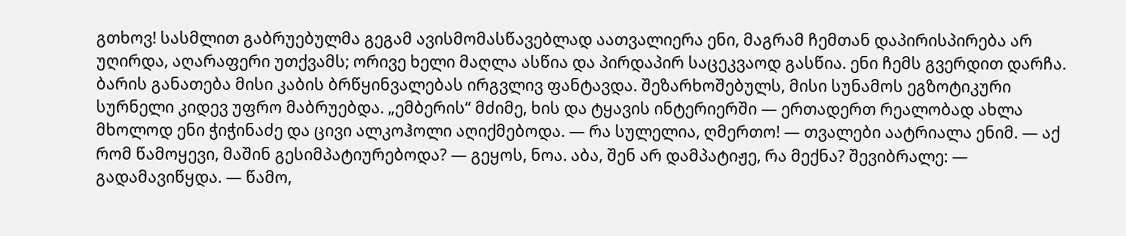გთხოვ! სასმლით გაბრუებულმა გეგამ ავისმომასწავებლად აათვალიერა ენი, მაგრამ ჩემთან დაპირისპირება არ უღირდა, აღარაფერი უთქვამს; ორივე ხელი მაღლა ასწია და პირდაპირ საცეკვაოდ გასწია. ენი ჩემს გვერდით დარჩა. ბარის განათება მისი კაბის ბრწყინვალებას ირგვლივ ფანტავდა. შეზარხოშებულს, მისი სუნამოს ეგზოტიკური სურნელი კიდევ უფრო მაბრუებდა. „ემბერის“ მძიმე, ხის და ტყავის ინტერიერში — ერთადერთ რეალობად ახლა მხოლოდ ენი ჭიჭინაძე და ცივი ალკოჰოლი აღიქმებოდა. — რა სულელია, ღმერთო! — თვალები აატრიალა ენიმ. — აქ რომ წამოყევი, მაშინ გესიმპატიურებოდა? — გეყოს, ნოა. აბა, შენ არ დამპატიჟე, რა მექნა? შევიბრალე: — გადამავიწყდა. — წამო,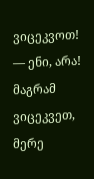ვიცეკვოთ! — ენი, არა! მაგრამ ვიცეკვეთ, მერე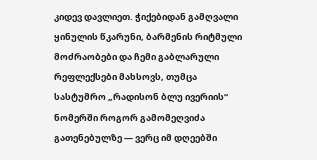კიდევ დავლიეთ. ჭიქებიდან გამღვალი ყინულის წკარუნი, ბარმენის რიტმული მოძრაობები და ჩემი გაბლარული რეფლექსები მახსოვს, თუმცა სასტუმრო „რადისონ ბლუ ივერიის“ ნომერში როგორ გამომეღვიძა გათენებულზე — ვერც იმ დღეებში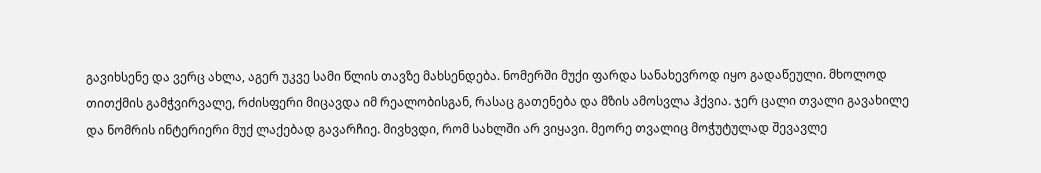გავიხსენე და ვერც ახლა, აგერ უკვე სამი წლის თავზე მახსენდება. ნომერში მუქი ფარდა სანახევროდ იყო გადაწეული. მხოლოდ თითქმის გამჭვირვალე, რძისფერი მიცავდა იმ რეალობისგან, რასაც გათენება და მზის ამოსვლა ჰქვია. ჯერ ცალი თვალი გავახილე და ნომრის ინტერიერი მუქ ლაქებად გავარჩიე. მივხვდი, რომ სახლში არ ვიყავი. მეორე თვალიც მოჭუტულად შევავლე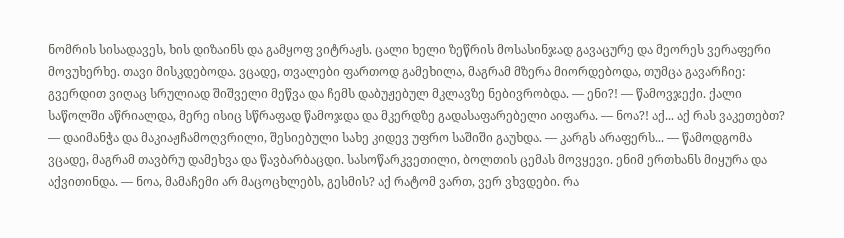ნომრის სისადავეს, ხის დიზაინს და გამყოფ ვიტრაჟს. ცალი ხელი ზეწრის მოსასინჯად გავაცურე და მეორეს ვერაფერი მოვუხერხე. თავი მისკდებოდა. ვცადე, თვალები ფართოდ გამეხილა, მაგრამ მზერა მიორდებოდა, თუმცა გავარჩიე: გვერდით ვიღაც სრულიად შიშველი მეწვა და ჩემს დაბუჟებულ მკლავზე ნებივრობდა. — ენი?! — წამოვჯექი. ქალი საწოლში აწრიალდა, მერე ისიც სწრაფად წამოჯდა და მკერდზე გადასაფარებელი აიფარა. — ნოა?! აქ... აქ რას ვაკეთებთ? — დაიმანჭა და მაკიაჟჩამოღვრილი, შესიებული სახე კიდევ უფრო საშიში გაუხდა. — კარგს არაფერს... — წამოდგომა ვცადე, მაგრამ თავბრუ დამეხვა და წავბარბაცდი. სასოწარკვეთილი, ბოლთის ცემას მოვყევი. ენიმ ერთხანს მიყურა და აქვითინდა. — ნოა, მამაჩემი არ მაცოცხლებს, გესმის? აქ რატომ ვართ, ვერ ვხვდები. რა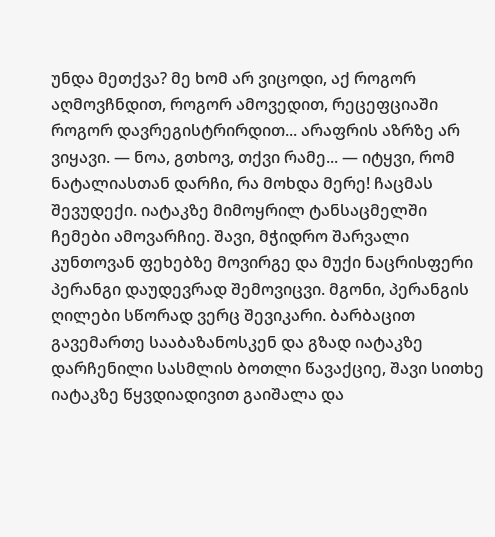უნდა მეთქვა? მე ხომ არ ვიცოდი, აქ როგორ აღმოვჩნდით, როგორ ამოვედით, რეცეფციაში როგორ დავრეგისტრირდით... არაფრის აზრზე არ ვიყავი. — ნოა, გთხოვ, თქვი რამე... — იტყვი, რომ ნატალიასთან დარჩი, რა მოხდა მერე! ჩაცმას შევუდექი. იატაკზე მიმოყრილ ტანსაცმელში ჩემები ამოვარჩიე. შავი, მჭიდრო შარვალი კუნთოვან ფეხებზე მოვირგე და მუქი ნაცრისფერი პერანგი დაუდევრად შემოვიცვი. მგონი, პერანგის ღილები სწორად ვერც შევიკარი. ბარბაცით გავემართე სააბაზანოსკენ და გზად იატაკზე დარჩენილი სასმლის ბოთლი წავაქციე, შავი სითხე იატაკზე წყვდიადივით გაიშალა და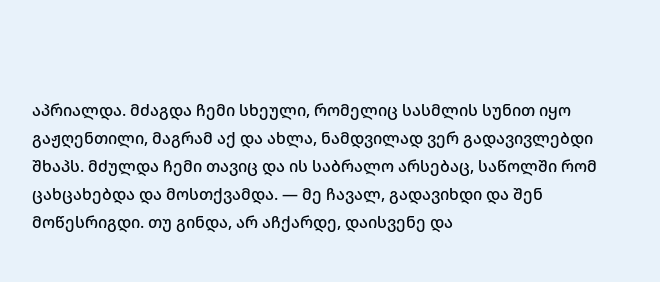აპრიალდა. მძაგდა ჩემი სხეული, რომელიც სასმლის სუნით იყო გაჟღენთილი, მაგრამ აქ და ახლა, ნამდვილად ვერ გადავივლებდი შხაპს. მძულდა ჩემი თავიც და ის საბრალო არსებაც, საწოლში რომ ცახცახებდა და მოსთქვამდა. — მე ჩავალ, გადავიხდი და შენ მოწესრიგდი. თუ გინდა, არ აჩქარდე, დაისვენე და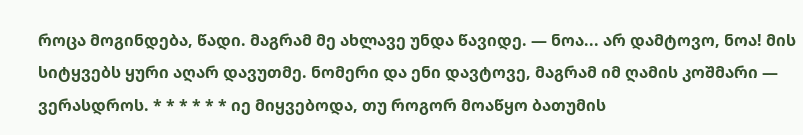როცა მოგინდება, წადი. მაგრამ მე ახლავე უნდა წავიდე. — ნოა... არ დამტოვო, ნოა! მის სიტყვებს ყური აღარ დავუთმე. ნომერი და ენი დავტოვე, მაგრამ იმ ღამის კოშმარი — ვერასდროს. * * * * * * იე მიყვებოდა, თუ როგორ მოაწყო ბათუმის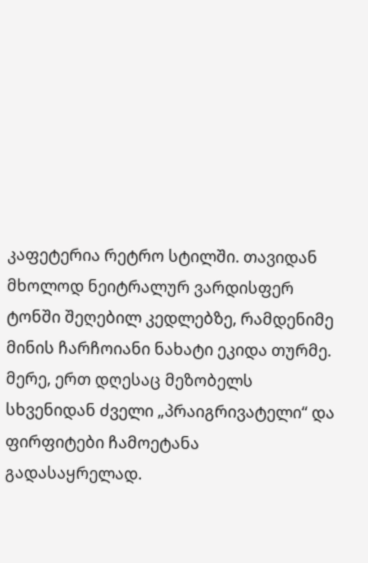კაფეტერია რეტრო სტილში. თავიდან მხოლოდ ნეიტრალურ ვარდისფერ ტონში შეღებილ კედლებზე, რამდენიმე მინის ჩარჩოიანი ნახატი ეკიდა თურმე. მერე, ერთ დღესაც მეზობელს სხვენიდან ძველი „პრაიგრივატელი“ და ფირფიტები ჩამოეტანა გადასაყრელად.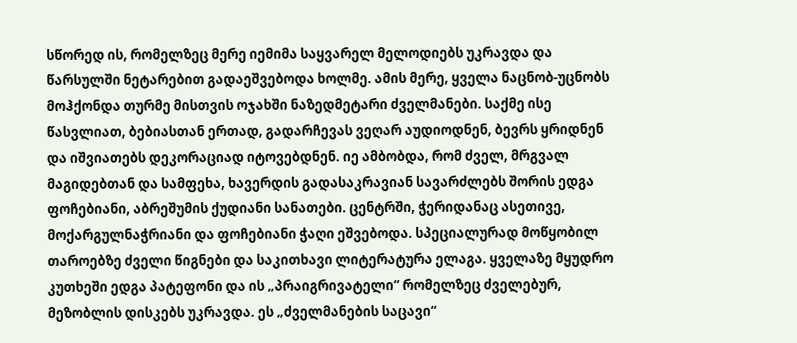სწორედ ის, რომელზეც მერე იემიმა საყვარელ მელოდიებს უკრავდა და წარსულში ნეტარებით გადაეშვებოდა ხოლმე. ამის მერე, ყველა ნაცნობ-უცნობს მოჰქონდა თურმე მისთვის ოჯახში ნაზედმეტარი ძველმანები. საქმე ისე წასვლიათ, ბებიასთან ერთად, გადარჩევას ვეღარ აუდიოდნენ, ბევრს ყრიდნენ და იშვიათებს დეკორაციად იტოვებდნენ. იე ამბობდა, რომ ძველ, მრგვალ მაგიდებთან და სამფეხა, ხავერდის გადასაკრავიან სავარძლებს შორის ედგა ფოჩებიანი, აბრეშუმის ქუდიანი სანათები. ცენტრში, ჭერიდანაც ასეთივე, მოქარგულნაჭრიანი და ფოჩებიანი ჭაღი ეშვებოდა. სპეციალურად მოწყობილ თაროებზე ძველი წიგნები და საკითხავი ლიტერატურა ელაგა. ყველაზე მყუდრო კუთხეში ედგა პატეფონი და ის „პრაიგრივატელი“ რომელზეც ძველებურ, მეზობლის დისკებს უკრავდა. ეს „ძველმანების საცავი“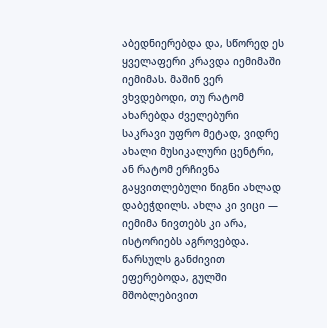აბედნიერებდა და, სწორედ ეს ყველაფერი კრავდა იემიმაში იემიმას. მაშინ ვერ ვხვდებოდი, თუ რატომ ახარებდა ძველებური საკრავი უფრო მეტად, ვიდრე ახალი მუსიკალური ცენტრი, ან რატომ ერჩივნა გაყვითლებული წიგნი ახლად დაბეჭდილს. ახლა კი ვიცი — იემიმა ნივთებს კი არა, ისტორიებს აგროვებდა. წარსულს განძივით ეფერებოდა, გულში მშობლებივით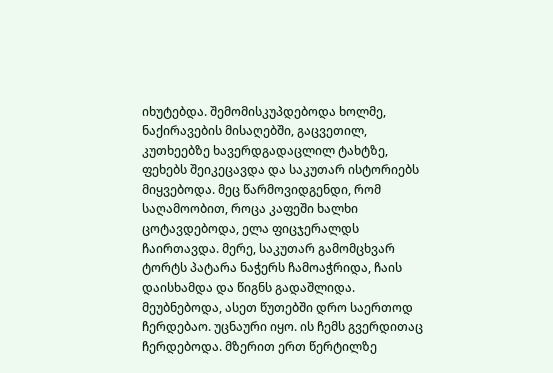იხუტებდა. შემომისკუპდებოდა ხოლმე, ნაქირავების მისაღებში, გაცვეთილ, კუთხეებზე ხავერდგადაცლილ ტახტზე, ფეხებს შეიკეცავდა და საკუთარ ისტორიებს მიყვებოდა. მეც წარმოვიდგენდი, რომ საღამოობით, როცა კაფეში ხალხი ცოტავდებოდა, ელა ფიცჯერალდს ჩაირთავდა. მერე, საკუთარ გამომცხვარ ტორტს პატარა ნაჭერს ჩამოაჭრიდა, ჩაის დაისხამდა და წიგნს გადაშლიდა. მეუბნებოდა, ასეთ წუთებში დრო საერთოდ ჩერდებაო. უცნაური იყო. ის ჩემს გვერდითაც ჩერდებოდა. მზერით ერთ წერტილზე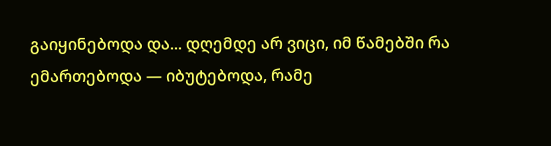გაიყინებოდა და... დღემდე არ ვიცი, იმ წამებში რა ემართებოდა — იბუტებოდა, რამე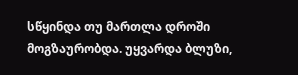სწყინდა თუ მართლა დროში მოგზაურობდა. უყვარდა ბლუზი,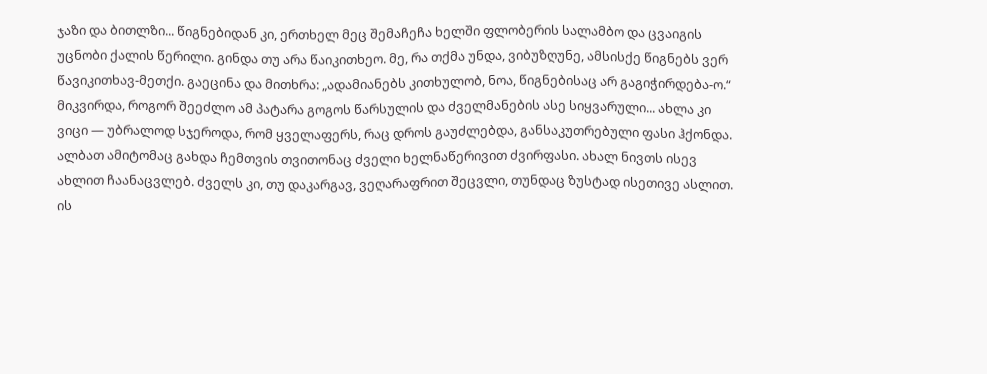ჯაზი და ბითლზი... წიგნებიდან კი, ერთხელ მეც შემაჩეჩა ხელში ფლობერის სალამბო და ცვაიგის უცნობი ქალის წერილი. გინდა თუ არა წაიკითხეო. მე, რა თქმა უნდა, ვიბუზღუნე, ამსისქე წიგნებს ვერ წავიკითხავ-მეთქი. გაეცინა და მითხრა: „ადამიანებს კითხულობ, ნოა, წიგნებისაც არ გაგიჭირდება-ო.“ მიკვირდა, როგორ შეეძლო ამ პატარა გოგოს წარსულის და ძველმანების ასე სიყვარული... ახლა კი ვიცი — უბრალოდ სჯეროდა, რომ ყველაფერს, რაც დროს გაუძლებდა, განსაკუთრებული ფასი ჰქონდა. ალბათ ამიტომაც გახდა ჩემთვის თვითონაც ძველი ხელნაწერივით ძვირფასი. ახალ ნივთს ისევ ახლით ჩაანაცვლებ. ძველს კი, თუ დაკარგავ, ვეღარაფრით შეცვლი, თუნდაც ზუსტად ისეთივე ასლით. ის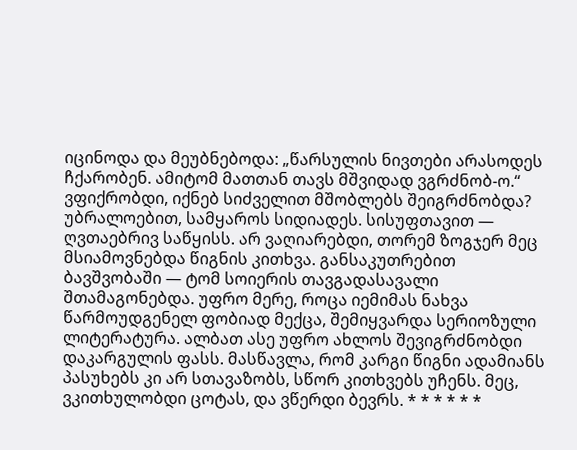იცინოდა და მეუბნებოდა: „წარსულის ნივთები არასოდეს ჩქარობენ. ამიტომ მათთან თავს მშვიდად ვგრძნობ-ო.“ ვფიქრობდი, იქნებ სიძველით მშობლებს შეიგრძნობდა? უბრალოებით, სამყაროს სიდიადეს. სისუფთავით — ღვთაებრივ საწყისს. არ ვაღიარებდი, თორემ ზოგჯერ მეც მსიამოვნებდა წიგნის კითხვა. განსაკუთრებით ბავშვობაში — ტომ სოიერის თავგადასავალი შთამაგონებდა. უფრო მერე, როცა იემიმას ნახვა წარმოუდგენელ ფობიად მექცა, შემიყვარდა სერიოზული ლიტერატურა. ალბათ ასე უფრო ახლოს შევიგრძნობდი დაკარგულის ფასს. მასწავლა, რომ კარგი წიგნი ადამიანს პასუხებს კი არ სთავაზობს, სწორ კითხვებს უჩენს. მეც, ვკითხულობდი ცოტას, და ვწერდი ბევრს. * * * * * *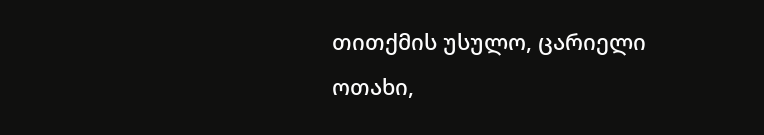თითქმის უსულო, ცარიელი ოთახი,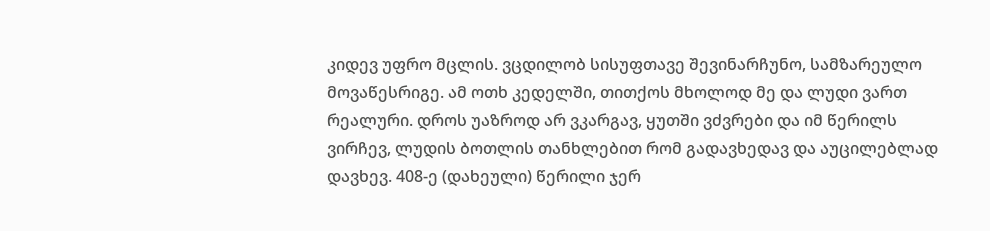კიდევ უფრო მცლის. ვცდილობ სისუფთავე შევინარჩუნო, სამზარეულო მოვაწესრიგე. ამ ოთხ კედელში, თითქოს მხოლოდ მე და ლუდი ვართ რეალური. დროს უაზროდ არ ვკარგავ, ყუთში ვძვრები და იმ წერილს ვირჩევ, ლუდის ბოთლის თანხლებით რომ გადავხედავ და აუცილებლად დავხევ. 408-ე (დახეული) წერილი ჯერ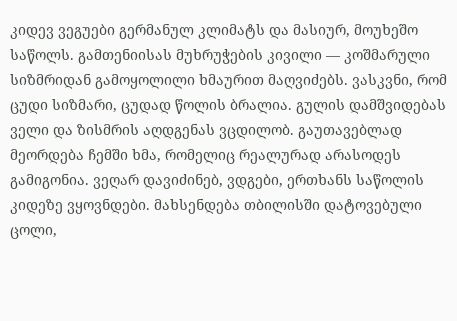კიდევ ვეგუები გერმანულ კლიმატს და მასიურ, მოუხეშო საწოლს. გამთენიისას მუხრუჭების კივილი — კოშმარული სიზმრიდან გამოყოლილი ხმაურით მაღვიძებს. ვასკვნი, რომ ცუდი სიზმარი, ცუდად წოლის ბრალია. გულის დამშვიდებას ველი და ზისმრის აღდგენას ვცდილობ. გაუთავებლად მეორდება ჩემში ხმა, რომელიც რეალურად არასოდეს გამიგონია. ვეღარ დავიძინებ, ვდგები, ერთხანს საწოლის კიდეზე ვყოვნდები. მახსენდება თბილისში დატოვებული ცოლი,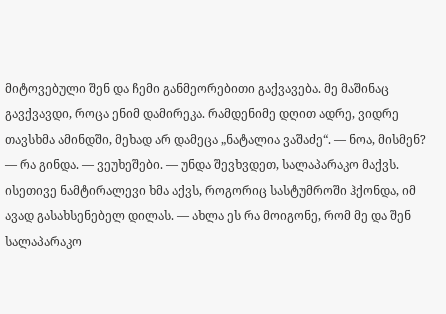მიტოვებული შენ და ჩემი განმეორებითი გაქვავება. მე მაშინაც გავქვავდი, როცა ენიმ დამირეკა. რამდენიმე დღით ადრე, ვიდრე თავსხმა ამინდში, მეხად არ დამეცა „ნატალია ვაშაძე“. — ნოა, მისმენ? — რა გინდა. — ვეუხეშები. — უნდა შევხვდეთ, სალაპარაკო მაქვს. ისეთივე ნამტირალევი ხმა აქვს, როგორიც სასტუმროში ჰქონდა, იმ ავად გასახსენებელ დილას. — ახლა ეს რა მოიგონე, რომ მე და შენ სალაპარაკო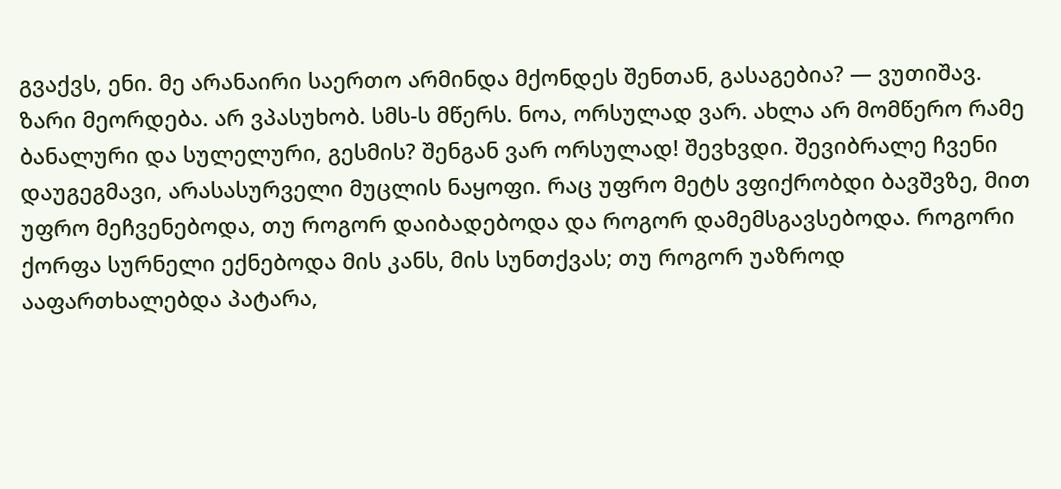გვაქვს, ენი. მე არანაირი საერთო არმინდა მქონდეს შენთან, გასაგებია? — ვუთიშავ. ზარი მეორდება. არ ვპასუხობ. სმს-ს მწერს. ნოა, ორსულად ვარ. ახლა არ მომწერო რამე ბანალური და სულელური, გესმის? შენგან ვარ ორსულად! შევხვდი. შევიბრალე ჩვენი დაუგეგმავი, არასასურველი მუცლის ნაყოფი. რაც უფრო მეტს ვფიქრობდი ბავშვზე, მით უფრო მეჩვენებოდა, თუ როგორ დაიბადებოდა და როგორ დამემსგავსებოდა. როგორი ქორფა სურნელი ექნებოდა მის კანს, მის სუნთქვას; თუ როგორ უაზროდ ააფართხალებდა პატარა,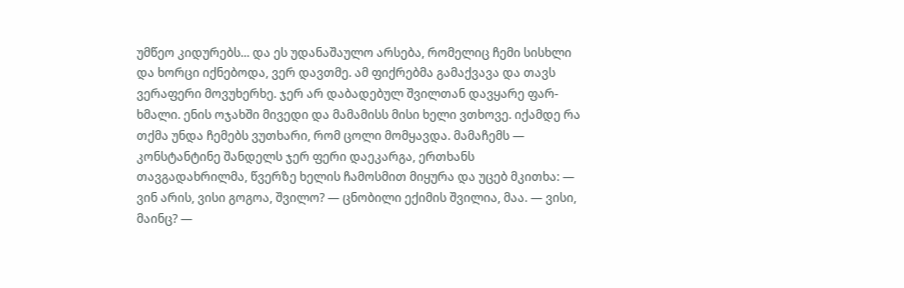უმწეო კიდურებს... და ეს უდანაშაულო არსება, რომელიც ჩემი სისხლი და ხორცი იქნებოდა, ვერ დავთმე. ამ ფიქრებმა გამაქვავა და თავს ვერაფერი მოვუხერხე. ჯერ არ დაბადებულ შვილთან დავყარე ფარ-ხმალი. ენის ოჯახში მივედი და მამამისს მისი ხელი ვთხოვე. იქამდე რა თქმა უნდა ჩემებს ვუთხარი, რომ ცოლი მომყავდა. მამაჩემს — კონსტანტინე შანდელს ჯერ ფერი დაეკარგა, ერთხანს თავგადახრილმა, წვერზე ხელის ჩამოსმით მიყურა და უცებ მკითხა: — ვინ არის, ვისი გოგოა, შვილო? — ცნობილი ექიმის შვილია, მაა. — ვისი, მაინც? —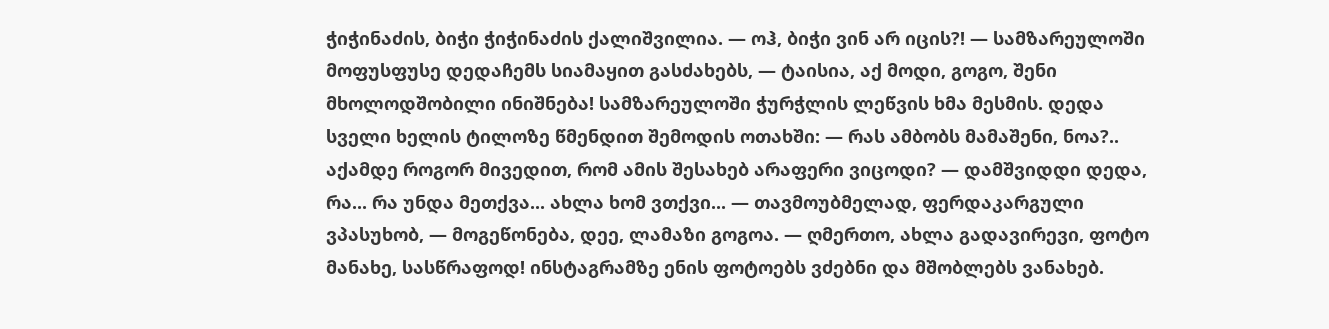ჭიჭინაძის, ბიჭი ჭიჭინაძის ქალიშვილია. — ოჰ, ბიჭი ვინ არ იცის?! — სამზარეულოში მოფუსფუსე დედაჩემს სიამაყით გასძახებს, — ტაისია, აქ მოდი, გოგო, შენი მხოლოდშობილი ინიშნება! სამზარეულოში ჭურჭლის ლეწვის ხმა მესმის. დედა სველი ხელის ტილოზე წმენდით შემოდის ოთახში: — რას ამბობს მამაშენი, ნოა?.. აქამდე როგორ მივედით, რომ ამის შესახებ არაფერი ვიცოდი? — დამშვიდდი დედა, რა... რა უნდა მეთქვა... ახლა ხომ ვთქვი... — თავმოუბმელად, ფერდაკარგული ვპასუხობ, — მოგეწონება, დეე, ლამაზი გოგოა. — ღმერთო, ახლა გადავირევი, ფოტო მანახე, სასწრაფოდ! ინსტაგრამზე ენის ფოტოებს ვძებნი და მშობლებს ვანახებ.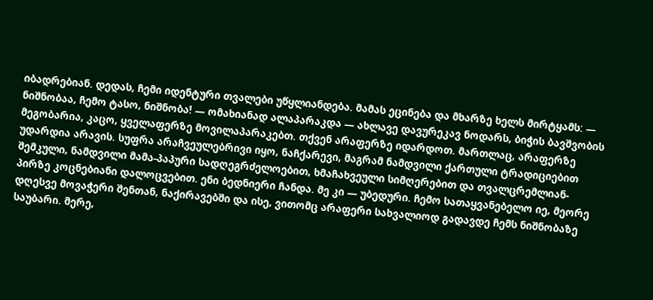იბადრებიან. დედას, ჩემი იდენტური თვალები უწყლიანდება. მამას ეცინება და მხარზე ხელს მირტყამს: — ნიშნობაა, ჩემო ტასო, ნიშნობა! — ომახიანად ალაპარაკდა — ახლავე დავურეკავ ნოდარს, ბიჭის ბავშვობის მეგობარია, კაცო, ყველაფერზე მოვილაპარაკებთ. თქვენ არაფერზე იდარდოთ. მართლაც, არაფერზე უდარდია არავის. სუფრა არაჩვეულებრივი იყო, ნაჩქარევი, მაგრამ ნამდვილი ქართული ტრადიციებით შემკული, ნამდვილი მამა-პაპური სადღეგრძელოებით, ხმაჩახვეული სიმღერებით და თვალცრემლიან-პირზე კოცნებიანი დალოცვებით. ენი ბედნიერი ჩანდა. მე კი — უბედური. ჩემო სათაყვანებელო იე, მეორე დღესვე მოვაჭერი შენთან, ნაქირავებში და ისე, ვითომც არაფერი სახვალიოდ გადავდე ჩემს ნიშნობაზე საუბარი. მერე,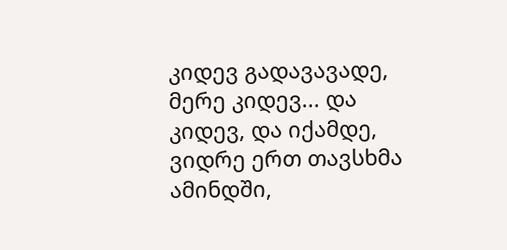კიდევ გადავავადე, მერე კიდევ... და კიდევ, და იქამდე, ვიდრე ერთ თავსხმა ამინდში,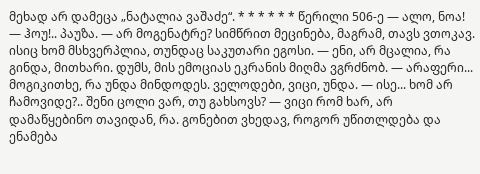მეხად არ დამეცა „ნატალია ვაშაძე“. * * * * * * წერილი 506-ე — ალო, ნოა! — ჰოუ!.. პაუზა. — არ მოგენატრე? სიმწრით მეცინება, მაგრამ, თავს ვთოკავ. ისიც ხომ მსხვერპლია, თუნდაც საკუთარი ეგოსი. — ენი, არ მცალია, რა გინდა, მითხარი. დუმს, მის ემოციას ეკრანის მიღმა ვგრძნობ. — არაფერი... მოგიკითხე, რა უნდა მინდოდეს. ველოდები, ვიცი, უნდა. — ისე... ხომ არ ჩამოვიდე?.. შენი ცოლი ვარ, თუ გახსოვს? — ვიცი რომ ხარ, არ დამაწყებინო თავიდან, რა. გონებით ვხედავ, როგორ უწითლდება და ენამება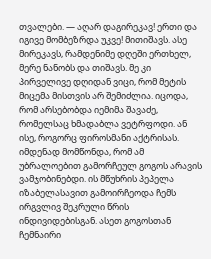თვალები. — აღარ დაგირეკავ! ერთი და იგივე მომბეზრდა უკვე! მითიშავს. ასე მირეკავს, რამდენიმე დღეში ერთხელ, მერე ნანობს და თიშავს. მე კი პირველივე დღიდან ვიცი, რომ მეტის მიცემა მისთვის არ შემიძლია. იცოდა, რომ არსებობდა იემიმა შავაძე, რომელსაც ხმადაბლა ვეტრფოდი. ან ისე, როგორც ფიროსმანი აქტრისას. იმდენად მომწონდა, რომ ამ უბრალოებით გამორჩეულ გოგოს არავის ვამჯობინებდი. ის მწუხრის პეპელა იზაბელასავით გამოირჩეოდა ჩემს ირგვლივ შეკრული წრის ინდივიდებისგან. ასეთ გოგოსთან ჩემნაირი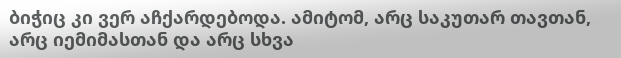ბიჭიც კი ვერ აჩქარდებოდა. ამიტომ, არც საკუთარ თავთან, არც იემიმასთან და არც სხვა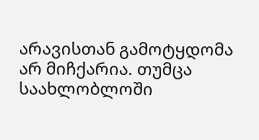არავისთან გამოტყდომა არ მიჩქარია. თუმცა საახლობლოში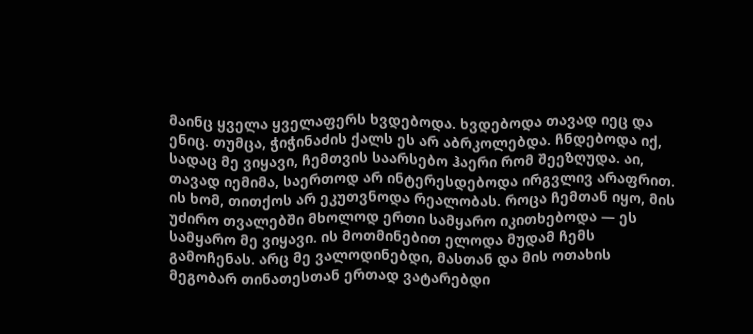მაინც ყველა ყველაფერს ხვდებოდა. ხვდებოდა თავად იეც და ენიც. თუმცა, ჭიჭინაძის ქალს ეს არ აბრკოლებდა. ჩნდებოდა იქ, სადაც მე ვიყავი, ჩემთვის საარსებო ჰაერი რომ შეეზღუდა. აი, თავად იემიმა, საერთოდ არ ინტერესდებოდა ირგვლივ არაფრით. ის ხომ, თითქოს არ ეკუთვნოდა რეალობას. როცა ჩემთან იყო, მის უძირო თვალებში მხოლოდ ერთი სამყარო იკითხებოდა — ეს სამყარო მე ვიყავი. ის მოთმინებით ელოდა მუდამ ჩემს გამოჩენას. არც მე ვალოდინებდი, მასთან და მის ოთახის მეგობარ თინათესთან ერთად ვატარებდი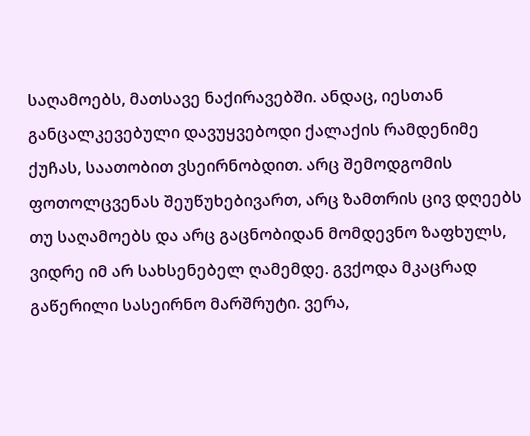საღამოებს, მათსავე ნაქირავებში. ანდაც, იესთან განცალკევებული დავუყვებოდი ქალაქის რამდენიმე ქუჩას, საათობით ვსეირნობდით. არც შემოდგომის ფოთოლცვენას შეუწუხებივართ, არც ზამთრის ცივ დღეებს თუ საღამოებს და არც გაცნობიდან მომდევნო ზაფხულს, ვიდრე იმ არ სახსენებელ ღამემდე. გვქოდა მკაცრად გაწერილი სასეირნო მარშრუტი. ვერა,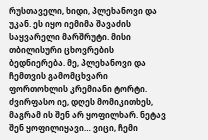რუსთაველი, ხიდი, პლეხანოვი და უკან. ეს იყო იემიმა შავაძის საყვარელი მარშრუტი. მისი თბილისური ცხოვრების ბედნიერება. მე, პლეხანოვი და ჩემთვის გამომცხვარი ფორთოხლის კრემიანი ტორტი. ძვირფასო იე, დღეს მომიკითხეს, მაგრამ ის შენ არ ყოფილხარ. ნეტავ შენ ყოფილიყავი… ვიცი, ჩემი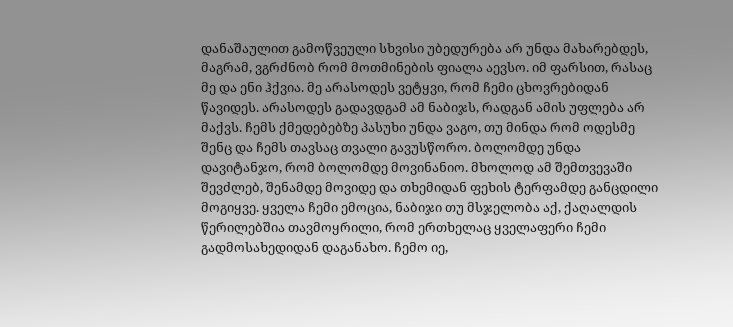დანაშაულით გამოწვეული სხვისი უბედურება არ უნდა მახარებდეს, მაგრამ, ვგრძნობ რომ მოთმინების ფიალა აევსო. იმ ფარსით, რასაც მე და ენი ჰქვია. მე არასოდეს ვეტყვი, რომ ჩემი ცხოვრებიდან წავიდეს. არასოდეს გადავდგამ ამ ნაბიჯს, რადგან ამის უფლება არ მაქვს. ჩემს ქმედებებზე პასუხი უნდა ვაგო, თუ მინდა რომ ოდესმე შენც და ჩემს თავსაც თვალი გავუსწორო. ბოლომდე უნდა დავიტანჯო, რომ ბოლომდე მოვინანიო. მხოლოდ ამ შემთვევაში შევძლებ, შენამდე მოვიდე და თხემიდან ფეხის ტერფამდე განცდილი მოგიყვე. ყველა ჩემი ემოცია, ნაბიჯი თუ მსჯელობა აქ, ქაღალდის წერილებშია თავმოყრილი, რომ ერთხელაც ყველაფერი ჩემი გადმოსახედიდან დაგანახო. ჩემო იე,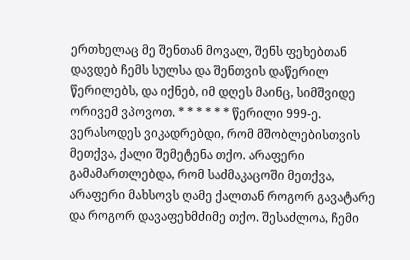ერთხელაც მე შენთან მოვალ, შენს ფეხებთან დავდებ ჩემს სულსა და შენთვის დაწერილ წერილებს, და იქნებ, იმ დღეს მაინც, სიმშვიდე ორივემ ვპოვოთ. * * * * * * წერილი 999-ე. ვერასოდეს ვიკადრებდი, რომ მშობლებისთვის მეთქვა, ქალი შემეტენა თქო. არაფერი გამამართლებდა, რომ საძმაკაცოში მეთქვა, არაფერი მახსოვს ღამე ქალთან როგორ გავატარე და როგორ დავაფეხმძიმე თქო. შესაძლოა, ჩემი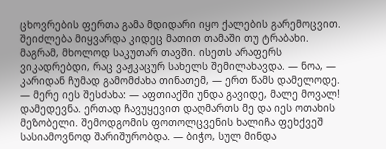ცხოვრების ფერთა გამა მდიდარი იყო ქალების გარემოცვით. შეიძლება მიყვარდა კიდეც მათით თამაში თუ ტრაბახი. მაგრამ, მხოლოდ საკუთარ თავში. ისეთს არაფერს ვიკადრებდი, რაც ვაჟკაცურ სახელს შემილახავდა. — ნოა, — კარიდან ჩუმად გამომძახა თინათემ, — ერთ წამს დამელოდე. — მერე იეს შესძახა: — აფთიაქში უნდა გავიდე, მალე მოვალ! დამედევნა. ერთად ჩავუყევით დაღმართს მე და იეს ოთახის მეზობელი. შემოდგომის ფოთოლცვენის ხალიჩა ფეხქვეშ სასიამოვნოდ შარიშურობდა. — ბიჭო, სულ მინდა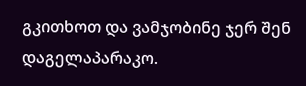გკითხოთ და ვამჯობინე ჯერ შენ დაგელაპარაკო.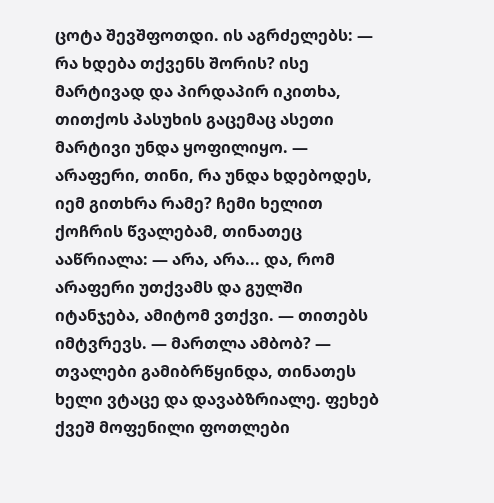ცოტა შევშფოთდი. ის აგრძელებს: — რა ხდება თქვენს შორის? ისე მარტივად და პირდაპირ იკითხა, თითქოს პასუხის გაცემაც ასეთი მარტივი უნდა ყოფილიყო. — არაფერი, თინი, რა უნდა ხდებოდეს, იემ გითხრა რამე? ჩემი ხელით ქოჩრის წვალებამ, თინათეც ააწრიალა: — არა, არა... და, რომ არაფერი უთქვამს და გულში იტანჯება, ამიტომ ვთქვი. — თითებს იმტვრევს. — მართლა ამბობ? — თვალები გამიბრწყინდა, თინათეს ხელი ვტაცე და დავაბზრიალე. ფეხებ ქვეშ მოფენილი ფოთლები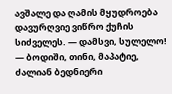ავშალე და ღამის მყუდროება დავურღვიე ვიწრო ქუჩის სიძველეს. — დამსვი, სულელო! — ბოდიში, თინი, მაპატიე, ძალიან ბედნიერი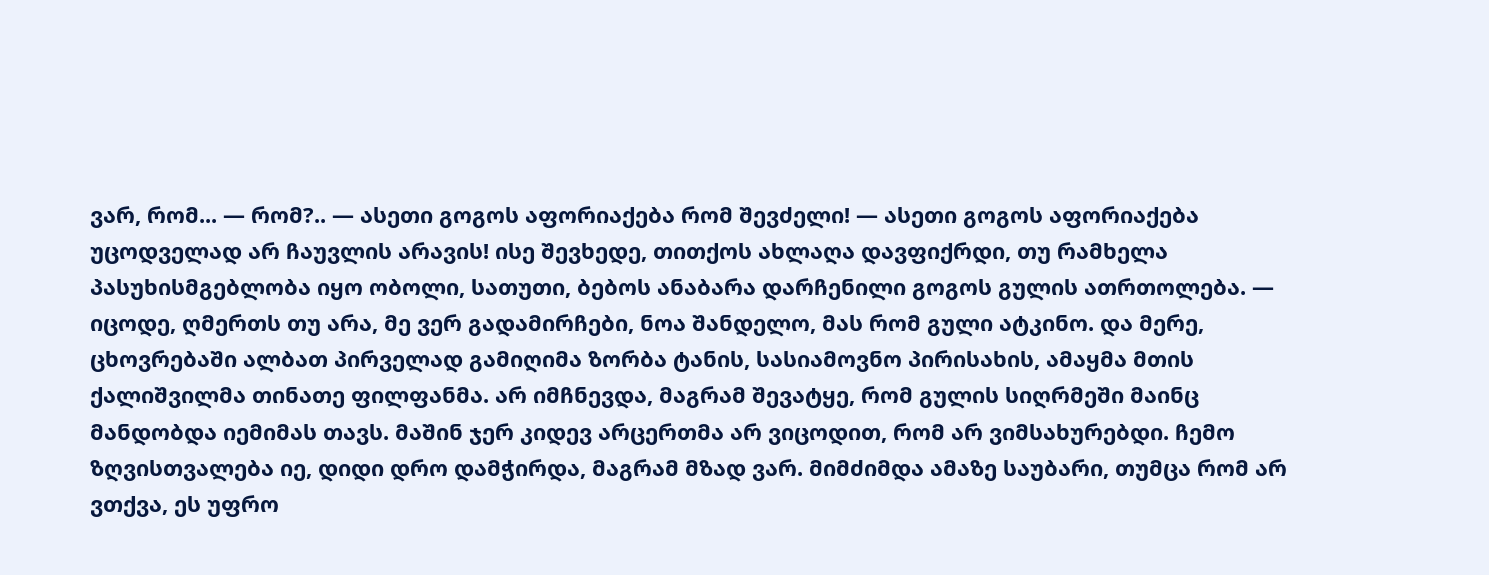ვარ, რომ... — რომ?.. — ასეთი გოგოს აფორიაქება რომ შევძელი! — ასეთი გოგოს აფორიაქება უცოდველად არ ჩაუვლის არავის! ისე შევხედე, თითქოს ახლაღა დავფიქრდი, თუ რამხელა პასუხისმგებლობა იყო ობოლი, სათუთი, ბებოს ანაბარა დარჩენილი გოგოს გულის ათრთოლება. — იცოდე, ღმერთს თუ არა, მე ვერ გადამირჩები, ნოა შანდელო, მას რომ გული ატკინო. და მერე, ცხოვრებაში ალბათ პირველად გამიღიმა ზორბა ტანის, სასიამოვნო პირისახის, ამაყმა მთის ქალიშვილმა თინათე ფილფანმა. არ იმჩნევდა, მაგრამ შევატყე, რომ გულის სიღრმეში მაინც მანდობდა იემიმას თავს. მაშინ ჯერ კიდევ არცერთმა არ ვიცოდით, რომ არ ვიმსახურებდი. ჩემო ზღვისთვალება იე, დიდი დრო დამჭირდა, მაგრამ მზად ვარ. მიმძიმდა ამაზე საუბარი, თუმცა რომ არ ვთქვა, ეს უფრო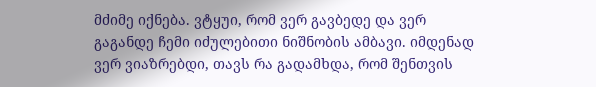მძიმე იქნება. ვტყუი, რომ ვერ გავბედე და ვერ გაგანდე ჩემი იძულებითი ნიშნობის ამბავი. იმდენად ვერ ვიაზრებდი, თავს რა გადამხდა, რომ შენთვის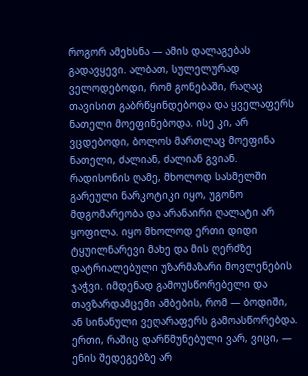როგორ ამეხსნა — ამის დალაგებას გადავყევი. ალბათ, სულელურად ველოდებოდი, რომ გონებაში, რაღაც თავისით გაბრწყინდებოდა და ყველაფერს ნათელი მოეფინებოდა. ისე კი, არ ვცდებოდი, ბოლოს მართლაც მოეფინა ნათელი, ძალიან, ძალიან გვიან. რადისონის ღამე, მხოლოდ სასმელში გარეული ნარკოტიკი იყო, უგონო მდგომარეობა და არანაირი ღალატი არ ყოფილა. იყო მხოლოდ ერთი დიდი ტყუილნარევი მახე და მის ღერძზე დატრიალებული უზარმაზარი მოვლენების ჯაჭვი. იმდენად გამოუსწორებელი და თავზარდამცემი ამბების, რომ — ბოდიში, ან სინანული ვეღარაფერს გამოასწორებდა. ერთი, რაშიც დარწმუნებული ვარ, ვიცი, — ენის შედეგებზე არ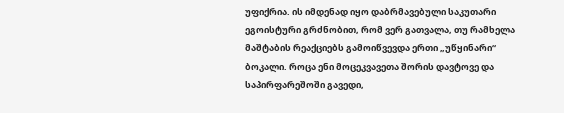უფიქრია. ის იმდენად იყო დაბრმავებული საკუთარი ეგოისტური გრძნობით, რომ ვერ გათვალა, თუ რამხელა მაშტაბის რეაქციებს გამოიწვევდა ერთი „უწყინარი“ ბოკალი. როცა ენი მოცეკვავეთა შორის დავტოვე და საპირფარეშოში გავედი,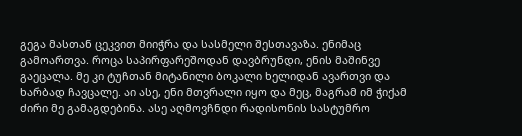გეგა მასთან ცეკვით მიიჭრა და სასმელი შესთავაზა. ენიმაც გამოართვა. როცა საპირფარეშოდან დავბრუნდი, ენის მაშინვე გაეცალა. მე კი ტუჩთან მიტანილი ბოკალი ხელიდან ავართვი და ხარბად ჩავცალე. აი ასე, ენი მთვრალი იყო და მეც, მაგრამ იმ ჭიქამ ძირი მე გამაგდებინა. ასე აღმოვჩნდი რადისონის სასტუმრო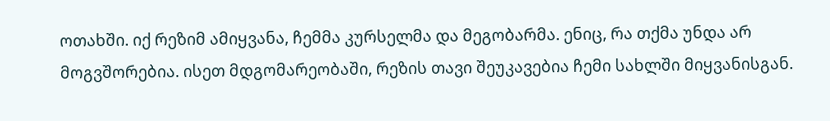ოთახში. იქ რეზიმ ამიყვანა, ჩემმა კურსელმა და მეგობარმა. ენიც, რა თქმა უნდა არ მოგვშორებია. ისეთ მდგომარეობაში, რეზის თავი შეუკავებია ჩემი სახლში მიყვანისგან.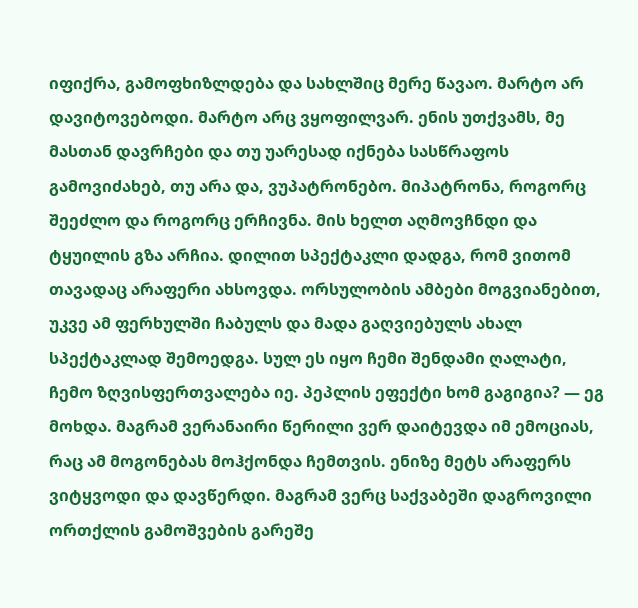იფიქრა, გამოფხიზლდება და სახლშიც მერე წავაო. მარტო არ დავიტოვებოდი. მარტო არც ვყოფილვარ. ენის უთქვამს, მე მასთან დავრჩები და თუ უარესად იქნება სასწრაფოს გამოვიძახებ, თუ არა და, ვუპატრონებო. მიპატრონა, როგორც შეეძლო და როგორც ერჩივნა. მის ხელთ აღმოვჩნდი და ტყუილის გზა არჩია. დილით სპექტაკლი დადგა, რომ ვითომ თავადაც არაფერი ახსოვდა. ორსულობის ამბები მოგვიანებით, უკვე ამ ფერხულში ჩაბულს და მადა გაღვიებულს ახალ სპექტაკლად შემოედგა. სულ ეს იყო ჩემი შენდამი ღალატი, ჩემო ზღვისფერთვალება იე. პეპლის ეფექტი ხომ გაგიგია? — ეგ მოხდა. მაგრამ ვერანაირი წერილი ვერ დაიტევდა იმ ემოციას, რაც ამ მოგონებას მოჰქონდა ჩემთვის. ენიზე მეტს არაფერს ვიტყვოდი და დავწერდი. მაგრამ ვერც საქვაბეში დაგროვილი ორთქლის გამოშვების გარეშე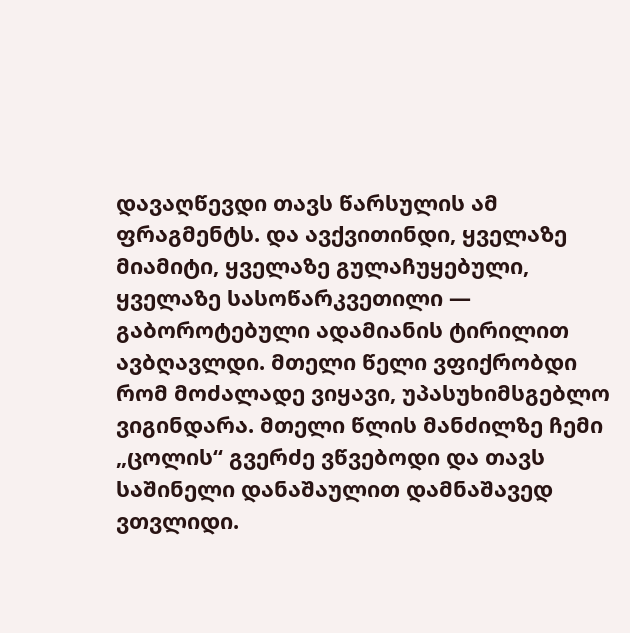დავაღწევდი თავს წარსულის ამ ფრაგმენტს. და ავქვითინდი, ყველაზე მიამიტი, ყველაზე გულაჩუყებული, ყველაზე სასოწარკვეთილი — გაბოროტებული ადამიანის ტირილით ავბღავლდი. მთელი წელი ვფიქრობდი რომ მოძალადე ვიყავი, უპასუხიმსგებლო ვიგინდარა. მთელი წლის მანძილზე ჩემი „ცოლის“ გვერძე ვწვებოდი და თავს საშინელი დანაშაულით დამნაშავედ ვთვლიდი.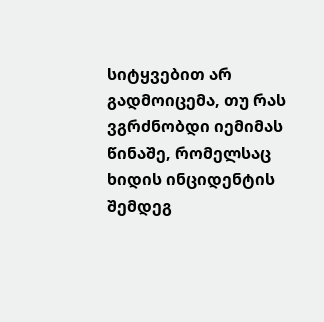სიტყვებით არ გადმოიცემა, თუ რას ვგრძნობდი იემიმას წინაშე, რომელსაც ხიდის ინციდენტის შემდეგ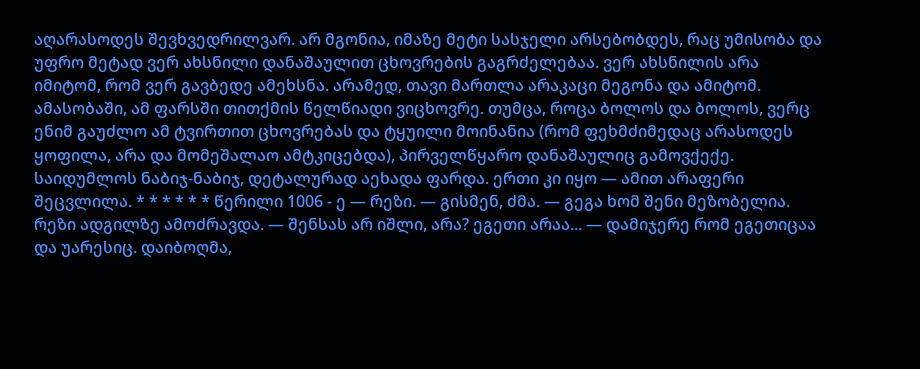აღარასოდეს შევხვედრილვარ. არ მგონია, იმაზე მეტი სასჯელი არსებობდეს, რაც უმისობა და უფრო მეტად ვერ ახსნილი დანაშაულით ცხოვრების გაგრძელებაა. ვერ ახსნილის არა იმიტომ, რომ ვერ გავბედე ამეხსნა. არამედ, თავი მართლა არაკაცი მეგონა და ამიტომ. ამასობაში, ამ ფარსში თითქმის წელწიადი ვიცხოვრე. თუმცა, როცა ბოლოს და ბოლოს, ვერც ენიმ გაუძლო ამ ტვირთით ცხოვრებას და ტყუილი მოინანია (რომ ფეხმძიმედაც არასოდეს ყოფილა, არა და მომეშალაო ამტკიცებდა), პირველწყარო დანაშაულიც გამოვქექე. საიდუმლოს ნაბიჯ-ნაბიჯ, დეტალურად აეხადა ფარდა. ერთი კი იყო — ამით არაფერი შეცვლილა. * * * * * * წერილი 1006 - ე — რეზი. — გისმენ, ძმა. — გეგა ხომ შენი მეზობელია. რეზი ადგილზე ამოძრავდა. — შენსას არ იშლი, არა? ეგეთი არაა... — დამიჯერე რომ ეგეთიცაა და უარესიც. დაიბოღმა,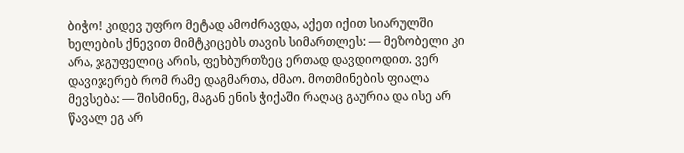ბიჭო! კიდევ უფრო მეტად ამოძრავდა, აქეთ იქით სიარულში ხელების ქნევით მიმტკიცებს თავის სიმართლეს: — მეზობელი კი არა, ჯგუფელიც არის, ფეხბურთზეც ერთად დავდიოდით. ვერ დავიჯერებ რომ რამე დაგმართა, ძმაო. მოთმინების ფიალა მევსება: — შისმინე, მაგან ენის ჭიქაში რაღაც გაურია და ისე არ წავალ ეგ არ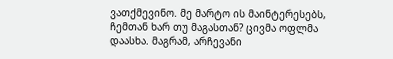ვათქმევინო. მე მარტო ის მაინტერესებს, ჩემთან ხარ თუ მაგასთან? ცივმა ოფლმა დაასხა. მაგრამ, არჩევანი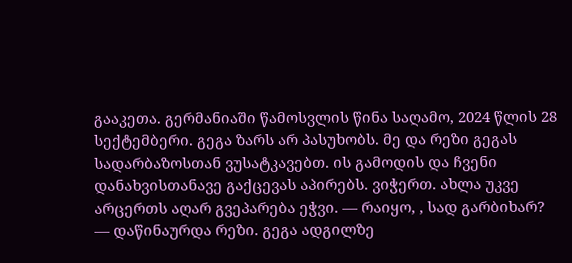გააკეთა. გერმანიაში წამოსვლის წინა საღამო, 2024 წლის 28 სექტემბერი. გეგა ზარს არ პასუხობს. მე და რეზი გეგას სადარბაზოსთან ვუსატკავებთ. ის გამოდის და ჩვენი დანახვისთანავე გაქცევას აპირებს. ვიჭერთ. ახლა უკვე არცერთს აღარ გვეპარება ეჭვი. — რაიყო, , სად გარბიხარ? — დაწინაურდა რეზი. გეგა ადგილზე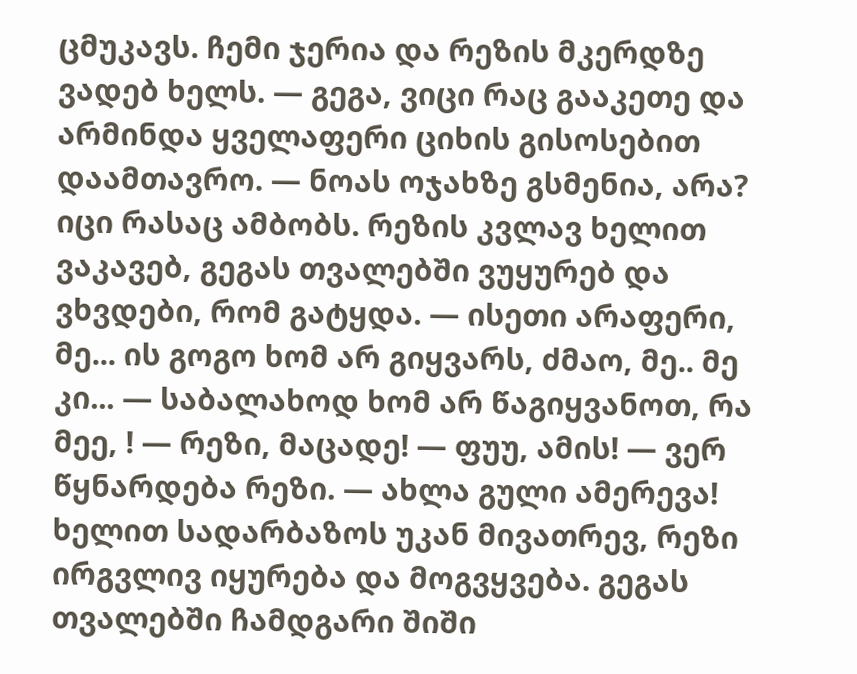ცმუკავს. ჩემი ჯერია და რეზის მკერდზე ვადებ ხელს. — გეგა, ვიცი რაც გააკეთე და არმინდა ყველაფერი ციხის გისოსებით დაამთავრო. — ნოას ოჯახზე გსმენია, არა? იცი რასაც ამბობს. რეზის კვლავ ხელით ვაკავებ, გეგას თვალებში ვუყურებ და ვხვდები, რომ გატყდა. — ისეთი არაფერი, მე... ის გოგო ხომ არ გიყვარს, ძმაო, მე.. მე კი... — საბალახოდ ხომ არ წაგიყვანოთ, რა მეე, ! — რეზი, მაცადე! — ფუუ, ამის! — ვერ წყნარდება რეზი. — ახლა გული ამერევა! ხელით სადარბაზოს უკან მივათრევ, რეზი ირგვლივ იყურება და მოგვყვება. გეგას თვალებში ჩამდგარი შიში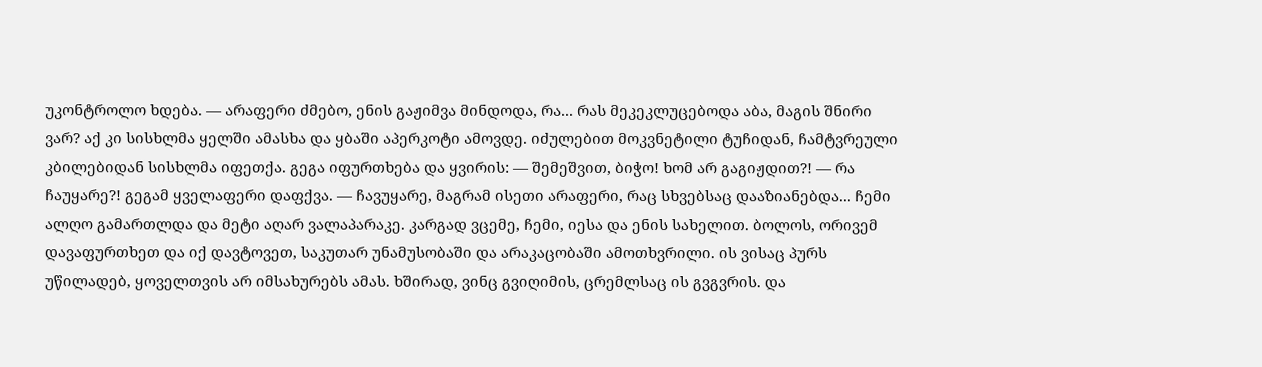უკონტროლო ხდება. — არაფერი ძმებო, ენის გაჟიმვა მინდოდა, რა... რას მეკეკლუცებოდა აბა, მაგის შნირი ვარ? აქ კი სისხლმა ყელში ამასხა და ყბაში აპერკოტი ამოვდე. იძულებით მოკვნეტილი ტუჩიდან, ჩამტვრეული კბილებიდან სისხლმა იფეთქა. გეგა იფურთხება და ყვირის: — შემეშვით, ბიჭო! ხომ არ გაგიჟდით?! — რა ჩაუყარე?! გეგამ ყველაფერი დაფქვა. — ჩავუყარე, მაგრამ ისეთი არაფერი, რაც სხვებსაც დააზიანებდა... ჩემი ალღო გამართლდა და მეტი აღარ ვალაპარაკე. კარგად ვცემე, ჩემი, იესა და ენის სახელით. ბოლოს, ორივემ დავაფურთხეთ და იქ დავტოვეთ, საკუთარ უნამუსობაში და არაკაცობაში ამოთხვრილი. ის ვისაც პურს უწილადებ, ყოველთვის არ იმსახურებს ამას. ხშირად, ვინც გვიღიმის, ცრემლსაც ის გვგვრის. და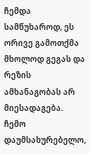ჩემდა სამწუხაროდ, ეს ორივე გამოთქმა მხოლოდ გეგას და რეზის ამხანაგობას არ მიესადაგება. ჩემო დაუმსახურებელო,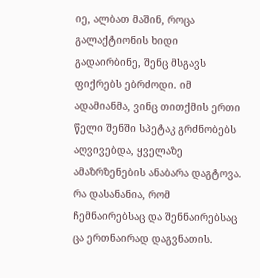იე, ალბათ მაშინ, როცა გალაქტიონის ხიდი გადაირბინე, შენც მსგავს ფიქრებს ებრძოდი. იმ ადამიანმა, ვინც თითქმის ერთი წელი შენში სპეტაკ გრძნობებს აღვივებდა, ყველაზე ამაზრზენების ანაბარა დაგტოვა. რა დასანანია, რომ ჩემნაირებსაც და შენნაირებსაც ცა ერთნაირად დაგვნათის.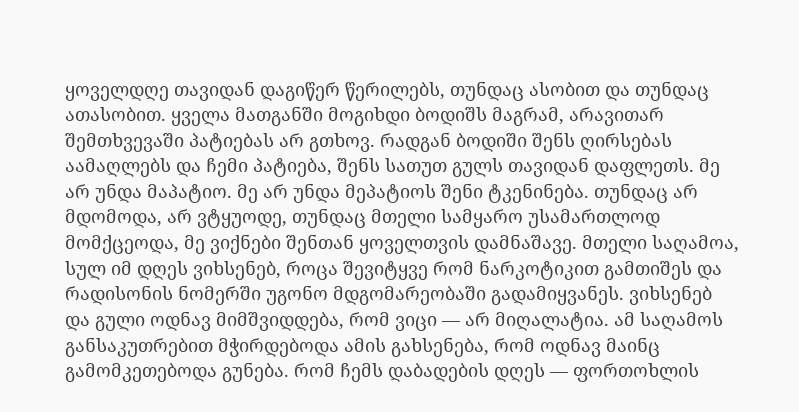ყოველდღე თავიდან დაგიწერ წერილებს, თუნდაც ასობით და თუნდაც ათასობით. ყველა მათგანში მოგიხდი ბოდიშს მაგრამ, არავითარ შემთხვევაში პატიებას არ გთხოვ. რადგან ბოდიში შენს ღირსებას აამაღლებს და ჩემი პატიება, შენს სათუთ გულს თავიდან დაფლეთს. მე არ უნდა მაპატიო. მე არ უნდა მეპატიოს შენი ტკენინება. თუნდაც არ მდომოდა, არ ვტყუოდე, თუნდაც მთელი სამყარო უსამართლოდ მომქცეოდა, მე ვიქნები შენთან ყოველთვის დამნაშავე. მთელი საღამოა, სულ იმ დღეს ვიხსენებ, როცა შევიტყვე რომ ნარკოტიკით გამთიშეს და რადისონის ნომერში უგონო მდგომარეობაში გადამიყვანეს. ვიხსენებ და გული ოდნავ მიმშვიდდება, რომ ვიცი — არ მიღალატია. ამ საღამოს განსაკუთრებით მჭირდებოდა ამის გახსენება, რომ ოდნავ მაინც გამომკეთებოდა გუნება. რომ ჩემს დაბადების დღეს — ფორთოხლის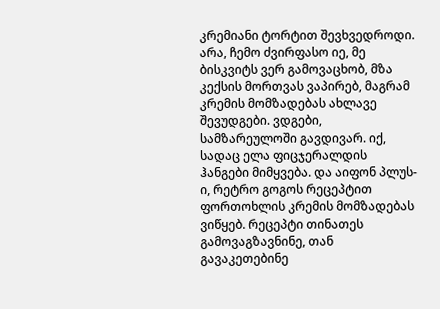კრემიანი ტორტით შევხვედროდი. არა, ჩემო ძვირფასო იე, მე ბისკვიტს ვერ გამოვაცხობ, მზა კექსის მორთვას ვაპირებ, მაგრამ კრემის მომზადებას ახლავე შევუდგები. ვდგები, სამზარეულოში გავდივარ. იქ, სადაც ელა ფიცჯერალდის ჰანგები მიმყვება. და აიფონ პლუს-ი, რეტრო გოგოს რეცეპტით ფორთოხლის კრემის მომზადებას ვიწყებ. რეცეპტი თინათეს გამოვაგზავნინე, თან გავაკეთებინე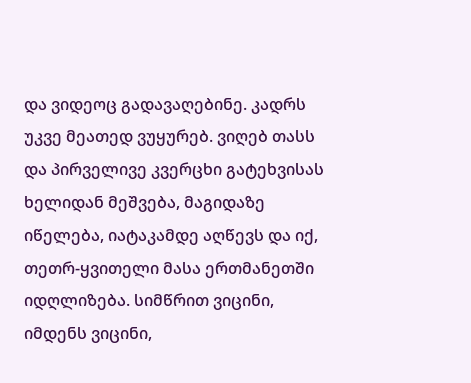და ვიდეოც გადავაღებინე. კადრს უკვე მეათედ ვუყურებ. ვიღებ თასს და პირველივე კვერცხი გატეხვისას ხელიდან მეშვება, მაგიდაზე იწელება, იატაკამდე აღწევს და იქ, თეთრ-ყვითელი მასა ერთმანეთში იდღლიზება. სიმწრით ვიცინი, იმდენს ვიცინი,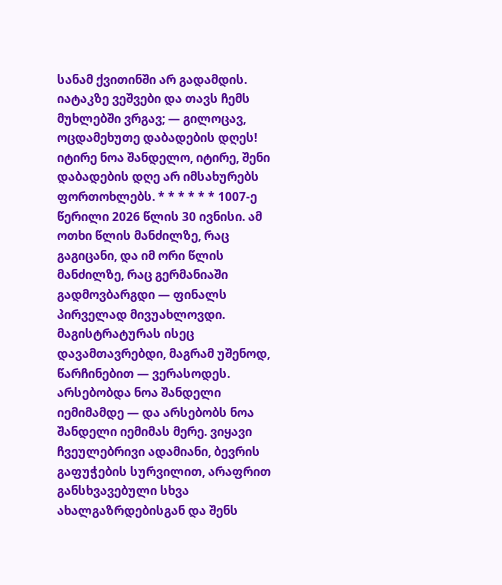სანამ ქვითინში არ გადამდის. იატაკზე ვეშვები და თავს ჩემს მუხლებში ვრგავ; — გილოცავ, ოცდამეხუთე დაბადების დღეს! იტირე ნოა შანდელო, იტირე, შენი დაბადების დღე არ იმსახურებს ფორთოხლებს. * * * * * * 1007-ე წერილი 2026 წლის 30 ივნისი. ამ ოთხი წლის მანძილზე, რაც გაგიცანი, და იმ ორი წლის მანძილზე, რაც გერმანიაში გადმოვბარგდი — ფინალს პირველად მივუახლოვდი. მაგისტრატურას ისეც დავამთავრებდი, მაგრამ უშენოდ, წარჩინებით — ვერასოდეს. არსებობდა ნოა შანდელი იემიმამდე — და არსებობს ნოა შანდელი იემიმას მერე. ვიყავი ჩვეულებრივი ადამიანი, ბევრის გაფუჭების სურვილით, არაფრით განსხვავებული სხვა ახალგაზრდებისგან და შენს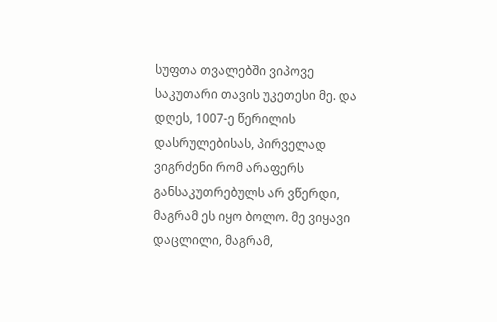სუფთა თვალებში ვიპოვე საკუთარი თავის უკეთესი მე. და დღეს, 1007-ე წერილის დასრულებისას, პირველად ვიგრძენი რომ არაფერს განსაკუთრებულს არ ვწერდი, მაგრამ ეს იყო ბოლო. მე ვიყავი დაცლილი, მაგრამ,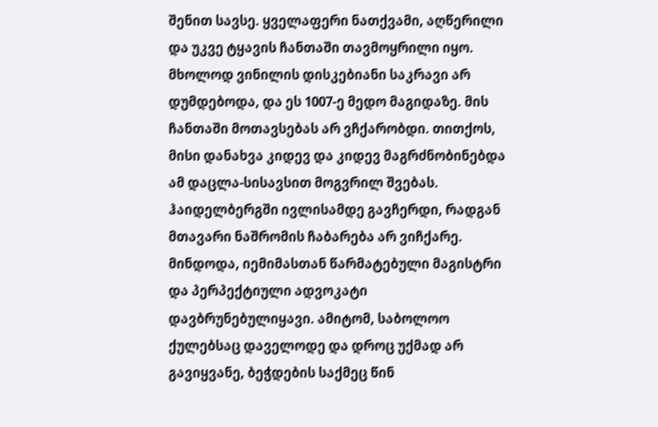შენით სავსე. ყველაფერი ნათქვამი, აღწერილი და უკვე ტყავის ჩანთაში თავმოყრილი იყო. მხოლოდ ვინილის დისკებიანი საკრავი არ დუმდებოდა, და ეს 1007-ე მედო მაგიდაზე. მის ჩანთაში მოთავსებას არ ვჩქარობდი. თითქოს, მისი დანახვა კიდევ და კიდევ მაგრძნობინებდა ამ დაცლა-სისავსით მოგვრილ შვებას. ჰაიდელბერგში ივლისამდე გავჩერდი, რადგან მთავარი ნაშრომის ჩაბარება არ ვიჩქარე. მინდოდა, იემიმასთან წარმატებული მაგისტრი და პერპექტიული ადვოკატი დავბრუნებულიყავი. ამიტომ, საბოლოო ქულებსაც დაველოდე და დროც უქმად არ გავიყვანე, ბეჭდების საქმეც წინ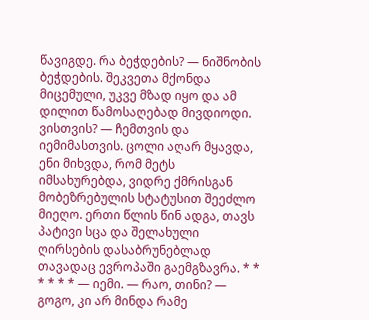წავიგდე. რა ბეჭდების? — ნიშნობის ბეჭდების. შეკვეთა მქონდა მიცემული, უკვე მზად იყო და ამ დილით წამოსაღებად მივდიოდი. ვისთვის? — ჩემთვის და იემიმასთვის. ცოლი აღარ მყავდა, ენი მიხვდა, რომ მეტს იმსახურებდა, ვიდრე ქმრისგან მობეზრებულის სტატუსით შეეძლო მიეღო. ერთი წლის წინ ადგა, თავს პატივი სცა და შელახული ღირსების დასაბრუნებლად თავადაც ევროპაში გაემგზავრა. * * * * * * — იემი. — რაო, თინი? — გოგო, კი არ მინდა რამე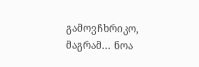გამოვჩხრიკო, მაგრამ... ნოა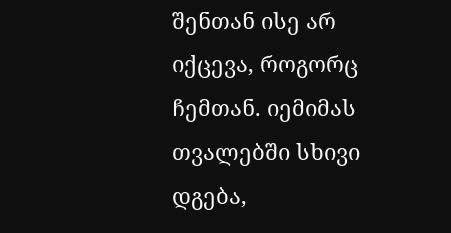შენთან ისე არ იქცევა, როგორც ჩემთან. იემიმას თვალებში სხივი დგება,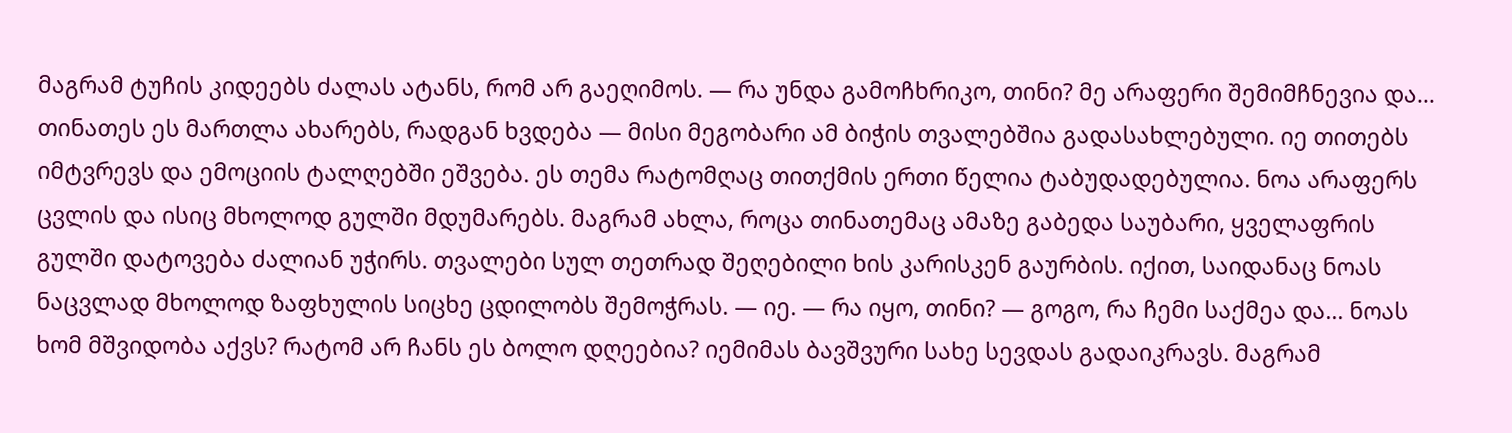მაგრამ ტუჩის კიდეებს ძალას ატანს, რომ არ გაეღიმოს. — რა უნდა გამოჩხრიკო, თინი? მე არაფერი შემიმჩნევია და... თინათეს ეს მართლა ახარებს, რადგან ხვდება — მისი მეგობარი ამ ბიჭის თვალებშია გადასახლებული. იე თითებს იმტვრევს და ემოციის ტალღებში ეშვება. ეს თემა რატომღაც თითქმის ერთი წელია ტაბუდადებულია. ნოა არაფერს ცვლის და ისიც მხოლოდ გულში მდუმარებს. მაგრამ ახლა, როცა თინათემაც ამაზე გაბედა საუბარი, ყველაფრის გულში დატოვება ძალიან უჭირს. თვალები სულ თეთრად შეღებილი ხის კარისკენ გაურბის. იქით, საიდანაც ნოას ნაცვლად მხოლოდ ზაფხულის სიცხე ცდილობს შემოჭრას. — იე. — რა იყო, თინი? — გოგო, რა ჩემი საქმეა და... ნოას ხომ მშვიდობა აქვს? რატომ არ ჩანს ეს ბოლო დღეებია? იემიმას ბავშვური სახე სევდას გადაიკრავს. მაგრამ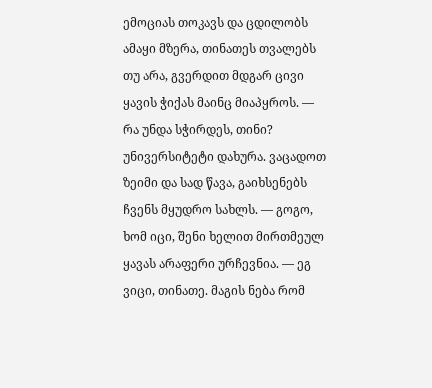ემოციას თოკავს და ცდილობს ამაყი მზერა, თინათეს თვალებს თუ არა, გვერდით მდგარ ცივი ყავის ჭიქას მაინც მიაპყროს. — რა უნდა სჭირდეს, თინი? უნივერსიტეტი დახურა. ვაცადოთ ზეიმი და სად წავა, გაიხსენებს ჩვენს მყუდრო სახლს. — გოგო, ხომ იცი, შენი ხელით მირთმეულ ყავას არაფერი ურჩევნია. — ეგ ვიცი, თინათე. მაგის ნება რომ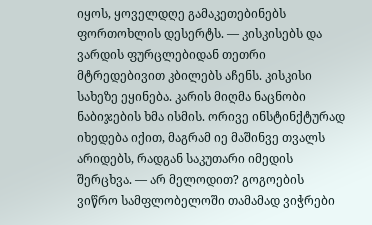იყოს, ყოველდღე გამაკეთებინებს ფორთოხლის დესერტს. — კისკისებს და ვარდის ფურცლებიდან თეთრი მტრედებივით კბილებს აჩენს. კისკისი სახეზე ეყინება. კარის მიღმა ნაცნობი ნაბიჯების ხმა ისმის. ორივე ინსტინქტურად იხედება იქით, მაგრამ იე მაშინვე თვალს არიდებს, რადგან საკუთარი იმედის შერცხვა. — არ მელოდით? გოგოების ვიწრო სამფლობელოში თამამად ვიჭრები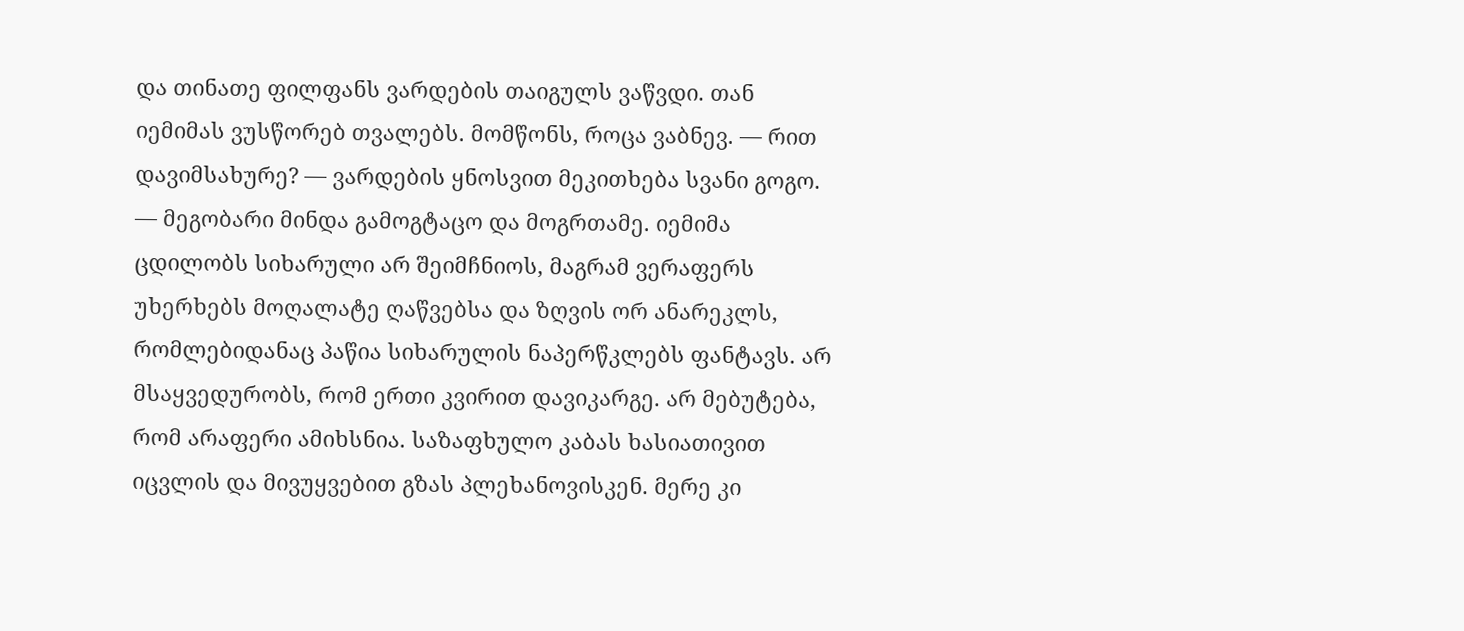და თინათე ფილფანს ვარდების თაიგულს ვაწვდი. თან იემიმას ვუსწორებ თვალებს. მომწონს, როცა ვაბნევ. — რით დავიმსახურე? — ვარდების ყნოსვით მეკითხება სვანი გოგო. — მეგობარი მინდა გამოგტაცო და მოგრთამე. იემიმა ცდილობს სიხარული არ შეიმჩნიოს, მაგრამ ვერაფერს უხერხებს მოღალატე ღაწვებსა და ზღვის ორ ანარეკლს, რომლებიდანაც პაწია სიხარულის ნაპერწკლებს ფანტავს. არ მსაყვედურობს, რომ ერთი კვირით დავიკარგე. არ მებუტება, რომ არაფერი ამიხსნია. საზაფხულო კაბას ხასიათივით იცვლის და მივუყვებით გზას პლეხანოვისკენ. მერე კი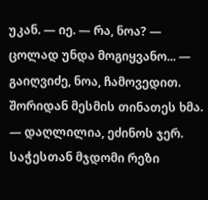უკან. — იე. — რა, ნოა? — ცოლად უნდა მოგიყვანო... — გაიღვიძე, ნოა, ჩამოვედით. შორიდან მესმის თინათეს ხმა. — დაღლილია, ეძინოს ჯერ. საჭესთან მჯდომი რეზი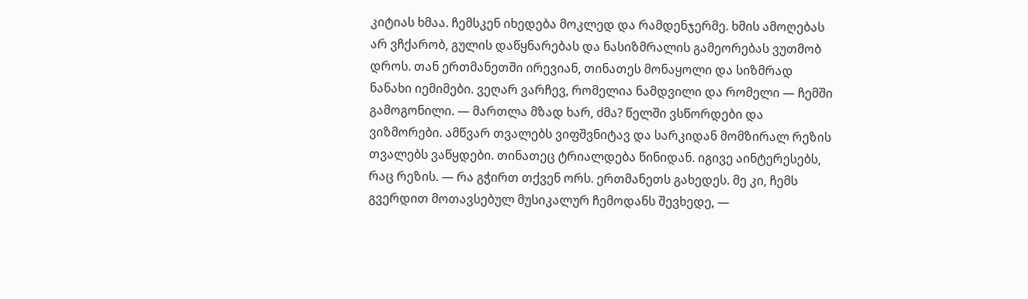კიტიას ხმაა. ჩემსკენ იხედება მოკლედ და რამდენჯერმე. ხმის ამოღებას არ ვჩქარობ, გულის დაწყნარებას და ნასიზმრალის გამეორებას ვუთმობ დროს. თან ერთმანეთში ირევიან, თინათეს მონაყოლი და სიზმრად ნანახი იემიმები. ვეღარ ვარჩევ, რომელია ნამდვილი და რომელი — ჩემში გამოგონილი. — მართლა მზად ხარ, ძმა? წელში ვსწორდები და ვიზმორები. ამწვარ თვალებს ვიფშვნიტავ და სარკიდან მომზირალ რეზის თვალებს ვაწყდები. თინათეც ტრიალდება წინიდან. იგივე აინტერესებს, რაც რეზის. — რა გჭირთ თქვენ ორს. ერთმანეთს გახედეს. მე კი, ჩემს გვერდით მოთავსებულ მუსიკალურ ჩემოდანს შევხედე, —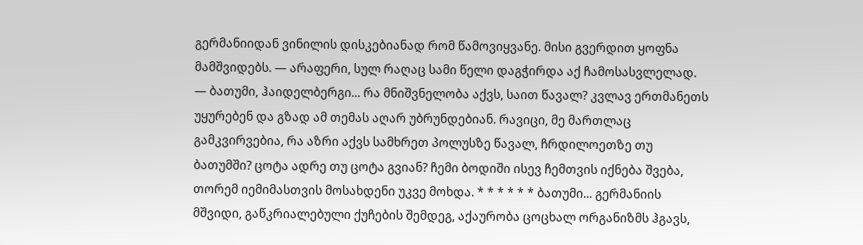გერმანიიდან ვინილის დისკებიანად რომ წამოვიყვანე. მისი გვერდით ყოფნა მამშვიდებს. — არაფერი, სულ რაღაც სამი წელი დაგჭირდა აქ ჩამოსასვლელად. — ბათუმი, ჰაიდელბერგი... რა მნიშვნელობა აქვს, საით წავალ? კვლავ ერთმანეთს უყურებენ და გზად ამ თემას აღარ უბრუნდებიან. რავიცი, მე მართლაც გამკვირვებია, რა აზრი აქვს სამხრეთ პოლუსზე წავალ, ჩრდილოეთზე თუ ბათუმში? ცოტა ადრე თუ ცოტა გვიან? ჩემი ბოდიში ისევ ჩემთვის იქნება შვება, თორემ იემიმასთვის მოსახდენი უკვე მოხდა. * * * * * * ბათუმი... გერმანიის მშვიდი, გაწკრიალებული ქუჩების შემდეგ, აქაურობა ცოცხალ ორგანიზმს ჰგავს,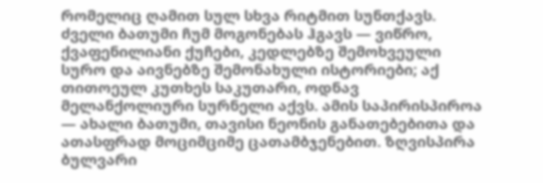რომელიც ღამით სულ სხვა რიტმით სუნთქავს. ძველი ბათუმი ჩუმ მოგონებას ჰგავს — ვიწრო, ქვაფენილიანი ქუჩები, კედლებზე შემოხვეული სურო და აივნებზე შემონახული ისტორიები; აქ თითოეულ კუთხეს საკუთარი, ოდნავ მელანქოლიური სურნელი აქვს. ამის საპირისპიროა — ახალი ბათუმი, თავისი ნეონის განათებებითა და ათასფრად მოციმციმე ცათამბჯენებით. ზღვისპირა ბულვარი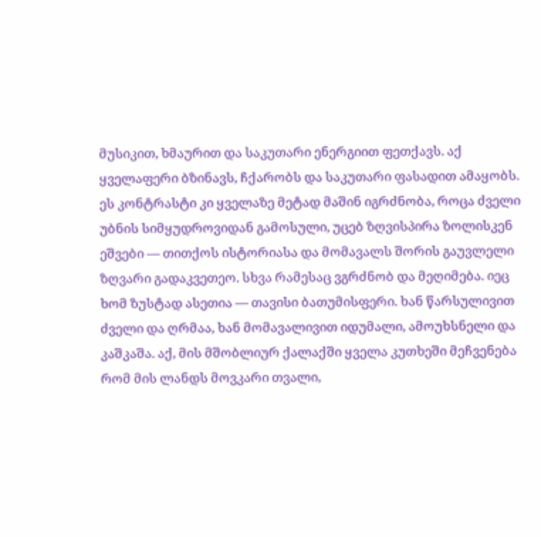მუსიკით, ხმაურით და საკუთარი ენერგიით ფეთქავს. აქ ყველაფერი ბზინავს, ჩქარობს და საკუთარი ფასადით ამაყობს. ეს კონტრასტი კი ყველაზე მეტად მაშინ იგრძნობა, როცა ძველი უბნის სიმყუდროვიდან გამოსული, უცებ ზღვისპირა ზოლისკენ ეშვები — თითქოს ისტორიასა და მომავალს შორის გაუვლელი ზღვარი გადაკვეთეო. სხვა რამესაც ვგრძნობ და მეღიმება. იეც ხომ ზუსტად ასეთია — თავისი ბათუმისფერი. ხან წარსულივით ძველი და ღრმაა, ხან მომავალივით იდუმალი, ამოუხსნელი და კაშკაშა. აქ, მის მშობლიურ ქალაქში ყველა კუთხეში მეჩვენება რომ მის ლანდს მოვკარი თვალი,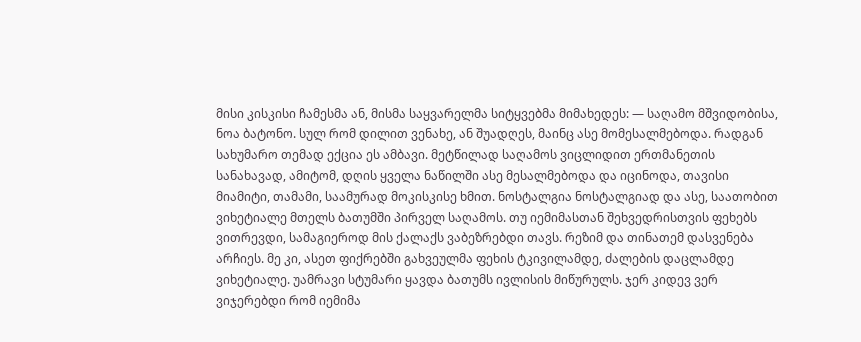მისი კისკისი ჩამესმა ან, მისმა საყვარელმა სიტყვებმა მიმახედეს: — საღამო მშვიდობისა, ნოა ბატონო. სულ რომ დილით ვენახე, ან შუადღეს, მაინც ასე მომესალმებოდა. რადგან სახუმარო თემად ექცია ეს ამბავი. მეტწილად საღამოს ვიცლიდით ერთმანეთის სანახავად, ამიტომ, დღის ყველა ნაწილში ასე მესალმებოდა და იცინოდა, თავისი მიამიტი, თამამი, საამურად მოკისკისე ხმით. ნოსტალგია ნოსტალგიად და ასე, საათობით ვიხეტიალე მთელს ბათუმში პირველ საღამოს. თუ იემიმასთან შეხვედრისთვის ფეხებს ვითრევდი, სამაგიეროდ მის ქალაქს ვაბეზრებდი თავს. რეზიმ და თინათემ დასვენება არჩიეს. მე კი, ასეთ ფიქრებში გახვეულმა ფეხის ტკივილამდე, ძალების დაცლამდე ვიხეტიალე. უამრავი სტუმარი ყავდა ბათუმს ივლისის მიწურულს. ჯერ კიდევ ვერ ვიჯერებდი რომ იემიმა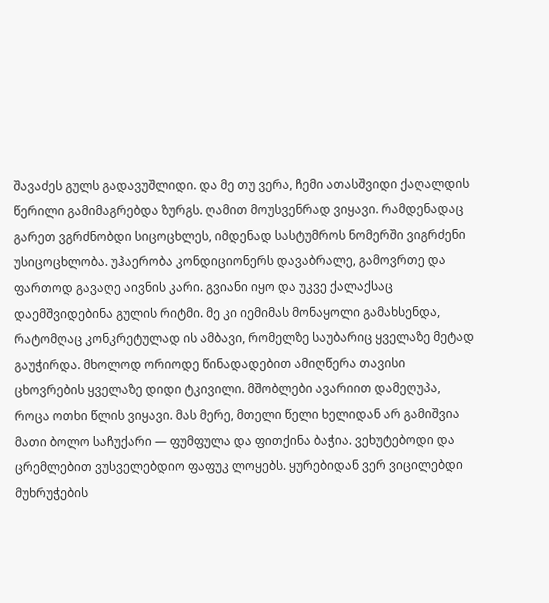შავაძეს გულს გადავუშლიდი. და მე თუ ვერა, ჩემი ათასშვიდი ქაღალდის წერილი გამიმაგრებდა ზურგს. ღამით მოუსვენრად ვიყავი. რამდენადაც გარეთ ვგრძნობდი სიცოცხლეს, იმდენად სასტუმროს ნომერში ვიგრძენი უსიცოცხლობა. უჰაერობა კონდიციონერს დავაბრალე, გამოვრთე და ფართოდ გავაღე აივნის კარი. გვიანი იყო და უკვე ქალაქსაც დაემშვიდებინა გულის რიტმი. მე კი იემიმას მონაყოლი გამახსენდა, რატომღაც კონკრეტულად ის ამბავი, რომელზე საუბარიც ყველაზე მეტად გაუჭირდა. მხოლოდ ორიოდე წინადადებით ამიღწერა თავისი ცხოვრების ყველაზე დიდი ტკივილი. მშობლები ავარიით დამეღუპა, როცა ოთხი წლის ვიყავი. მას მერე, მთელი წელი ხელიდან არ გამიშვია მათი ბოლო საჩუქარი — ფუმფულა და ფითქინა ბაჭია. ვეხუტებოდი და ცრემლებით ვუსველებდიო ფაფუკ ლოყებს. ყურებიდან ვერ ვიცილებდი მუხრუჭების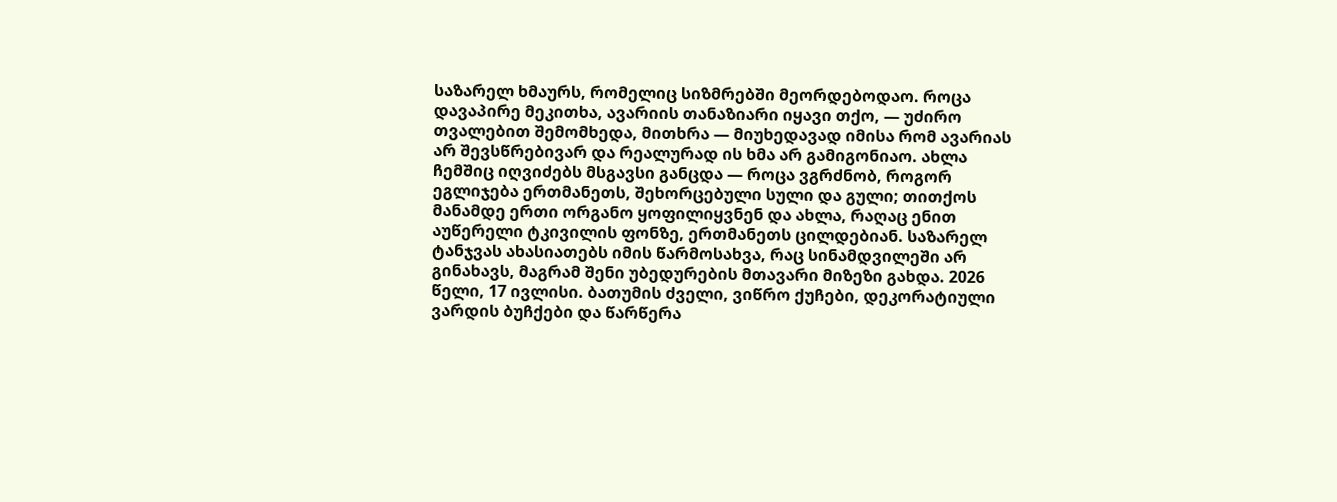საზარელ ხმაურს, რომელიც სიზმრებში მეორდებოდაო. როცა დავაპირე მეკითხა, ავარიის თანაზიარი იყავი თქო, — უძირო თვალებით შემომხედა, მითხრა — მიუხედავად იმისა რომ ავარიას არ შევსწრებივარ და რეალურად ის ხმა არ გამიგონიაო. ახლა ჩემშიც იღვიძებს მსგავსი განცდა — როცა ვგრძნობ, როგორ ეგლიჯება ერთმანეთს, შეხორცებული სული და გული; თითქოს მანამდე ერთი ორგანო ყოფილიყვნენ და ახლა, რაღაც ენით აუწერელი ტკივილის ფონზე, ერთმანეთს ცილდებიან. საზარელ ტანჯვას ახასიათებს იმის წარმოსახვა, რაც სინამდვილეში არ გინახავს, მაგრამ შენი უბედურების მთავარი მიზეზი გახდა. 2026 წელი, 17 ივლისი. ბათუმის ძველი, ვიწრო ქუჩები, დეკორატიული ვარდის ბუჩქები და წარწერა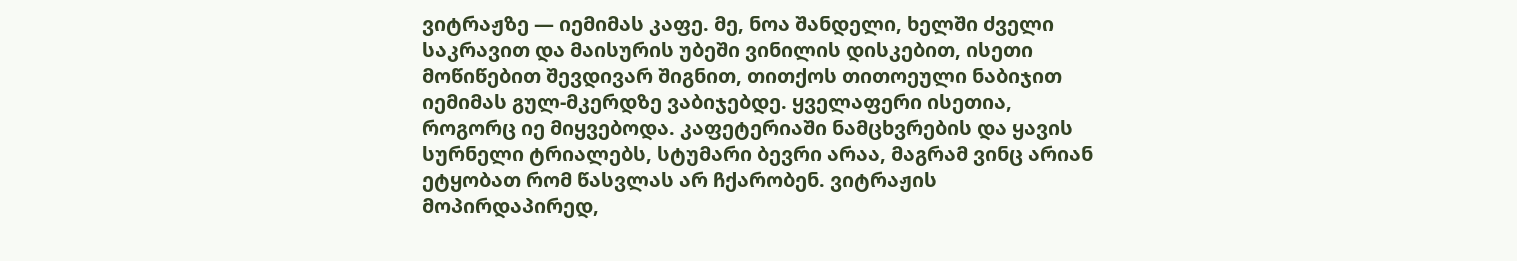ვიტრაჟზე — იემიმას კაფე. მე, ნოა შანდელი, ხელში ძველი საკრავით და მაისურის უბეში ვინილის დისკებით, ისეთი მოწიწებით შევდივარ შიგნით, თითქოს თითოეული ნაბიჯით იემიმას გულ-მკერდზე ვაბიჯებდე. ყველაფერი ისეთია, როგორც იე მიყვებოდა. კაფეტერიაში ნამცხვრების და ყავის სურნელი ტრიალებს, სტუმარი ბევრი არაა, მაგრამ ვინც არიან ეტყობათ რომ წასვლას არ ჩქარობენ. ვიტრაჟის მოპირდაპირედ,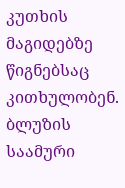კუთხის მაგიდებზე წიგნებსაც კითხულობენ. ბლუზის საამური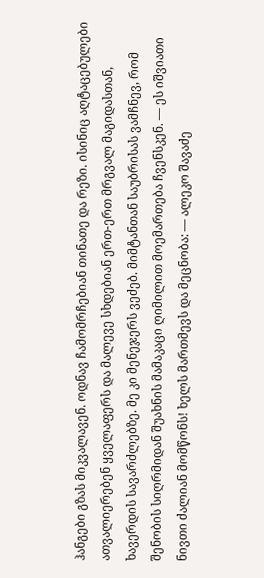ჰანგები გზას მიკვალავენ. ოდნავ ჩამომრჩებიან თინათე და რეზი. ისინიც აღტაცებულები ათვალიერებენ ყველაფერს და მალევე სხდებიან ერთ-ერთ მრგვალ მაგიდასთან, ხავერდის სავარძლებზე. მე კი მენეჯერს ვეძებ. მიმტანთან საუბრისას ვამჩნევ, რომ შენობის სიღრმიდან შუახნის მამაკაცი ღიმილით მოემართება ჩვენსკენ. — ეს იშვიათი ნივთი ძალიან მომწონს! ხელს მართმევს და მეცნობა: — ალეკო შავაძე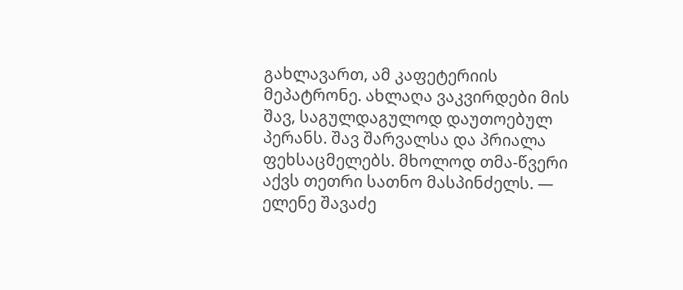გახლავართ, ამ კაფეტერიის მეპატრონე. ახლაღა ვაკვირდები მის შავ, საგულდაგულოდ დაუთოებულ პერანს. შავ შარვალსა და პრიალა ფეხსაცმელებს. მხოლოდ თმა-წვერი აქვს თეთრი სათნო მასპინძელს. — ელენე შავაძე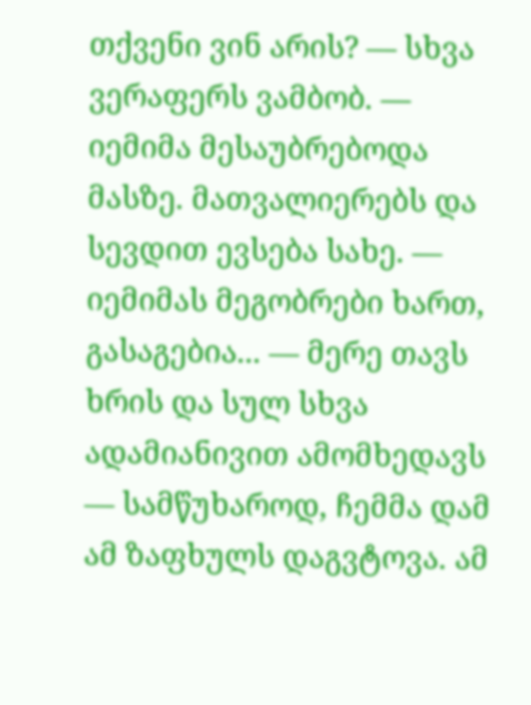თქვენი ვინ არის? — სხვა ვერაფერს ვამბობ. — იემიმა მესაუბრებოდა მასზე. მათვალიერებს და სევდით ევსება სახე. — იემიმას მეგობრები ხართ, გასაგებია... — მერე თავს ხრის და სულ სხვა ადამიანივით ამომხედავს — სამწუხაროდ, ჩემმა დამ ამ ზაფხულს დაგვტოვა. ამ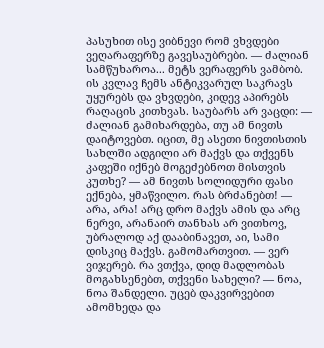პასუხით ისე ვიბნევი რომ ვხვდები ვეღარაფერზე გავესაუბრები. — ძალიან სამწუხაროა... მეტს ვერაფერს ვამბობ. ის კვლავ ჩემს ანტიკვარულ საკრავს უყურებს და ვხვდები, კიდევ აპირებს რაღაცის კითხვას. საუბარს არ ვაცდი: — ძალიან გამიხარდება, თუ ამ ნივთს დაიტოვებთ. იცით, მე ასეთი ნივთისთის სახლში ადგილი არ მაქვს და თქვენს კაფეში იქნებ მოგეძებნოთ მისთვის კუთხე? — ამ ნივთს სოლიდური ფასი ექნება, ყმაწვილო. რას ბრძანებთ! — არა, არა! არც დრო მაქვს ამის და არც ნერვი, არანაირ თანხას არ ვითხოვ, უბრალოდ აქ დააბინავეთ, აი, სამი დისკიც მაქვს. გამომართვით. — ვერ ვიჯერებ. რა ვთქვა, დიდ მადლობას მოგახსენებთ, თქვენი სახელი? — ნოა, ნოა შანდელი. უცებ დაკვირვებით ამომხედა და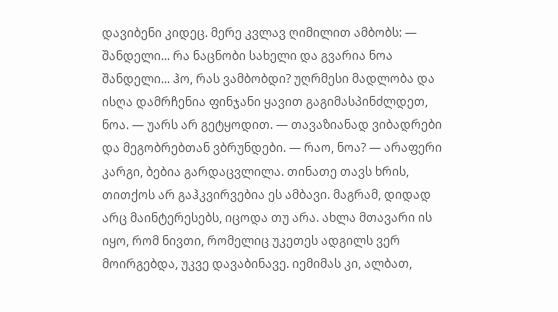დავიბენი კიდეც. მერე კვლავ ღიმილით ამბობს: — შანდელი... რა ნაცნობი სახელი და გვარია ნოა შანდელი... ჰო, რას ვამბობდი? უღრმესი მადლობა და ისღა დამრჩენია ფინჯანი ყავით გაგიმასპინძლდეთ, ნოა. — უარს არ გეტყოდით. — თავაზიანად ვიბადრები და მეგობრებთან ვბრუნდები. — რაო, ნოა? — არაფერი კარგი, ბებია გარდაცვლილა. თინათე თავს ხრის, თითქოს არ გაჰკვირვებია ეს ამბავი. მაგრამ, დიდად არც მაინტერესებს, იცოდა თუ არა. ახლა მთავარი ის იყო, რომ ნივთი, რომელიც უკეთეს ადგილს ვერ მოირგებდა, უკვე დავაბინავე. იემიმას კი, ალბათ,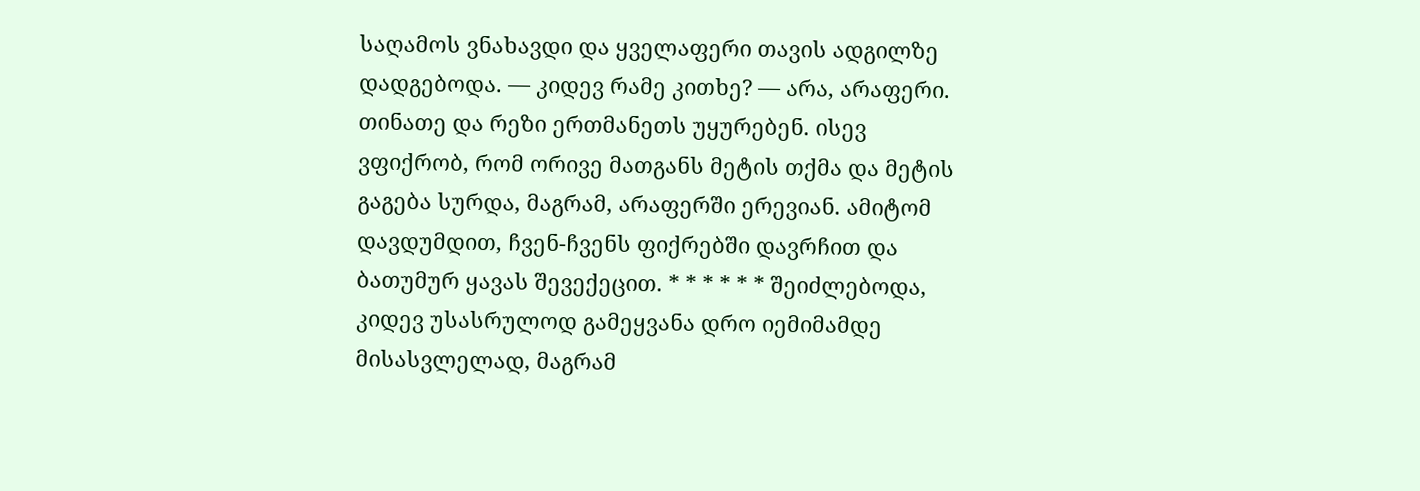საღამოს ვნახავდი და ყველაფერი თავის ადგილზე დადგებოდა. — კიდევ რამე კითხე? — არა, არაფერი. თინათე და რეზი ერთმანეთს უყურებენ. ისევ ვფიქრობ, რომ ორივე მათგანს მეტის თქმა და მეტის გაგება სურდა, მაგრამ, არაფერში ერევიან. ამიტომ დავდუმდით, ჩვენ-ჩვენს ფიქრებში დავრჩით და ბათუმურ ყავას შევექეცით. * * * * * * შეიძლებოდა, კიდევ უსასრულოდ გამეყვანა დრო იემიმამდე მისასვლელად, მაგრამ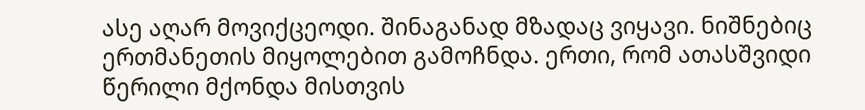ასე აღარ მოვიქცეოდი. შინაგანად მზადაც ვიყავი. ნიშნებიც ერთმანეთის მიყოლებით გამოჩნდა. ერთი, რომ ათასშვიდი წერილი მქონდა მისთვის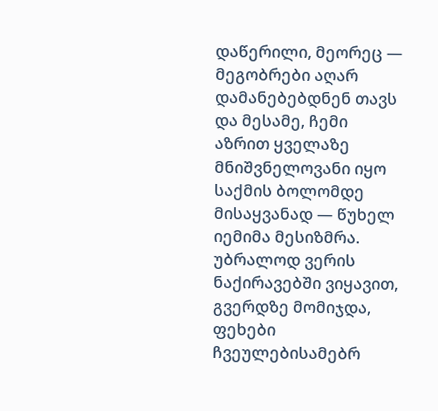დაწერილი, მეორეც — მეგობრები აღარ დამანებებდნენ თავს და მესამე, ჩემი აზრით ყველაზე მნიშვნელოვანი იყო საქმის ბოლომდე მისაყვანად — წუხელ იემიმა მესიზმრა. უბრალოდ ვერის ნაქირავებში ვიყავით, გვერდზე მომიჯდა, ფეხები ჩვეულებისამებრ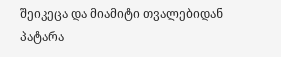შეიკეცა და მიამიტი თვალებიდან პატარა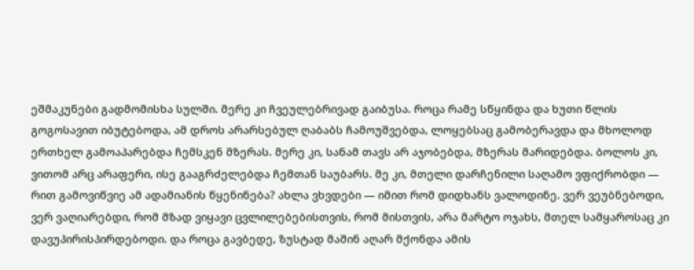ეშმაკუნები გადმომისხა სულში. მერე კი ჩვეულებრივად გაიბუსა. როცა რამე სწყინდა და ხუთი წლის გოგოსავით იბუტებოდა, ამ დროს არარსებულ ღაბაბს ჩამოუშვებდა, ლოყებსაც გამობერავდა და მხოლოდ ერთხელ გამოაპარებდა ჩემსკენ მზერას. მერე კი, სანამ თავს არ აჯობებდა, მზერას მარიდებდა. ბოლოს კი, ვითომ არც არაფერი, ისე გააგრძელებდა ჩემთან საუბარს. მე კი, მთელი დარჩენილი საღამო ვფიქრობდი — რით გამოვიწვიე ამ ადამიანის წყენინება? ახლა ვხვდები — იმით რომ დიდხანს ვალოდინე. ვერ ვეუბნებოდი, ვერ ვაღიარებდი, რომ მზად ვიყავი ცვლილებებისთვის, რომ მისთვის, არა მარტო ოჯახს, მთელ სამყაროსაც კი დავუპირისპირდებოდი. და როცა გავბედე, ზუსტად მაშინ აღარ მქონდა ამის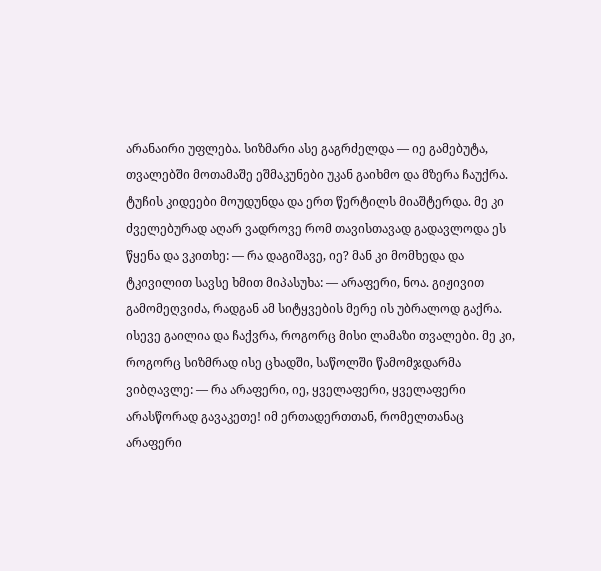არანაირი უფლება. სიზმარი ასე გაგრძელდა — იე გამებუტა, თვალებში მოთამაშე ეშმაკუნები უკან გაიხმო და მზერა ჩაუქრა. ტუჩის კიდეები მოუდუნდა და ერთ წერტილს მიაშტერდა. მე კი ძველებურად აღარ ვადროვე რომ თავისთავად გადავლოდა ეს წყენა და ვკითხე: — რა დაგიშავე, იე? მან კი მომხედა და ტკივილით სავსე ხმით მიპასუხა: — არაფერი, ნოა. გიჟივით გამომეღვიძა, რადგან ამ სიტყვების მერე ის უბრალოდ გაქრა. ისევე გაილია და ჩაქვრა, როგორც მისი ლამაზი თვალები. მე კი, როგორც სიზმრად ისე ცხადში, საწოლში წამომჯდარმა ვიბღავლე: — რა არაფერი, იე, ყველაფერი, ყველაფერი არასწორად გავაკეთე! იმ ერთადერთთან, რომელთანაც არაფერი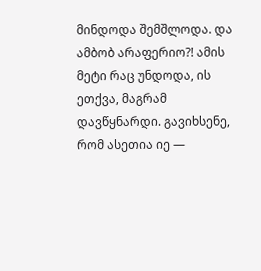მინდოდა შემშლოდა. და ამბობ არაფერიო?! ამის მეტი რაც უნდოდა, ის ეთქვა, მაგრამ დავწყნარდი. გავიხსენე, რომ ასეთია იე —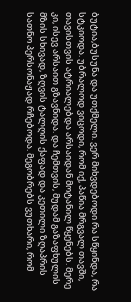ბუტია,ბუსუნა და უთქმელი. ვერ მიხვდებოდი რა სწყინდა, რა სტკიოდა. უბრალოდ ვიცოდი, რომ იქ, პაწია მრგვალ თავში, თავისთვის ატრიალებდა არსაიდან მოტანილ წყენებს. მერე კი, ისევ არსაით გზავნიდა. და ჩემთვის, მუდამ გაზაფხულის მზის სხივად, ზღვის ტალღის ქაფად და კეთილი ზღაპრის სათნო პერსონაჟად რჩებოდა. მეგობრებს ვუთხარი, რომ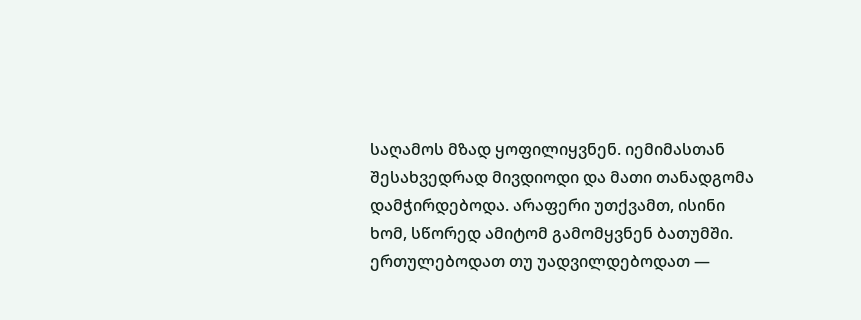საღამოს მზად ყოფილიყვნენ. იემიმასთან შესახვედრად მივდიოდი და მათი თანადგომა დამჭირდებოდა. არაფერი უთქვამთ, ისინი ხომ, სწორედ ამიტომ გამომყვნენ ბათუმში. ერთულებოდათ თუ უადვილდებოდათ —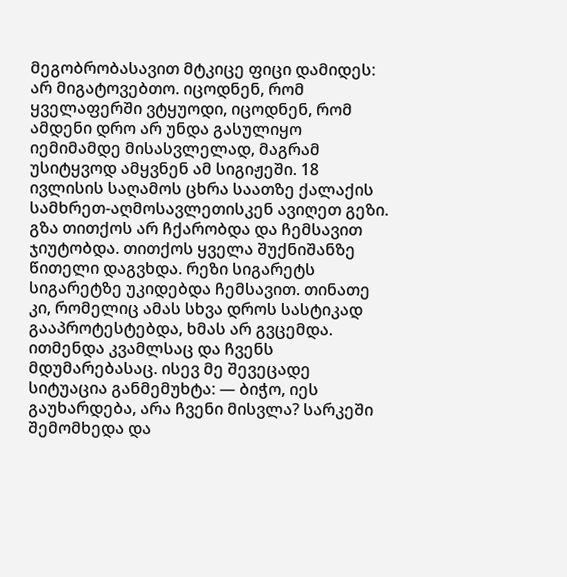მეგობრობასავით მტკიცე ფიცი დამიდეს: არ მიგატოვებთო. იცოდნენ, რომ ყველაფერში ვტყუოდი, იცოდნენ, რომ ამდენი დრო არ უნდა გასულიყო იემიმამდე მისასვლელად, მაგრამ უსიტყვოდ ამყვნენ ამ სიგიჟეში. 18 ივლისის საღამოს ცხრა საათზე ქალაქის სამხრეთ-აღმოსავლეთისკენ ავიღეთ გეზი. გზა თითქოს არ ჩქარობდა და ჩემსავით ჯიუტობდა. თითქოს ყველა შუქნიშანზე წითელი დაგვხდა. რეზი სიგარეტს სიგარეტზე უკიდებდა ჩემსავით. თინათე კი, რომელიც ამას სხვა დროს სასტიკად გააპროტესტებდა, ხმას არ გვცემდა. ითმენდა კვამლსაც და ჩვენს მდუმარებასაც. ისევ მე შევეცადე სიტუაცია განმემუხტა: — ბიჭო, იეს გაუხარდება, არა ჩვენი მისვლა? სარკეში შემომხედა და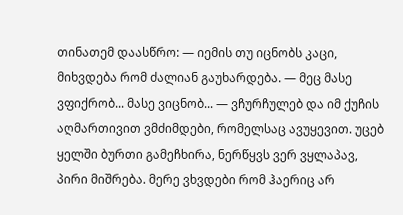თინათემ დაასწრო: — იემის თუ იცნობს კაცი, მიხვდება რომ ძალიან გაუხარდება. — მეც მასე ვფიქრობ... მასე ვიცნობ... — ვჩურჩულებ და იმ ქუჩის აღმართივით ვმძიმდები, რომელსაც ავუყევით. უცებ ყელში ბურთი გამეჩხირა, ნერწყვს ვერ ვყლაპავ, პირი მიშრება. მერე ვხვდები რომ ჰაერიც არ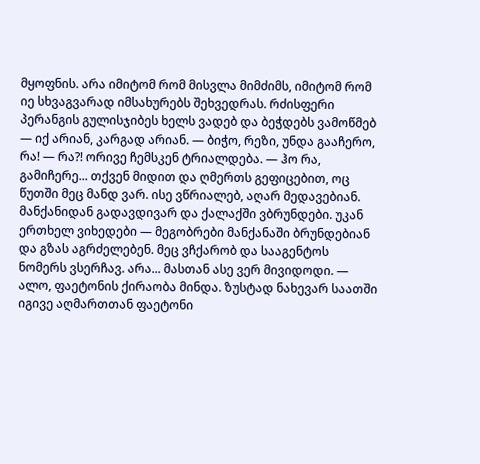მყოფნის. არა იმიტომ რომ მისვლა მიმძიმს, იმიტომ რომ იე სხვაგვარად იმსახურებს შეხვედრას. რძისფერი პერანგის გულისჯიბეს ხელს ვადებ და ბეჭდებს ვამოწმებ — იქ არიან, კარგად არიან. — ბიჭო, რეზი, უნდა გააჩერო, რა! — რა?! ორივე ჩემსკენ ტრიალდება. — ჰო რა, გამიჩერე... თქვენ მიდით და ღმერთს გეფიცებით, ოც წუთში მეც მანდ ვარ. ისე ვწრიალებ, აღარ მედავებიან. მანქანიდან გადავდივარ და ქალაქში ვბრუნდები. უკან ერთხელ ვიხედები — მეგობრები მანქანაში ბრუნდებიან და გზას აგრძელებენ. მეც ვჩქარობ და სააგენტოს ნომერს ვსერჩავ. არა... მასთან ასე ვერ მივიდოდი. — ალო, ფაეტონის ქირაობა მინდა. ზუსტად ნახევარ საათში იგივე აღმართთან ფაეტონი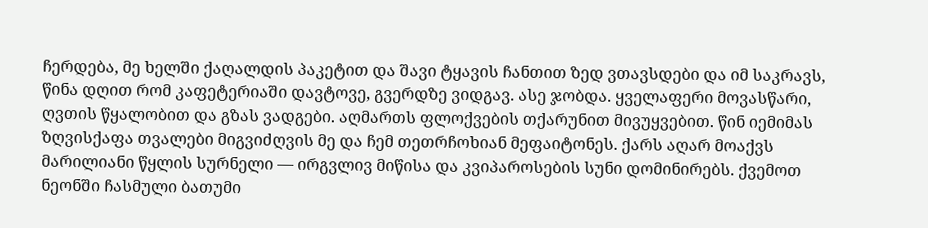ჩერდება, მე ხელში ქაღალდის პაკეტით და შავი ტყავის ჩანთით ზედ ვთავსდები და იმ საკრავს, წინა დღით რომ კაფეტერიაში დავტოვე, გვერდზე ვიდგავ. ასე ჯობდა. ყველაფერი მოვასწარი, ღვთის წყალობით და გზას ვადგები. აღმართს ფლოქვების თქარუნით მივუყვებით. წინ იემიმას ზღვისქაფა თვალები მიგვიძღვის მე და ჩემ თეთრჩოხიან მეფაიტონეს. ქარს აღარ მოაქვს მარილიანი წყლის სურნელი — ირგვლივ მიწისა და კვიპაროსების სუნი დომინირებს. ქვემოთ ნეონში ჩასმული ბათუმი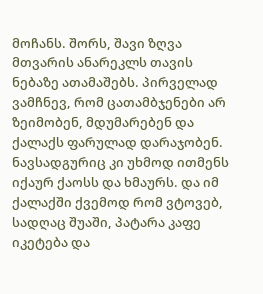მოჩანს. შორს, შავი ზღვა მთვარის ანარეკლს თავის ნებაზე ათამაშებს. პირველად ვამჩნევ, რომ ცათამბჯენები არ ზეიმობენ, მდუმარებენ და ქალაქს ფარულად დარაჯობენ. ნავსადგურიც კი უხმოდ ითმენს იქაურ ქაოსს და ხმაურს. და იმ ქალაქში ქვემოდ რომ ვტოვებ, სადღაც შუაში, პატარა კაფე იკეტება და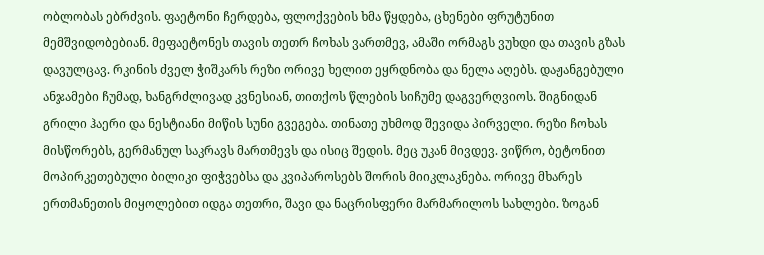ობლობას ებრძვის. ფაეტონი ჩერდება, ფლოქვების ხმა წყდება, ცხენები ფრუტუნით მემშვიდობებიან. მეფაეტონეს თავის თეთრ ჩოხას ვართმევ, ამაში ორმაგს ვუხდი და თავის გზას დავულცავ. რკინის ძველ ჭიშკარს რეზი ორივე ხელით ეყრდნობა და ნელა აღებს. დაჟანგებული ანჯამები ჩუმად, ხანგრძლივად კვნესიან, თითქოს წლების სიჩუმე დაგვერღვიოს. შიგნიდან გრილი ჰაერი და ნესტიანი მიწის სუნი გვეგება. თინათე უხმოდ შევიდა პირველი. რეზი ჩოხას მისწორებს, გერმანულ საკრავს მართმევს და ისიც შედის. მეც უკან მივდევ. ვიწრო, ბეტონით მოპირკეთებული ბილიკი ფიჭვებსა და კვიპაროსებს შორის მიიკლაკნება. ორივე მხარეს ერთმანეთის მიყოლებით იდგა თეთრი, შავი და ნაცრისფერი მარმარილოს სახლები. ზოგან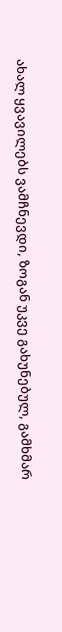ახალ ყვავილებს ვამჩნევდი, ზოგან უკვე გახუნებულ, გამხმარ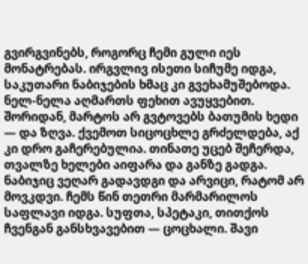გვირგვინებს, როგორც ჩემი გული იეს მონატრებას. ირგვლივ ისეთი სიჩუმე იდგა, საკუთარი ნაბიჯების ხმაც კი გვეხამუშებოდა. ნელ-ნელა აღმართს ფეხით ავუყვებით. შორიდან, მარტოს არ გვტოვებს ბათუმის ხედი — და ზღვა. ქვემოთ სიცოცხლე გრძელდება, აქ კი დრო გაჩერებულია. თინათე უცებ შეჩერდა, თვალზე ხელები აიფარა და განზე გადგა. ნაბიჯიც ვეღარ გადავდგი და არვიცი, რატომ არ მოვკდვი. ჩემს წინ თეთრი მარმარილოს საფლავი იდგა. სუფთა, სპეტაკი, თითქოს ჩვენგან განსხვავებით — ცოცხალი. შავი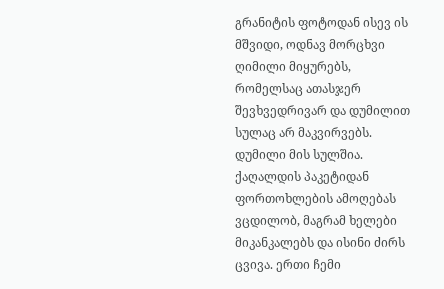გრანიტის ფოტოდან ისევ ის მშვიდი, ოდნავ მორცხვი ღიმილი მიყურებს, რომელსაც ათასჯერ შევხვედრივარ და დუმილით სულაც არ მაკვირვებს. დუმილი მის სულშია. ქაღალდის პაკეტიდან ფორთოხლების ამოღებას ვცდილობ, მაგრამ ხელები მიკანკალებს და ისინი ძირს ცვივა. ერთი ჩემი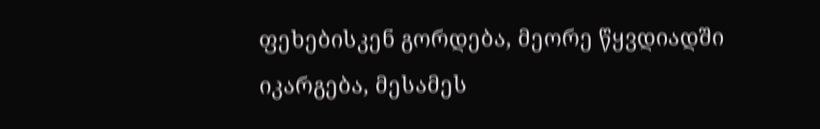ფეხებისკენ გორდება, მეორე წყვდიადში იკარგება, მესამეს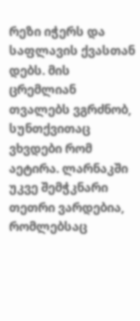რეზი იჭერს და საფლავის ქვასთან დებს. მის ცრემლიან თვალებს ვგრძნობ, სუნთქვითაც ვხვდები რომ აეტირა. ლარნაკში უკვე შემჭკნარი თეთრი ვარდებია, რომლებსაც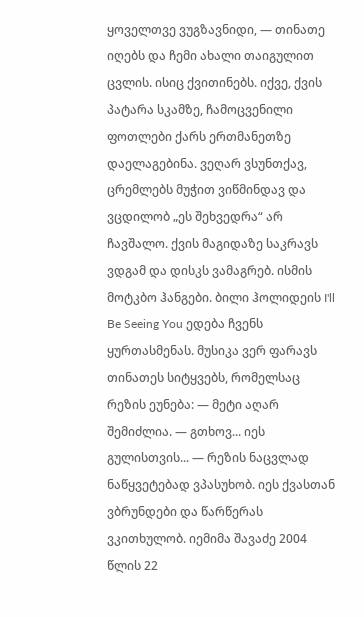ყოველთვე ვუგზავნიდი, — თინათე იღებს და ჩემი ახალი თაიგულით ცვლის. ისიც ქვითინებს. იქვე, ქვის პატარა სკამზე, ჩამოცვენილი ფოთლები ქარს ერთმანეთზე დაელაგებინა. ვეღარ ვსუნთქავ, ცრემლებს მუჭით ვიწმინდავ და ვცდილობ „ეს შეხვედრა“ არ ჩავშალო. ქვის მაგიდაზე საკრავს ვდგამ და დისკს ვამაგრებ. ისმის მოტკბო ჰანგები. ბილი ჰოლიდეის I'll Be Seeing You ედება ჩვენს ყურთასმენას. მუსიკა ვერ ფარავს თინათეს სიტყვებს, რომელსაც რეზის ეუნება: — მეტი აღარ შემიძლია. — გთხოვ... იეს გულისთვის... — რეზის ნაცვლად ნაწყვეტებად ვპასუხობ. იეს ქვასთან ვბრუნდები და წარწერას ვკითხულობ. იემიმა შავაძე 2004 წლის 22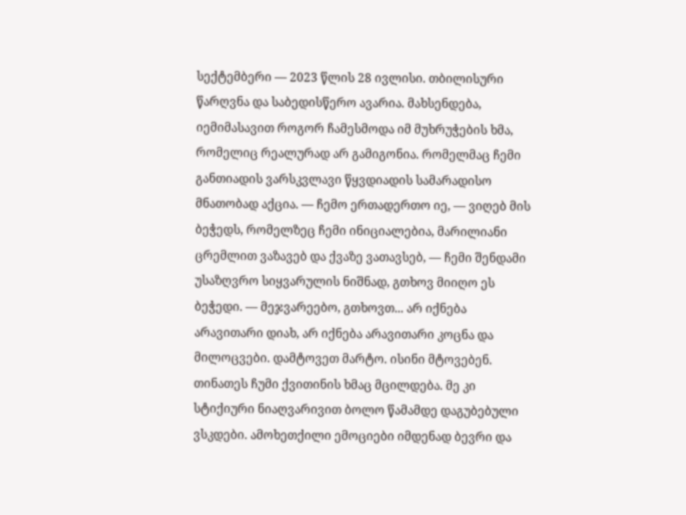სექტემბერი — 2023 წლის 28 ივლისი. თბილისური წარღვნა და საბედისწერო ავარია. მახსენდება, იემიმასავით როგორ ჩამესმოდა იმ მუხრუჭების ხმა, რომელიც რეალურად არ გამიგონია. რომელმაც ჩემი განთიადის ვარსკვლავი წყვდიადის სამარადისო მნათობად აქცია. — ჩემო ერთადერთო იე, — ვიღებ მის ბეჭედს, რომელზეც ჩემი ინიციალებია, მარილიანი ცრემლით ვაზავებ და ქვაზე ვათავსებ, — ჩემი შენდამი უსაზღვრო სიყვარულის ნიშნად, გთხოვ მიიღო ეს ბეჭედი. — მეჯვარეებო, გთხოვთ... არ იქნება არავითარი დიახ, არ იქნება არავითარი კოცნა და მილოცვები. დამტოვეთ მარტო. ისინი მტოვებენ. თინათეს ჩუმი ქვითინის ხმაც მცილდება. მე კი სტიქიური ნიაღვარივით ბოლო წამამდე დაგუბებული ვსკდები. ამოხეთქილი ემოციები იმდენად ბევრი და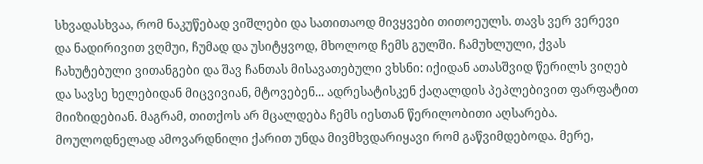სხვადასხვაა, რომ ნაკუწებად ვიშლები და სათითაოდ მივყვები თითოეულს. თავს ვერ ვერევი და ნადირივით ვღმუი, ჩუმად და უსიტყვოდ, მხოლოდ ჩემს გულში. ჩამუხლული, ქვას ჩახუტებული ვითანგები და შავ ჩანთას მისავათებული ვხსნი: იქიდან ათასშვიდ წერილს ვიღებ და სავსე ხელებიდან მიცვივიან, მტოვებენ... ადრესატისკენ ქაღალდის პეპლებივით ფარფატით მიიზიდებიან. მაგრამ, თითქოს არ მცალდება ჩემს იესთან წერილობითი აღსარება. მოულოდნელად ამოვარდნილი ქარით უნდა მივმხვდარიყავი რომ გაწვიმდებოდა. მერე,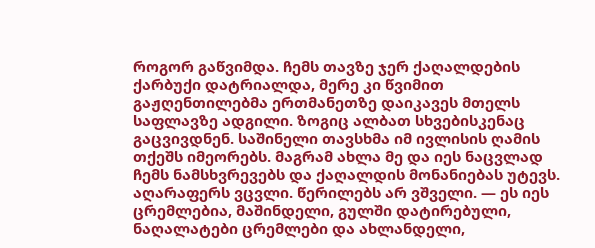როგორ გაწვიმდა. ჩემს თავზე ჯერ ქაღალდების ქარბუქი დატრიალდა, მერე კი წვიმით გაჟღენთილებმა ერთმანეთზე დაიკავეს მთელს საფლავზე ადგილი. ზოგიც ალბათ სხვებისკენაც გაცვივდნენ. საშინელი თავსხმა იმ ივლისის ღამის თქეშს იმეორებს. მაგრამ ახლა მე და იეს ნაცვლად ჩემს ნამსხვრევებს და ქაღალდის მონანიებას უტევს. აღარაფერს ვცვლი. წერილებს არ ვშველი. — ეს იეს ცრემლებია, მაშინდელი, გულში დატირებული, ნაღალატები ცრემლები და ახლანდელი,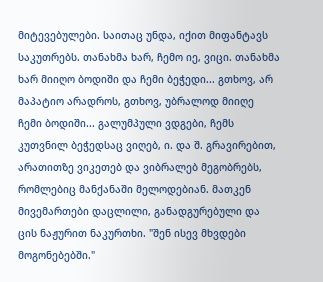მიტევებულები. საითაც უნდა, იქით მიფანტავს საკუთრებს. თანახმა ხარ, ჩემო იე, ვიცი. თანახმა ხარ მიიღო ბოდიში და ჩემი ბეჭედი... გთხოვ, არ მაპატიო არადროს, გთხოვ, უბრალოდ მიიღე ჩემი ბოდიში... გალუმპული ვდგები, ჩემს კუთვნილ ბეჭედსაც ვიღებ, ი. და შ. გრავირებით, არათითზე ვიკეთებ და ვიბრალებ მეგობრებს, რომლებიც მანქანაში მელოდებიან. მათკენ მივემართები დაცლილი, განადგურებული და ცის ნაჟურით ნაკურთხი. "შენ ისევ მხვდები მოგონებებში."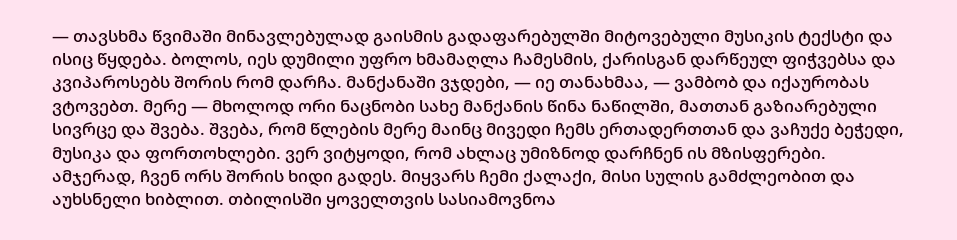— თავსხმა წვიმაში მინავლებულად გაისმის გადაფარებულში მიტოვებული მუსიკის ტექსტი და ისიც წყდება. ბოლოს, იეს დუმილი უფრო ხმამაღლა ჩამესმის, ქარისგან დარწეულ ფიჭვებსა და კვიპაროსებს შორის რომ დარჩა. მანქანაში ვჯდები, — იე თანახმაა, — ვამბობ და იქაურობას ვტოვებთ. მერე — მხოლოდ ორი ნაცნობი სახე მანქანის წინა ნაწილში, მათთან გაზიარებული სივრცე და შვება. შვება, რომ წლების მერე მაინც მივედი ჩემს ერთადერთთან და ვაჩუქე ბეჭედი, მუსიკა და ფორთოხლები. ვერ ვიტყოდი, რომ ახლაც უმიზნოდ დარჩნენ ის მზისფერები. ამჯერად, ჩვენ ორს შორის ხიდი გადეს. მიყვარს ჩემი ქალაქი, მისი სულის გამძლეობით და აუხსნელი ხიბლით. თბილისში ყოველთვის სასიამოვნოა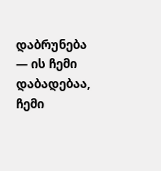დაბრუნება — ის ჩემი დაბადებაა, ჩემი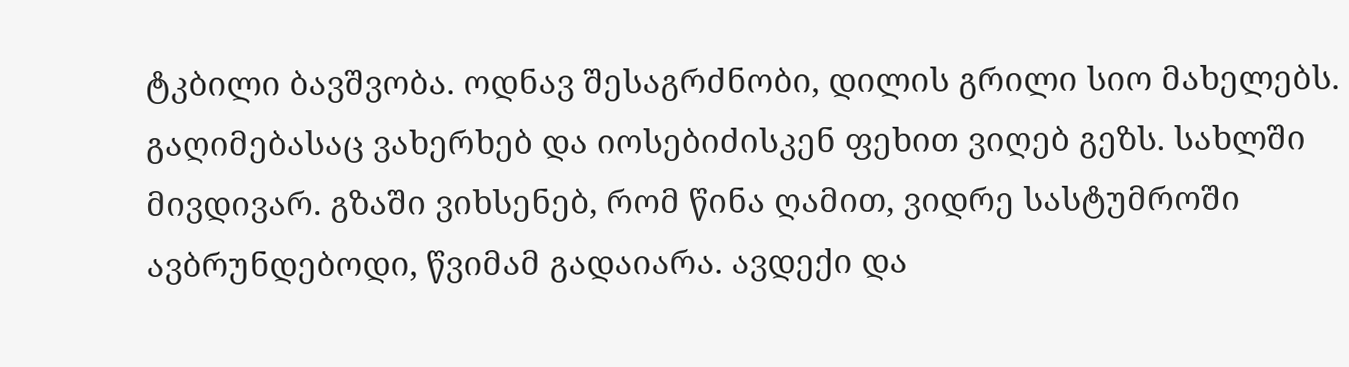ტკბილი ბავშვობა. ოდნავ შესაგრძნობი, დილის გრილი სიო მახელებს. გაღიმებასაც ვახერხებ და იოსებიძისკენ ფეხით ვიღებ გეზს. სახლში მივდივარ. გზაში ვიხსენებ, რომ წინა ღამით, ვიდრე სასტუმროში ავბრუნდებოდი, წვიმამ გადაიარა. ავდექი და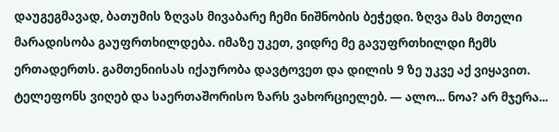დაუგეგმავად, ბათუმის ზღვას მივაბარე ჩემი ნიშნობის ბეჭედი. ზღვა მას მთელი მარადისობა გაუფრთხილდება. იმაზე უკეთ, ვიდრე მე გავუფრთხილდი ჩემს ერთადერთს. გამთენიისას იქაურობა დავტოვეთ და დილის 9 ზე უკვე აქ ვიყავით. ტელეფონს ვიღებ და საერთაშორისო ზარს ვახორციელებ. — ალო... ნოა? არ მჯერა...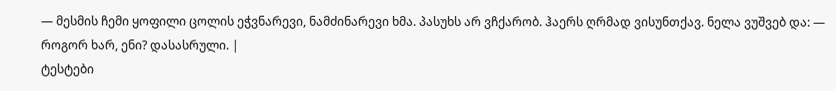— მესმის ჩემი ყოფილი ცოლის ეჭვნარევი, ნამძინარევი ხმა. პასუხს არ ვჩქარობ. ჰაერს ღრმად ვისუნთქავ. ნელა ვუშვებ და: — როგორ ხარ, ენი? დასასრული. |
ტესტები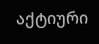აქტიური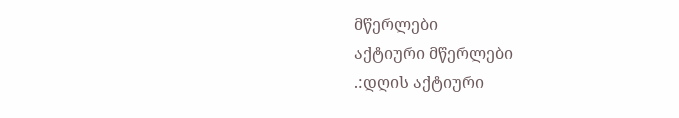მწერლები
აქტიური მწერლები
.:დღის აქტიური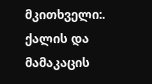მკითხველი:.
ქალის და მამაკაცის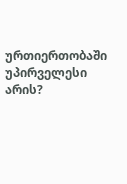ურთიერთობაში უპირველესი არის?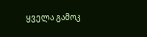ყველა გამოკ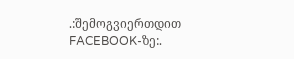.:შემოგვიერთდით FACEBOOK-ზე:.